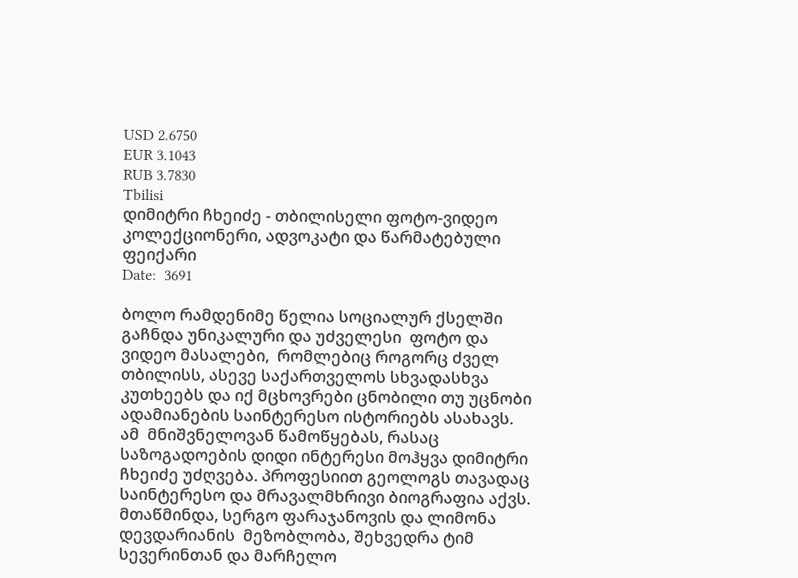USD 2.6750
EUR 3.1043
RUB 3.7830
Tbilisi
დიმიტრი ჩხეიძე - თბილისელი ფოტო-ვიდეო კოლექციონერი, ადვოკატი და წარმატებული ფეიქარი
Date:  3691

ბოლო რამდენიმე წელია სოციალურ ქსელში გაჩნდა უნიკალური და უძველესი  ფოტო და ვიდეო მასალები,  რომლებიც როგორც ძველ  თბილისს, ასევე საქართველოს სხვადასხვა კუთხეებს და იქ მცხოვრები ცნობილი თუ უცნობი ადამიანების საინტერესო ისტორიებს ასახავს.  ამ  მნიშვნელოვან წამოწყებას, რასაც  საზოგადოების დიდი ინტერესი მოჰყვა დიმიტრი ჩხეიძე უძღვება. პროფესიით გეოლოგს თავადაც საინტერესო და მრავალმხრივი ბიოგრაფია აქვს. მთაწმინდა, სერგო ფარაჯანოვის და ლიმონა დევდარიანის  მეზობლობა, შეხვედრა ტიმ სევერინთან და მარჩელო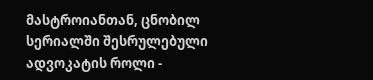მასტროიანთან, ცნობილ სერიალში შესრულებული ადვოკატის როლი -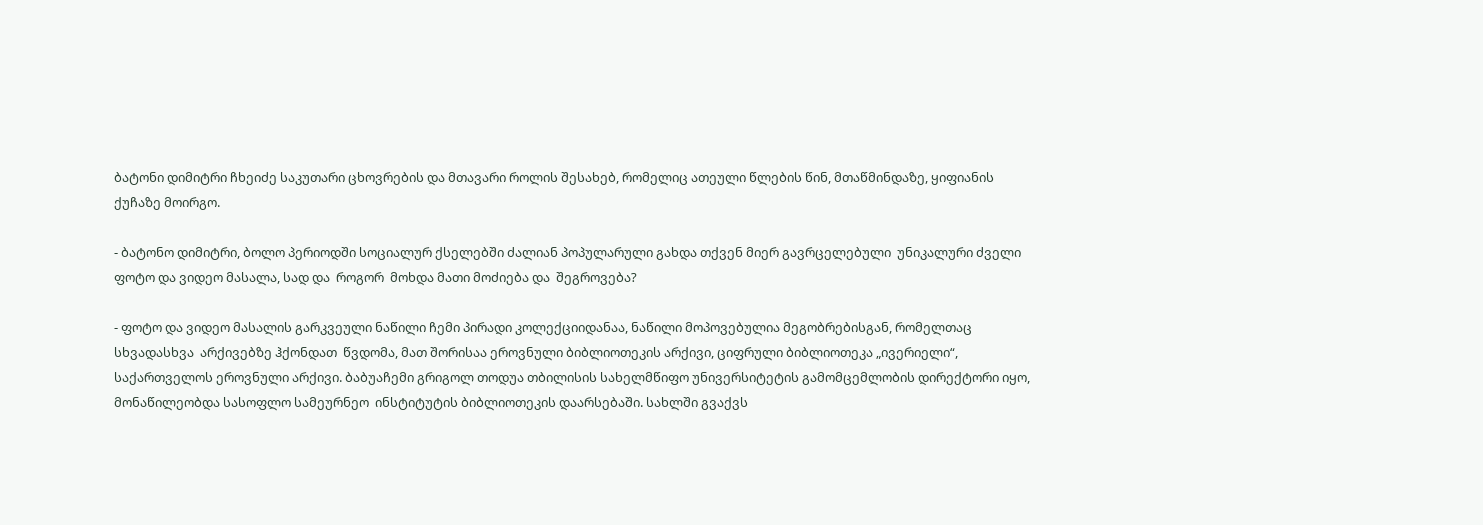ბატონი დიმიტრი ჩხეიძე საკუთარი ცხოვრების და მთავარი როლის შესახებ, რომელიც ათეული წლების წინ, მთაწმინდაზე, ყიფიანის ქუჩაზე მოირგო.

- ბატონო დიმიტრი, ბოლო პერიოდში სოციალურ ქსელებში ძალიან პოპულარული გახდა თქვენ მიერ გავრცელებული  უნიკალური ძველი  ფოტო და ვიდეო მასალა, სად და  როგორ  მოხდა მათი მოძიება და  შეგროვება?

- ფოტო და ვიდეო მასალის გარკვეული ნაწილი ჩემი პირადი კოლექციიდანაა, ნაწილი მოპოვებულია მეგობრებისგან, რომელთაც სხვადასხვა  არქივებზე ჰქონდათ  წვდომა, მათ შორისაა ეროვნული ბიბლიოთეკის არქივი, ციფრული ბიბლიოთეკა „ივერიელი“,  საქართველოს ეროვნული არქივი. ბაბუაჩემი გრიგოლ თოდუა თბილისის სახელმწიფო უნივერსიტეტის გამომცემლობის დირექტორი იყო, მონაწილეობდა სასოფლო სამეურნეო  ინსტიტუტის ბიბლიოთეკის დაარსებაში. სახლში გვაქვს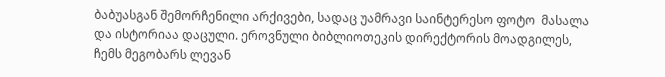ბაბუასგან შემორჩენილი არქივები, სადაც უამრავი საინტერესო ფოტო  მასალა და ისტორიაა დაცული. ეროვნული ბიბლიოთეკის დირექტორის მოადგილეს, ჩემს მეგობარს ლევან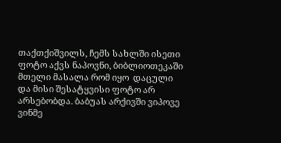თაქთქიშვილს, ჩემს სახლში ისეთი ფოტო აქვს ნაპოვნი, ბიბლიოთეკაში მთელი მასალა რომ იყო  დაცული და მისი შესატყვისი ფოტო არ არსებობდა. ბაბუას არქივში ვიპოვე ვინმე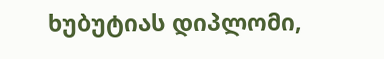ხუბუტიას დიპლომი,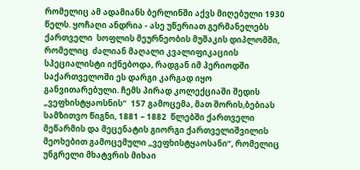რომელიც ამ ადამიანს ბერლინში აქვს მიღებული 1930 წელს. ყოჩაღი ანდრია - ასე უწერიათ გერმანელებს ქართველი  სოფლის მეურნეობის მუშაკის დიპლომში, რომელიც  ძალიან მაღალი კვალიფიკაციის სპეციალისტი იქნებოდა, რადგან იმ პერიოდში საქართველოში ეს დარგი კარგად იყო განვითარებული. ჩემს პირად კოლექციაში შედის  „ვეფხისტყაოსნის“  157 გამოცემა, მათ შორის,ბებიას სამზითვო წიგნი, 1881 – 1882  წლებში ქართველი მეწარმის და მეცენატის გიორგი ქართველიშვილის მეოხებით გამოცემული „ვეფხისტყაოსანი“, რომელიც უნგრელი მხატვრის მიხაი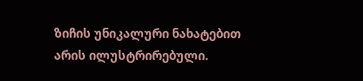ზიჩის უნიკალური ნახატებით არის ილუსტრირებული.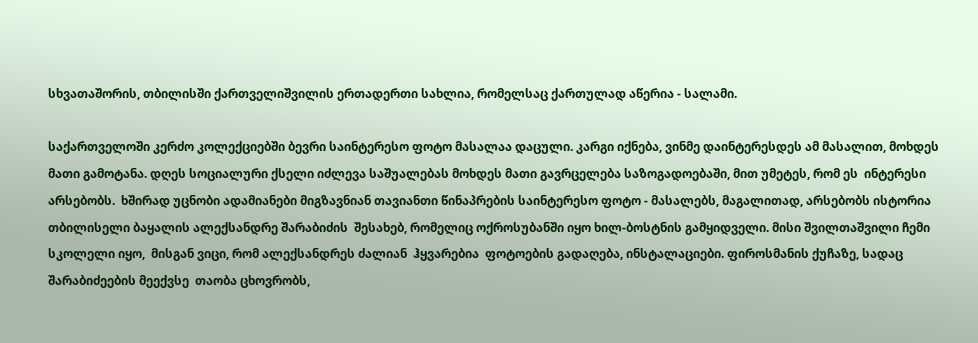სხვათაშორის, თბილისში ქართველიშვილის ერთადერთი სახლია, რომელსაც ქართულად აწერია - სალამი.

საქართველოში კერძო კოლექციებში ბევრი საინტერესო ფოტო მასალაა დაცული. კარგი იქნება, ვინმე დაინტერესდეს ამ მასალით, მოხდეს მათი გამოტანა. დღეს სოციალური ქსელი იძლევა საშუალებას მოხდეს მათი გავრცელება საზოგადოებაში, მით უმეტეს, რომ ეს  ინტერესი არსებობს.  ხშირად უცნობი ადამიანები მიგზავნიან თავიანთი წინაპრების საინტერესო ფოტო - მასალებს, მაგალითად, არსებობს ისტორია თბილისელი ბაყალის ალექსანდრე შარაბიძის  შესახებ, რომელიც ოქროსუბანში იყო ხილ-ბოსტნის გამყიდველი. მისი შვილთაშვილი ჩემი სკოლელი იყო,  მისგან ვიცი, რომ ალექსანდრეს ძალიან  ჰყვარებია  ფოტოების გადაღება, ინსტალაციები. ფიროსმანის ქუჩაზე, სადაც შარაბიძეების მეექვსე  თაობა ცხოვრობს,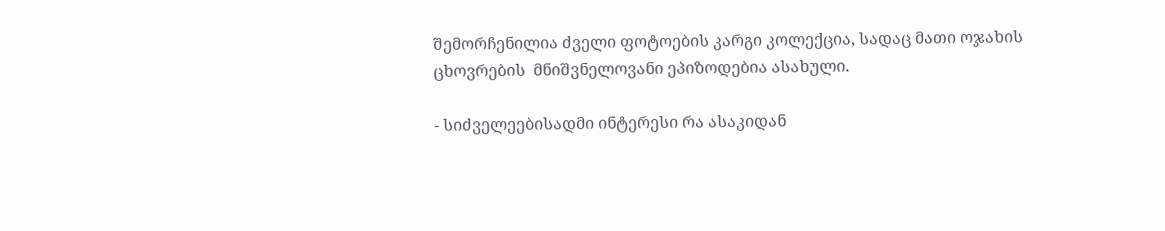შემორჩენილია ძველი ფოტოების კარგი კოლექცია, სადაც მათი ოჯახის  ცხოვრების  მნიშვნელოვანი ეპიზოდებია ასახული.

- სიძველეებისადმი ინტერესი რა ასაკიდან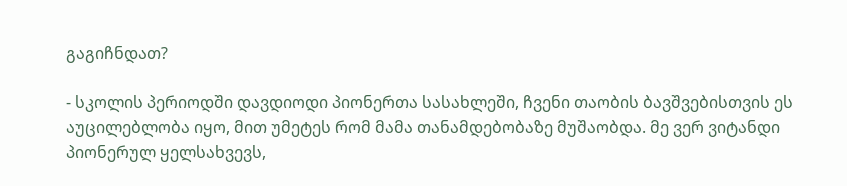გაგიჩნდათ?

- სკოლის პერიოდში დავდიოდი პიონერთა სასახლეში, ჩვენი თაობის ბავშვებისთვის ეს  აუცილებლობა იყო, მით უმეტეს რომ მამა თანამდებობაზე მუშაობდა. მე ვერ ვიტანდი პიონერულ ყელსახვევს,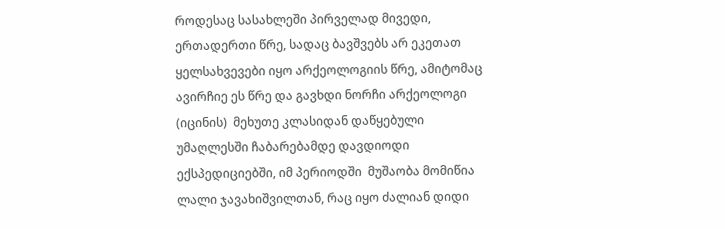როდესაც სასახლეში პირველად მივედი, ერთადერთი წრე, სადაც ბავშვებს არ ეკეთათ ყელსახვევები იყო არქეოლოგიის წრე, ამიტომაც ავირჩიე ეს წრე და გავხდი ნორჩი არქეოლოგი (იცინის)  მეხუთე კლასიდან დაწყებული უმაღლესში ჩაბარებამდე დავდიოდი ექსპედიციებში, იმ პერიოდში  მუშაობა მომიწია ლალი ჯავახიშვილთან, რაც იყო ძალიან დიდი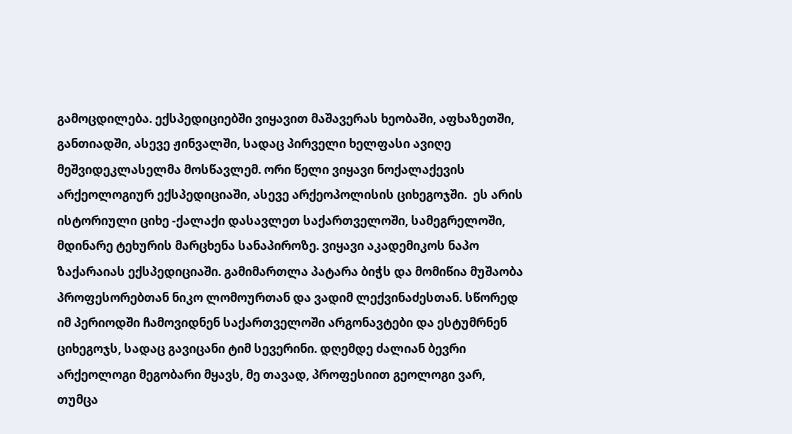გამოცდილება. ექსპედიციებში ვიყავით მაშავერას ხეობაში, აფხაზეთში, განთიადში, ასევე ჟინვალში, სადაც პირველი ხელფასი ავიღე მეშვიდეკლასელმა მოსწავლემ. ორი წელი ვიყავი ნოქალაქევის არქეოლოგიურ ექსპედიციაში, ასევე არქეოპოლისის ციხეგოჯში.  ეს არის ისტორიული ციხე -ქალაქი დასავლეთ საქართველოში, სამეგრელოში, მდინარე ტეხურის მარცხენა სანაპიროზე. ვიყავი აკადემიკოს ნაპო ზაქარაიას ექსპედიციაში. გამიმართლა პატარა ბიჭს და მომიწია მუშაობა პროფესორებთან ნიკო ლომოურთან და ვადიმ ლექვინაძესთან. სწორედ იმ პერიოდში ჩამოვიდნენ საქართველოში არგონავტები და ესტუმრნენ ციხეგოჯს, სადაც გავიცანი ტიმ სევერინი. დღემდე ძალიან ბევრი არქეოლოგი მეგობარი მყავს, მე თავად, პროფესიით გეოლოგი ვარ, თუმცა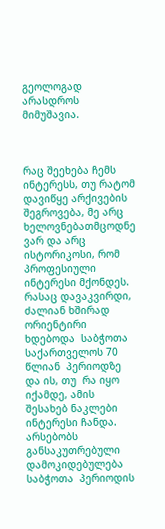გეოლოგად არასდროს მიმუშავია.



რაც შეეხება ჩემს ინტერესს, თუ რატომ დავიწყე არქივების შეგროვება, მე არც ხელოვნებათმცოდნე ვარ და არც ისტორიკოსი, რომ პროფესიული ინტერესი მქონდეს. რასაც დავაკვირდი, ძალიან ხშირად ორიენტირი ხდებოდა  საბჭოთა საქართველოს 70 წლიან  პერიოდზე და ის, თუ  რა იყო იქამდე, ამის შესახებ ნაკლები ინტერესი ჩანდა. არსებობს განსაკუთრებული დამოკიდებულება საბჭოთა  პერიოდის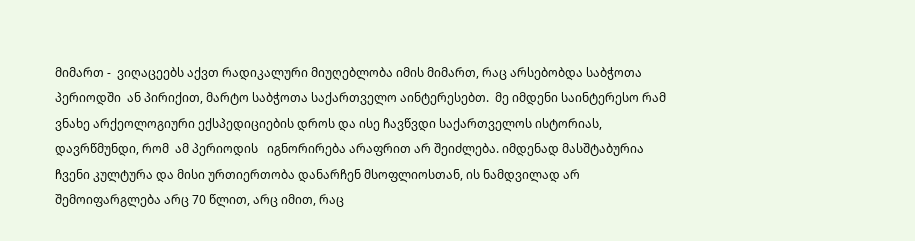მიმართ -  ვიღაცეებს აქვთ რადიკალური მიუღებლობა იმის მიმართ, რაც არსებობდა საბჭოთა პერიოდში  ან პირიქით, მარტო საბჭოთა საქართველო აინტერესებთ.  მე იმდენი საინტერესო რამ ვნახე არქეოლოგიური ექსპედიციების დროს და ისე ჩავწვდი საქართველოს ისტორიას,  დავრწმუნდი, რომ  ამ პერიოდის   იგნორირება არაფრით არ შეიძლება. იმდენად მასშტაბურია ჩვენი კულტურა და მისი ურთიერთობა დანარჩენ მსოფლიოსთან, ის ნამდვილად არ შემოიფარგლება არც 70 წლით, არც იმით, რაც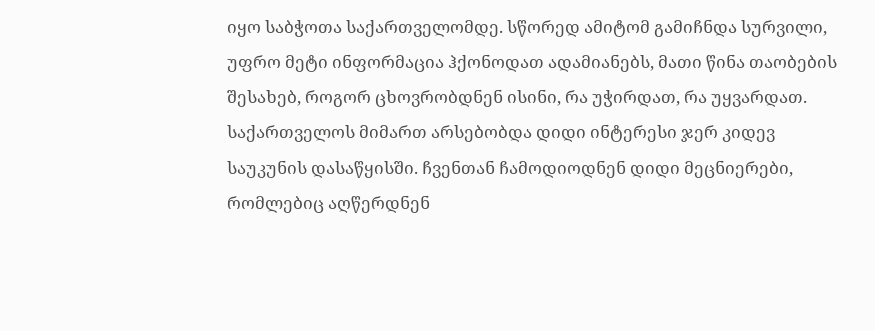იყო საბჭოთა საქართველომდე. სწორედ ამიტომ გამიჩნდა სურვილი, უფრო მეტი ინფორმაცია ჰქონოდათ ადამიანებს, მათი წინა თაობების შესახებ, როგორ ცხოვრობდნენ ისინი, რა უჭირდათ, რა უყვარდათ. საქართველოს მიმართ არსებობდა დიდი ინტერესი ჯერ კიდევ საუკუნის დასაწყისში. ჩვენთან ჩამოდიოდნენ დიდი მეცნიერები, რომლებიც აღწერდნენ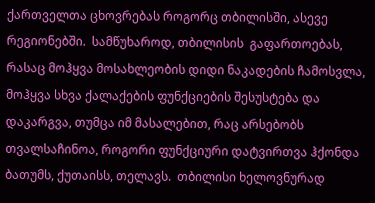ქართველთა ცხოვრებას როგორც თბილისში, ასევე რეგიონებში.  სამწუხაროდ, თბილისის  გაფართოებას, რასაც მოჰყვა მოსახლეობის დიდი ნაკადების ჩამოსვლა, მოჰყვა სხვა ქალაქების ფუნქციების შესუსტება და დაკარგვა, თუმცა იმ მასალებით, რაც არსებობს თვალსაჩინოა, როგორი ფუნქციური დატვირთვა ჰქონდა ბათუმს, ქუთაისს, თელავს.  თბილისი ხელოვნურად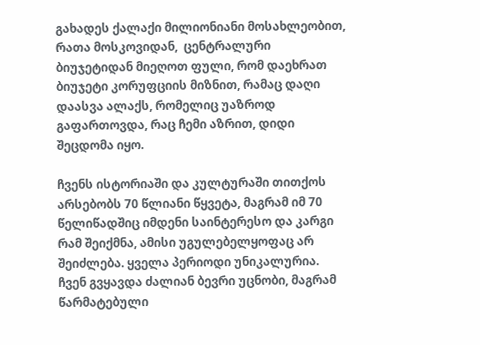გახადეს ქალაქი მილიონიანი მოსახლეობით, რათა მოსკოვიდან,  ცენტრალური ბიუჯეტიდან მიეღოთ ფული, რომ დაეხრათ ბიუჯეტი კორუფციის მიზნით, რამაც დაღი დაასვა ალაქს, რომელიც უაზროდ გაფართოვდა, რაც ჩემი აზრით, დიდი შეცდომა იყო.

ჩვენს ისტორიაში და კულტურაში თითქოს არსებობს 70 წლიანი წყვეტა, მაგრამ იმ 70 წელიწადშიც იმდენი საინტერესო და კარგი რამ შეიქმნა, ამისი უგულებელყოფაც არ შეიძლება. ყველა პერიოდი უნიკალურია. ჩვენ გვყავდა ძალიან ბევრი უცნობი, მაგრამ წარმატებული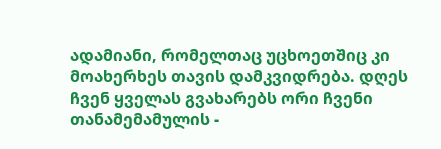ადამიანი, რომელთაც უცხოეთშიც კი მოახერხეს თავის დამკვიდრება. დღეს  ჩვენ ყველას გვახარებს ორი ჩვენი თანამემამულის -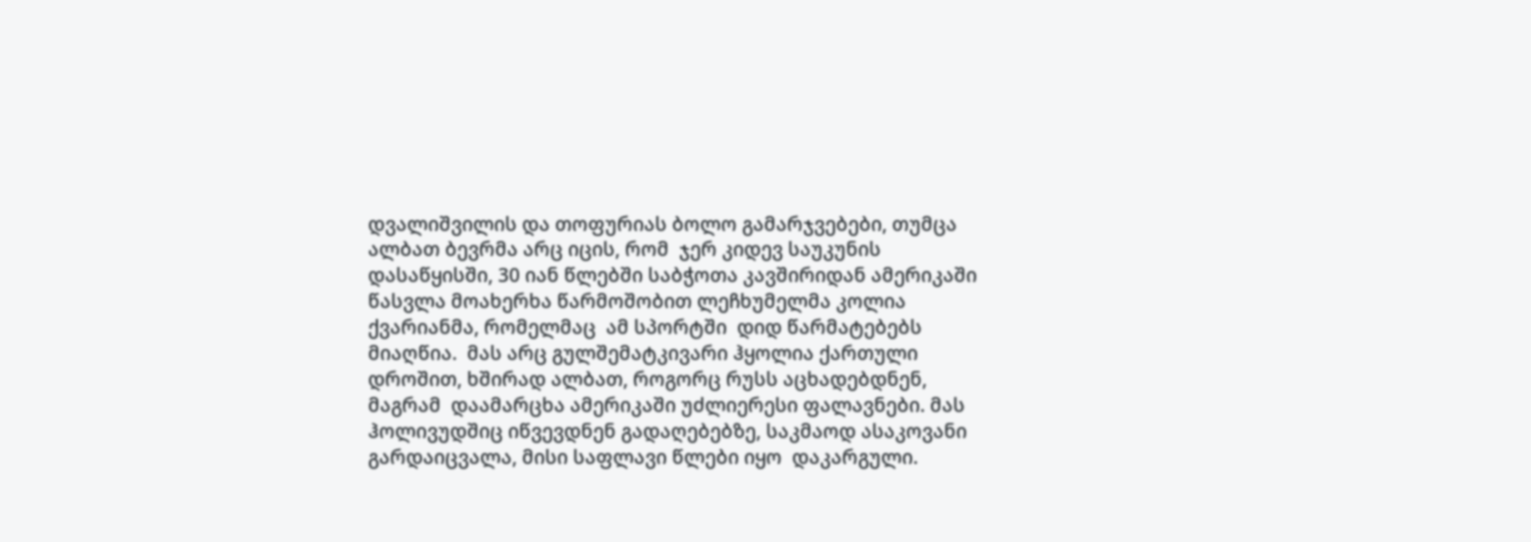დვალიშვილის და თოფურიას ბოლო გამარჯვებები, თუმცა ალბათ ბევრმა არც იცის, რომ  ჯერ კიდევ საუკუნის დასაწყისში, 30 იან წლებში საბჭოთა კავშირიდან ამერიკაში წასვლა მოახერხა წარმოშობით ლეჩხუმელმა კოლია ქვარიანმა, რომელმაც  ამ სპორტში  დიდ წარმატებებს მიაღწია.  მას არც გულშემატკივარი ჰყოლია ქართული დროშით, ხშირად ალბათ, როგორც რუსს აცხადებდნენ, მაგრამ  დაამარცხა ამერიკაში უძლიერესი ფალავნები. მას  ჰოლივუდშიც იწვევდნენ გადაღებებზე, საკმაოდ ასაკოვანი გარდაიცვალა, მისი საფლავი წლები იყო  დაკარგული.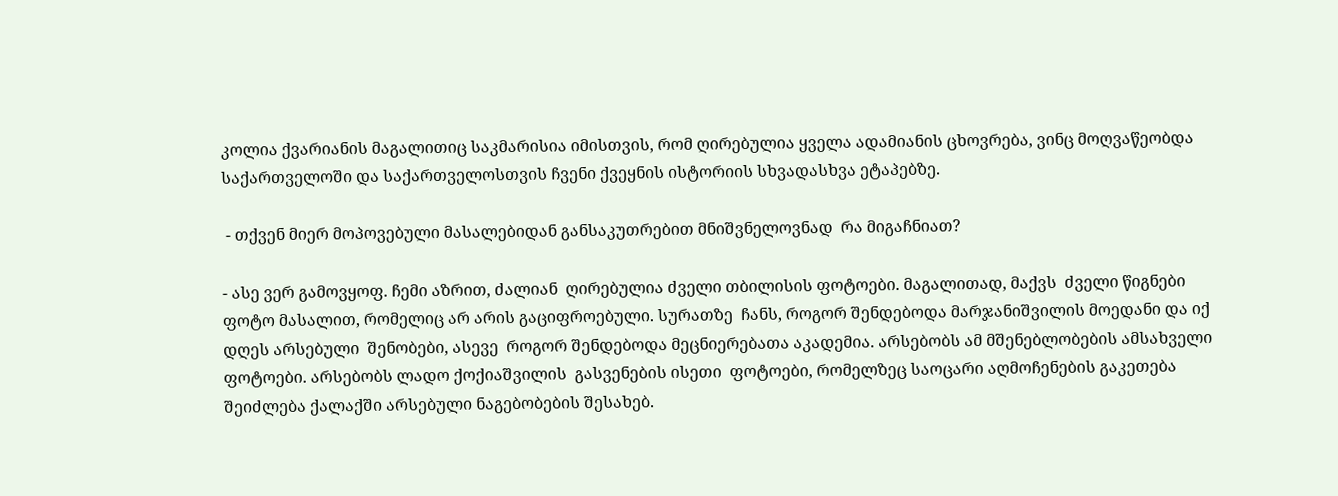კოლია ქვარიანის მაგალითიც საკმარისია იმისთვის, რომ ღირებულია ყველა ადამიანის ცხოვრება, ვინც მოღვაწეობდა საქართველოში და საქართველოსთვის ჩვენი ქვეყნის ისტორიის სხვადასხვა ეტაპებზე.

 - თქვენ მიერ მოპოვებული მასალებიდან განსაკუთრებით მნიშვნელოვნად  რა მიგაჩნიათ?

- ასე ვერ გამოვყოფ. ჩემი აზრით, ძალიან  ღირებულია ძველი თბილისის ფოტოები. მაგალითად, მაქვს  ძველი წიგნები ფოტო მასალით, რომელიც არ არის გაციფროებული. სურათზე  ჩანს, როგორ შენდებოდა მარჯანიშვილის მოედანი და იქ  დღეს არსებული  შენობები, ასევე  როგორ შენდებოდა მეცნიერებათა აკადემია. არსებობს ამ მშენებლობების ამსახველი ფოტოები. არსებობს ლადო ქოქიაშვილის  გასვენების ისეთი  ფოტოები, რომელზეც საოცარი აღმოჩენების გაკეთება შეიძლება ქალაქში არსებული ნაგებობების შესახებ.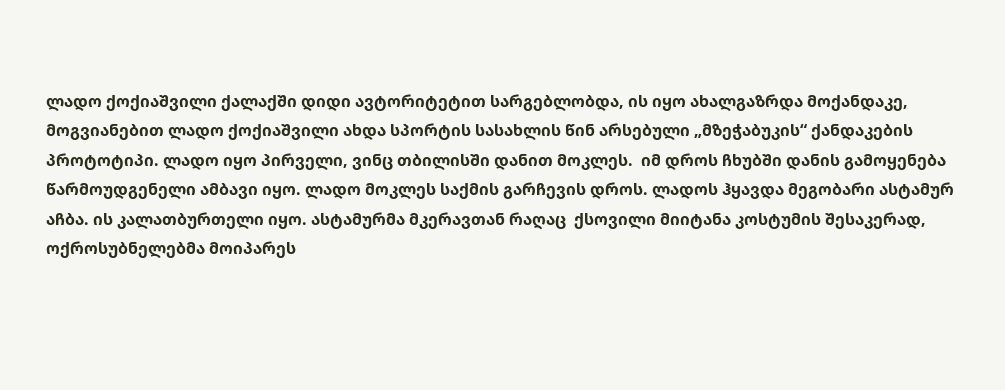ლადო ქოქიაშვილი ქალაქში დიდი ავტორიტეტით სარგებლობდა, ის იყო ახალგაზრდა მოქანდაკე, მოგვიანებით ლადო ქოქიაშვილი ახდა სპორტის სასახლის წინ არსებული „მზეჭაბუკის“ ქანდაკების პროტოტიპი. ლადო იყო პირველი, ვინც თბილისში დანით მოკლეს.  იმ დროს ჩხუბში დანის გამოყენება წარმოუდგენელი ამბავი იყო. ლადო მოკლეს საქმის გარჩევის დროს. ლადოს ჰყავდა მეგობარი ასტამურ აჩბა. ის კალათბურთელი იყო. ასტამურმა მკერავთან რაღაც  ქსოვილი მიიტანა კოსტუმის შესაკერად, ოქროსუბნელებმა მოიპარეს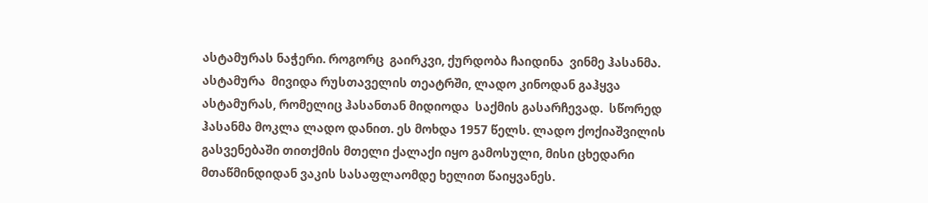ასტამურას ნაჭერი. როგორც  გაირკვი, ქურდობა ჩაიდინა  ვინმე ჰასანმა. ასტამურა  მივიდა რუსთაველის თეატრში, ლადო კინოდან გაჰყვა ასტამურას, რომელიც ჰასანთან მიდიოდა  საქმის გასარჩევად.  სწორედ ჰასანმა მოკლა ლადო დანით. ეს მოხდა 1957 წელს. ლადო ქოქიაშვილის გასვენებაში თითქმის მთელი ქალაქი იყო გამოსული, მისი ცხედარი მთაწმინდიდან ვაკის სასაფლაომდე ხელით წაიყვანეს.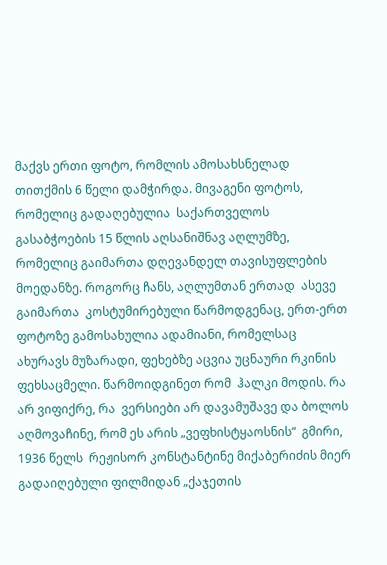მაქვს ერთი ფოტო, რომლის ამოსახსნელად თითქმის 6 წელი დამჭირდა. მივაგენი ფოტოს, რომელიც გადაღებულია  საქართველოს გასაბჭოების 15 წლის აღსანიშნავ აღლუმზე, რომელიც გაიმართა დღევანდელ თავისუფლების მოედანზე. როგორც ჩანს, აღლუმთან ერთად  ასევე გაიმართა  კოსტუმირებული წარმოდგენაც, ერთ-ერთ ფოტოზე გამოსახულია ადამიანი, რომელსაც ახურავს მუზარადი, ფეხებზე აცვია უცნაური რკინის ფეხსაცმელი. წარმოიდგინეთ რომ  ჰალკი მოდის. რა არ ვიფიქრე, რა  ვერსიები არ დავამუშავე და ბოლოს აღმოვაჩინე, რომ ეს არის „ვეფხისტყაოსნის“  გმირი, 1936 წელს  რეჟისორ კონსტანტინე მიქაბერიძის მიერ გადაიღებული ფილმიდან „ქაჯეთის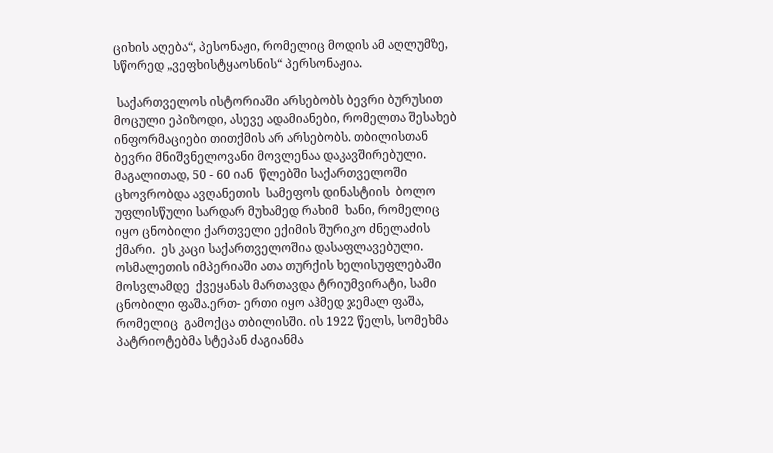ციხის აღება“, პესონაჟი, რომელიც მოდის ამ აღლუმზე, სწორედ „ვეფხისტყაოსნის“ პერსონაჟია.

 საქართველოს ისტორიაში არსებობს ბევრი ბურუსით მოცული ეპიზოდი, ასევე ადამიანები, რომელთა შესახებ  ინფორმაციები თითქმის არ არსებობს. თბილისთან ბევრი მნიშვნელოვანი მოვლენაა დაკავშირებული.  მაგალითად, 50 - 60 იან  წლებში საქართველოში ცხოვრობდა ავღანეთის  სამეფოს დინასტიის  ბოლო უფლისწული სარდარ მუხამედ რახიმ  ხანი, რომელიც  იყო ცნობილი ქართველი ექიმის შურიკო ძნელაძის ქმარი.  ეს კაცი საქართველოშია დასაფლავებული. ოსმალეთის იმპერიაში ათა თურქის ხელისუფლებაში მოსვლამდე  ქვეყანას მართავდა ტრიუმვირატი, სამი ცნობილი ფაშა.ერთ- ერთი იყო აჰმედ ჯემალ ფაშა, რომელიც  გამოქცა თბილისში. ის 1922 წელს, სომეხმა პატრიოტებმა სტეპან ძაგიანმა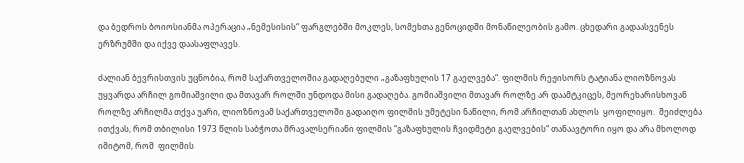და ბედროს ბოიოსიანმა ოპერაცია „ნემესისის“ ფარგლებში მოკლეს, სომეხთა გენოციდში მონაწილეობის გამო. ცხედარი გადაასვენეს ერზრუმში და იქვე დაასაფლავეს.

ძალიან ბევრისთვის უცნობია, რომ საქართველოშია გადაღებული „გაზაფხულის 17 გაელვება“. ფილმის რეჟისორს ტატიანა ლიოზნოვას უყვარდა არჩილ გომიაშვილი და მთავარ როლში უნდოდა მისი გადაღება. გომიაშვილი მთავარ როლზე არ დაამტკიცეს, მეორეხარისხოვან როლზე არჩილმა თქვა უარი, ლიოზნოვამ საქართველოში გადაიღო ფილმის უმეტესი ნაწილი, რომ არჩილთან ახლოს  ყოფილიყო.  შეიძლება ითქვას, რომ თბილისი 1973 წლის საბჭოთა მრავალსერიანი ფილმის “გაზაფხულის ჩვიდმეტი გაელვების“ თანაავტორი იყო და არა მხოლოდ იმიტომ, რომ  ფილმის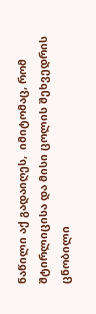ნაწილი აქ გადაიღეს,  იმიტომაც, რომ შტირლიცისა და მისი ცოლის შეხვედრის ცნობილი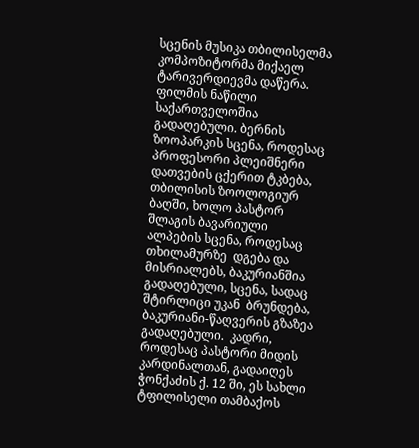სცენის მუსიკა თბილისელმა კომპოზიტორმა მიქაელ ტარივერდიევმა დაწერა. ფილმის ნაწილი საქართველოშია გადაღებული. ბერნის ზოოპარკის სცენა, როდესაც პროფესორი პლეიშნერი დათვების ცქერით ტკბება, თბილისის ზოოლოგიურ ბაღში, ხოლო პასტორ შლაგის ბავარიული ალპების სცენა, როდესაც  თხილამურზე  დგება და მისრიალებს, ბაკურიანშია გადაღებული, სცენა, სადაც შტირლიცი უკან  ბრუნდება, ბაკურიანი-წაღვერის გზაზეა გადაღებული.  კადრი, როდესაც პასტორი მიდის კარდინალთან, გადაიღეს  ჭონქაძის ქ. 12 ში, ეს სახლი ტფილისელი თამბაქოს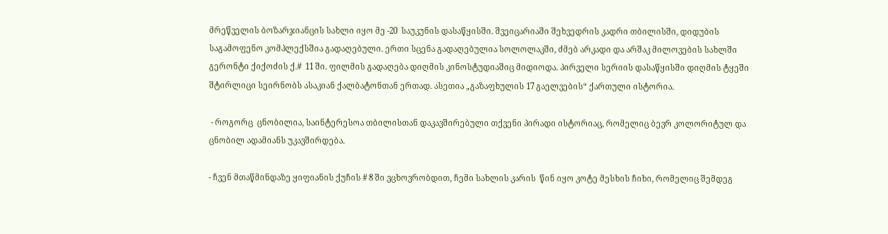მრეწველის ბოზარჯიანცის სახლი იყო მე -20  საუკუნის დასაწყისში. შვეიცარიაში შეხვედრის კადრი თბილისში, დიდუბის საგამოფენო კომპლექსშია გადაღებული. ერთი სცენა გადაღებულია სოლოლაკში, ძმებ არკადი და არშაკ მილოვების სახლში გერონტი ქიქოძის ქ.#  11 ში. ფილმის გადაღება დიღმის კინოსტუდიაშიც მიდიოდა. პირველი სერიის დასაწყისში დიღმის ტყეში შტირლიცი სეირნობს ასაკიან ქალბატონთან ერთად. ასეთია „გაზაფხულის 17 გაელვების“ ქართული ისტორია.

 - როგორც  ცნობილია, საინტერესოა თბილისთან დაკავშირებული თქვენი პირადი ისტორიაც, რომელიც ბევრ კოლორიტულ და ცნობილ ადამიანს უკავშირდება.

- ჩვენ მთაწმინდაზე ყიფიანის ქუჩის # 8 ში ვცხოვრობდით, ჩემი სახლის კარის  წინ იყო კოტე მესხის ჩიხი, რომელიც შემდეგ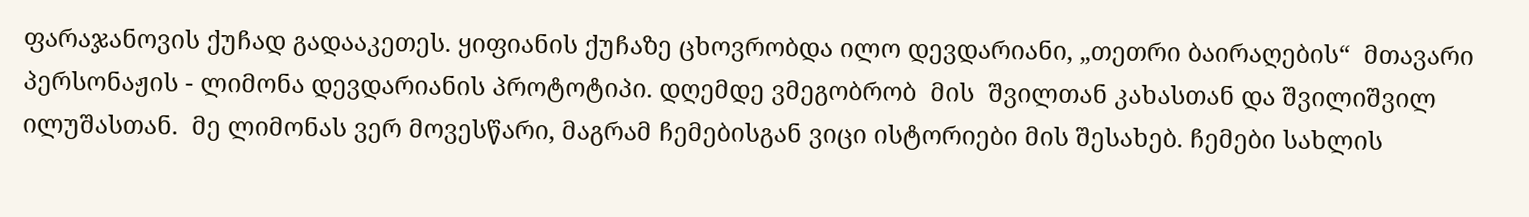ფარაჯანოვის ქუჩად გადააკეთეს. ყიფიანის ქუჩაზე ცხოვრობდა ილო დევდარიანი, „თეთრი ბაირაღების“  მთავარი პერსონაჟის - ლიმონა დევდარიანის პროტოტიპი. დღემდე ვმეგობრობ  მის  შვილთან კახასთან და შვილიშვილ ილუშასთან.  მე ლიმონას ვერ მოვესწარი, მაგრამ ჩემებისგან ვიცი ისტორიები მის შესახებ. ჩემები სახლის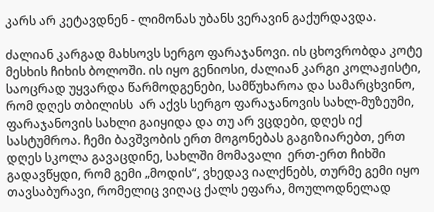კარს არ კეტავდნენ - ლიმონას უბანს ვერავინ გაქურდავდა.

ძალიან კარგად მახსოვს სერგო ფარაჯანოვი. ის ცხოვრობდა კოტე მესხის ჩიხის ბოლოში. ის იყო გენიოსი, ძალიან კარგი კოლაჟისტი, საოცრად უყვარდა წარმოდგენები, სამწუხაროა და სამარცხვინო, რომ დღეს თბილისს  არ აქვს სერგო ფარაჯანოვის სახლ-მუზეუმი, ფარაჯანოვის სახლი გაიყიდა და თუ არ ვცდები, დღეს იქ სასტუმროა. ჩემი ბავშვობის ერთ მოგონებას გაგიზიარებთ, ერთ დღეს სკოლა გავაცდინე, სახლში მომავალი  ერთ-ერთ ჩიხში გადავწყდი, რომ გემი „მოდის“, ვხედავ იალქნებს, თურმე გემი იყო თავსაბურავი, რომელიც ვიღაც ქალს ეფარა, მოულოდნელად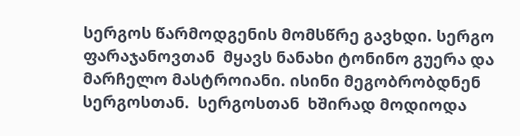სერგოს წარმოდგენის მომსწრე გავხდი. სერგო ფარაჯანოვთან  მყავს ნანახი ტონინო გუერა და მარჩელო მასტროიანი. ისინი მეგობრობდნენ სერგოსთან.  სერგოსთან  ხშირად მოდიოდა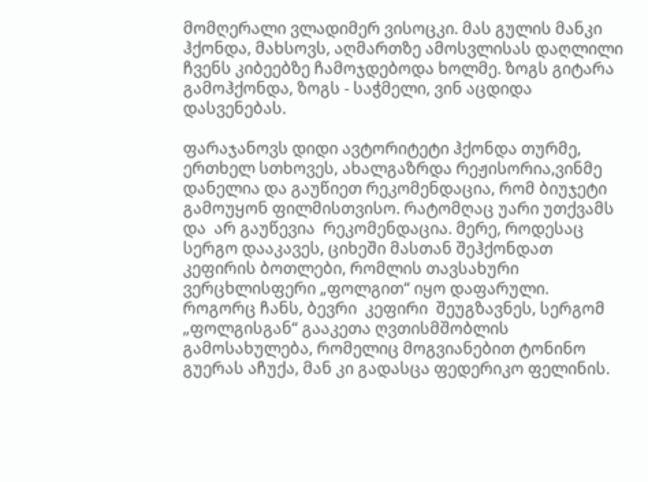მომღერალი ვლადიმერ ვისოცკი. მას გულის მანკი ჰქონდა, მახსოვს, აღმართზე ამოსვლისას დაღლილი ჩვენს კიბეებზე ჩამოჯდებოდა ხოლმე. ზოგს გიტარა გამოჰქონდა, ზოგს - საჭმელი, ვინ აცდიდა დასვენებას.

ფარაჯანოვს დიდი ავტორიტეტი ჰქონდა თურმე, ერთხელ სთხოვეს, ახალგაზრდა რეჟისორია,ვინმე დანელია და გაუწიეთ რეკომენდაცია, რომ ბიუჯეტი გამოუყონ ფილმისთვისო. რატომღაც უარი უთქვამს და  არ გაუწევია  რეკომენდაცია. მერე, როდესაც სერგო დააკავეს, ციხეში მასთან შეჰქონდათ კეფირის ბოთლები, რომლის თავსახური ვერცხლისფერი „ფოლგით“ იყო დაფარული. როგორც ჩანს, ბევრი  კეფირი  შეუგზავნეს, სერგომ „ფოლგისგან“ გააკეთა ღვთისმშობლის გამოსახულება, რომელიც მოგვიანებით ტონინო გუერას აჩუქა, მან კი გადასცა ფედერიკო ფელინის.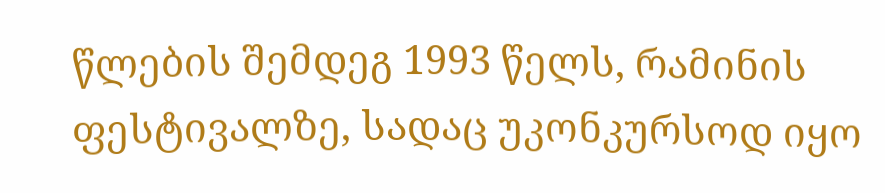წლების შემდეგ 1993 წელს, რამინის ფესტივალზე, სადაც უკონკურსოდ იყო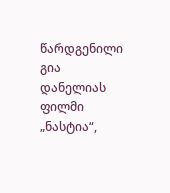წარდგენილი გია დანელიას ფილმი „ნასტია“,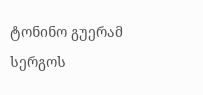ტონინო გუერამ  სერგოს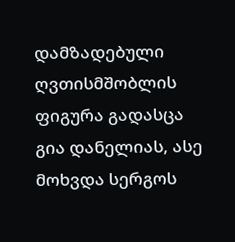დამზადებული ღვთისმშობლის ფიგურა გადასცა გია დანელიას, ასე მოხვდა სერგოს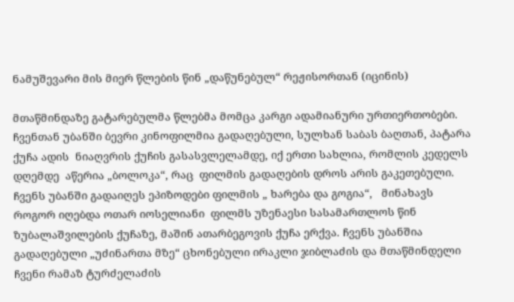ნამუშევარი მის მიერ წლების წინ „დაწუნებულ“ რეჟისორთან (იცინის)

მთაწმინდაზე გატარებულმა წლებმა მომცა კარგი ადამიანური ურთიერთობები. ჩვენთან უბანში ბევრი კინოფილმია გადაღებული, სულხან საბას ბაღთან, პატარა ქუჩა ადის  ნიაღვრის ქუჩის გასასვლელამდე, იქ ერთი სახლია, რომლის კედელს  დღემდე  აწერია „ბოლოკა“, რაც  ფილმის გადაღების დროს არის გაკეთებული. ჩვენს უბანში გადაიღეს ეპიზოდები ფილმის „ ხარება და გოგია“,   მინახავს როგორ იღებდა ოთარ იოსელიანი  ფილმს უზენაესი სასამართლოს წინ ზუბალაშვილების ქუჩაზე, მაშინ ათარბეგოვის ქუჩა ერქვა. ჩვენს უბანშია გადაღებული „უძინართა მზე“ ცხონებული ირაკლი ჯიბლაძის და მთაწმინდელი ჩვენი რამაზ ტურძელაძის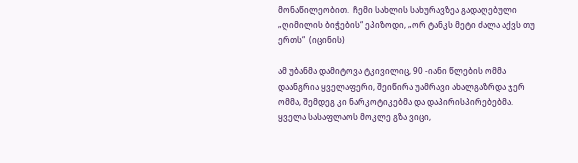მონაწილეობით.  ჩემი სახლის სახურავზეა გადაღებული  „ღიმილის ბიჭების“ ეპიზოდი, „ორ ტანკს მეტი ძალა აქვს თუ ერთს“  (იცინის)

ამ უბანმა დამიტოვა ტკივილიც, 90 -იანი წლების ომმა დაანგრია ყველაფერი, შეიწირა უამრავი ახალგაზრდა ჯერ ომმა, შემდეგ კი ნარკოტიკებმა და დაპირისპირებებმა.  ყველა სასაფლაოს მოკლე გზა ვიცი,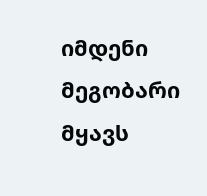იმდენი მეგობარი მყავს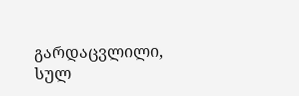გარდაცვლილი, სულ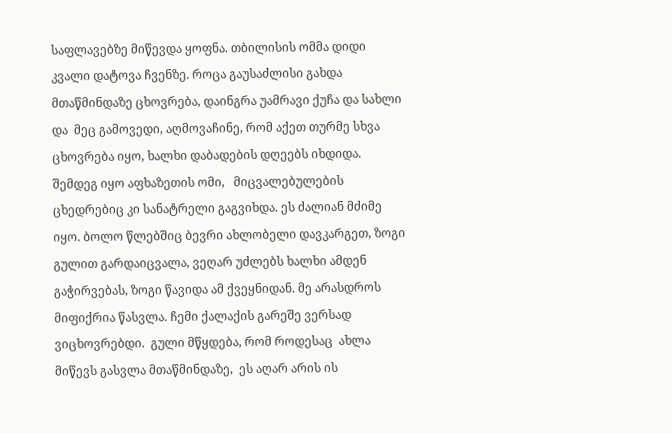საფლავებზე მიწევდა ყოფნა. თბილისის ომმა დიდი კვალი დატოვა ჩვენზე. როცა გაუსაძლისი გახდა მთაწმინდაზე ცხოვრება, დაინგრა უამრავი ქუჩა და სახლი  და  მეც გამოვედი, აღმოვაჩინე, რომ აქეთ თურმე სხვა ცხოვრება იყო, ხალხი დაბადების დღეებს იხდიდა. შემდეგ იყო აფხაზეთის ომი,   მიცვალებულების ცხედრებიც კი სანატრელი გაგვიხდა. ეს ძალიან მძიმე იყო. ბოლო წლებშიც ბევრი ახლობელი დავკარგეთ, ზოგი გულით გარდაიცვალა, ვეღარ უძლებს ხალხი ამდენ გაჭირვებას, ზოგი წავიდა ამ ქვეყნიდან. მე არასდროს მიფიქრია წასვლა. ჩემი ქალაქის გარეშე ვერსად ვიცხოვრებდი.  გული მწყდება, რომ როდესაც  ახლა მიწევს გასვლა მთაწმინდაზე,  ეს აღარ არის ის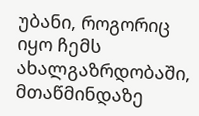უბანი, როგორიც  იყო ჩემს ახალგაზრდობაში,  მთაწმინდაზე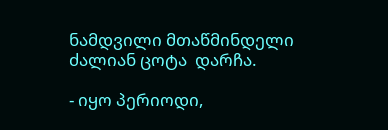ნამდვილი მთაწმინდელი ძალიან ცოტა  დარჩა.

- იყო პერიოდი,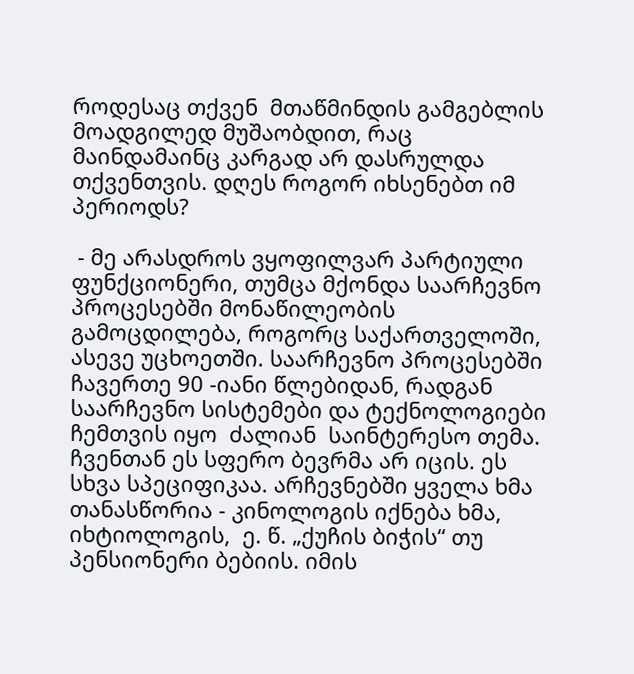როდესაც თქვენ  მთაწმინდის გამგებლის მოადგილედ მუშაობდით, რაც  მაინდამაინც კარგად არ დასრულდა თქვენთვის. დღეს როგორ იხსენებთ იმ პერიოდს?

 - მე არასდროს ვყოფილვარ პარტიული ფუნქციონერი, თუმცა მქონდა საარჩევნო პროცესებში მონაწილეობის გამოცდილება, როგორც საქართველოში, ასევე უცხოეთში. საარჩევნო პროცესებში ჩავერთე 90 -იანი წლებიდან, რადგან  საარჩევნო სისტემები და ტექნოლოგიები  ჩემთვის იყო  ძალიან  საინტერესო თემა. ჩვენთან ეს სფერო ბევრმა არ იცის. ეს სხვა სპეციფიკაა. არჩევნებში ყველა ხმა თანასწორია - კინოლოგის იქნება ხმა, იხტიოლოგის,  ე. წ. „ქუჩის ბიჭის“ თუ  პენსიონერი ბებიის. იმის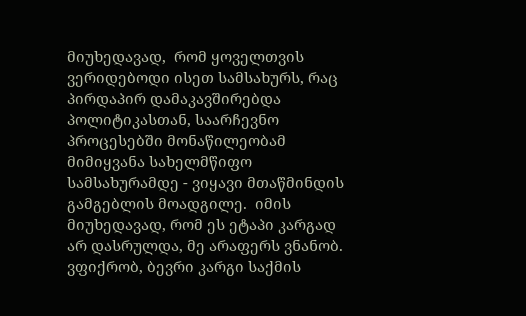მიუხედავად,  რომ ყოველთვის ვერიდებოდი ისეთ სამსახურს, რაც  პირდაპირ დამაკავშირებდა პოლიტიკასთან, საარჩევნო პროცესებში მონაწილეობამ  მიმიყვანა სახელმწიფო სამსახურამდე - ვიყავი მთაწმინდის გამგებლის მოადგილე.  იმის მიუხედავად, რომ ეს ეტაპი კარგად არ დასრულდა, მე არაფერს ვნანობ. ვფიქრობ, ბევრი კარგი საქმის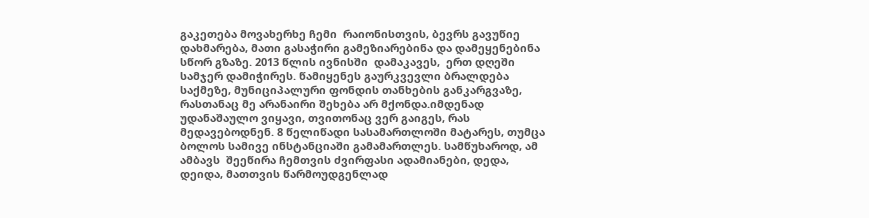გაკეთება მოვახერხე ჩემი  რაიონისთვის, ბევრს გავუწიე დახმარება, მათი გასაჭირი გამეზიარებინა და დამეყენებინა სწორ გზაზე. 2013 წლის ივნისში  დამაკავეს,  ერთ დღეში სამჯერ დამიჭირეს. წამიყენეს გაურკვევლი ბრალდება საქმეზე, მუნიციპალური ფონდის თანხების განკარგვაზე, რასთანაც მე არანაირი შეხება არ მქონდა.იმდენად უდანაშაულო ვიყავი, თვითონაც ვერ გაიგეს, რას მედავებოდნენ. 8 წელიწადი სასამართლოში მატარეს, თუმცა ბოლოს სამივე ინსტანციაში გამამართლეს. სამწუხაროდ, ამ ამბავს  შეეწირა ჩემთვის ძვირფასი ადამიანები, დედა, დეიდა, მათთვის წარმოუდგენლად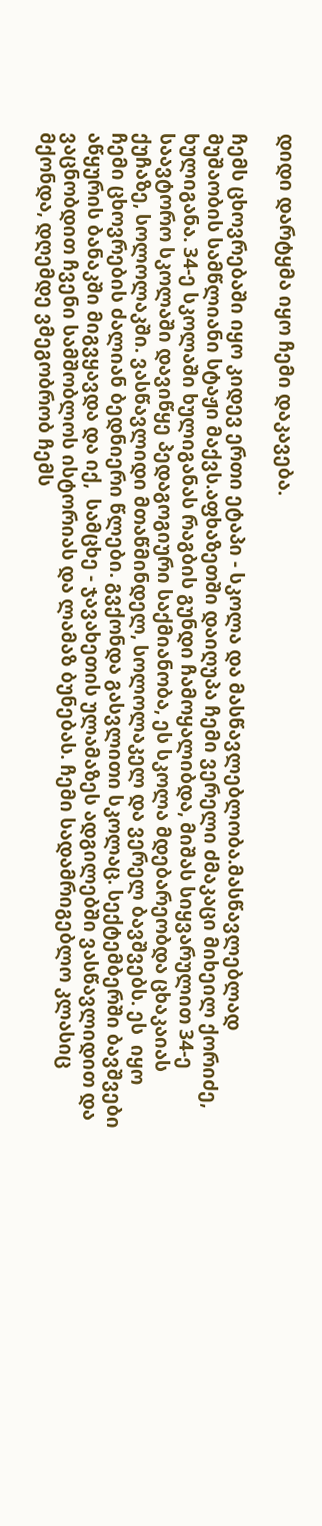დიდი დარტყმა იყო ჩემი დაკავება.

ჩემს ცხოვრებაში იყო კიდევ ერთი ეტაპი - სკოლა და მასწავლებლობა.მასწავლებლად მუშაობის სამწლიანი სტაჟი მაქვს.აფხაზეთში დაიღუპა ჩემი ვერელი ძმაკაცი მიხეილ ქორიძე, ხულიგანა. 34-ე სკოლაში ხულიგანას რაგბის გუნდი ჩამოყალიბდა, მიშას სიყვარულით 34-ე საავტორო სკოლაში დავიწყე პედაგოგიური საქმიანობა, ეს სკოლა მდებარეობდა ცხაკაიას ქუჩაზე, სოლოლაკში. ვასწავლიდი მთაწმინდელ, სოლოლაკელ და ვერელ ბავშვებს. ეს  იყო ჩემი ცხოვრების ძალიან ბედნიერი წლები. გვქონდა გასვლითი სკოლაც. სექტემბერში ბავშვები აწყურის ბანაკში მიგვყავდა და იქ,  სამცხე - ჯავახეთის ულამაზეს ადგილებში ვასწავლიდით და ვაცნობდით ჩვენი სამშობლოს ისტორიას და ლამაზ ბუნებას. ჩემი სადამრიგებლო კლასიც მქონდა, დღემდე ვმეგობრობ ჩემს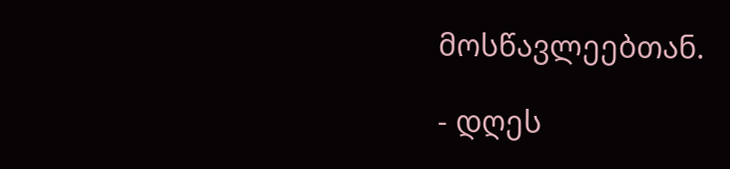მოსწავლეებთან.

- დღეს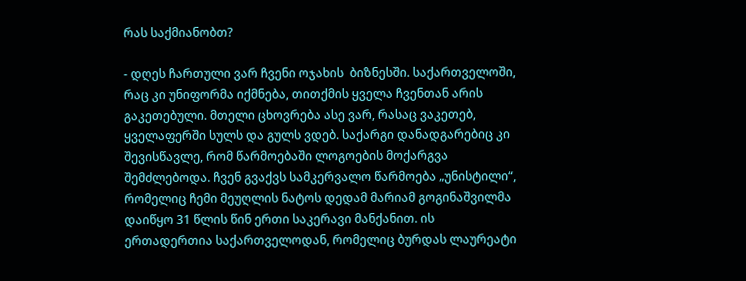რას საქმიანობთ?

- დღეს ჩართული ვარ ჩვენი ოჯახის  ბიზნესში. საქართველოში, რაც კი უნიფორმა იქმნება, თითქმის ყველა ჩვენთან არის გაკეთებული. მთელი ცხოვრება ასე ვარ, რასაც ვაკეთებ, ყველაფერში სულს და გულს ვდებ. საქარგი დანადგარებიც კი შევისწავლე, რომ წარმოებაში ლოგოების მოქარგვა შემძლებოდა. ჩვენ გვაქვს სამკერვალო წარმოება „უნისტილი“, რომელიც ჩემი მეუღლის ნატოს დედამ მარიამ გოგინაშვილმა დაიწყო 31 წლის წინ ერთი საკერავი მანქანით. ის ერთადერთია საქართველოდან, რომელიც ბურდას ლაურეატი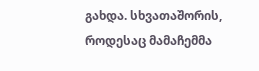გახდა. სხვათაშორის, როდესაც მამაჩემმა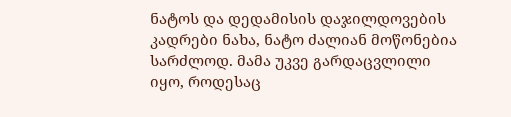ნატოს და დედამისის დაჯილდოვების კადრები ნახა, ნატო ძალიან მოწონებია სარძლოდ. მამა უკვე გარდაცვლილი იყო, როდესაც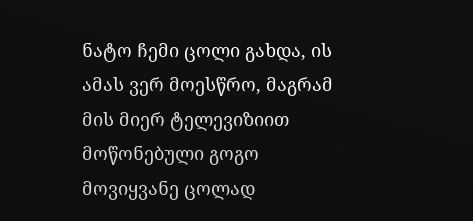ნატო ჩემი ცოლი გახდა, ის ამას ვერ მოესწრო, მაგრამ მის მიერ ტელევიზიით მოწონებული გოგო მოვიყვანე ცოლად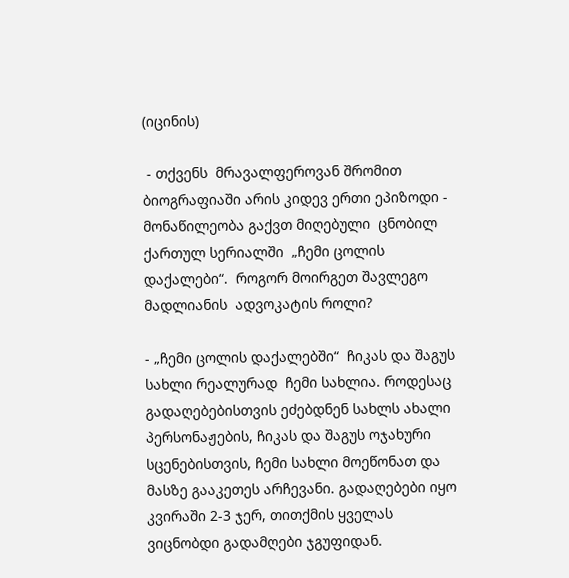(იცინის)

 - თქვენს  მრავალფეროვან შრომით ბიოგრაფიაში არის კიდევ ერთი ეპიზოდი - მონაწილეობა გაქვთ მიღებული  ცნობილ ქართულ სერიალში  „ჩემი ცოლის დაქალები“.  როგორ მოირგეთ შავლეგო მადლიანის  ადვოკატის როლი?

- „ჩემი ცოლის დაქალებში“  ჩიკას და შაგუს სახლი რეალურად  ჩემი სახლია. როდესაც გადაღებებისთვის ეძებდნენ სახლს ახალი პერსონაჟების, ჩიკას და შაგუს ოჯახური სცენებისთვის, ჩემი სახლი მოეწონათ და მასზე გააკეთეს არჩევანი. გადაღებები იყო  კვირაში 2-3 ჯერ, თითქმის ყველას ვიცნობდი გადამღები ჯგუფიდან.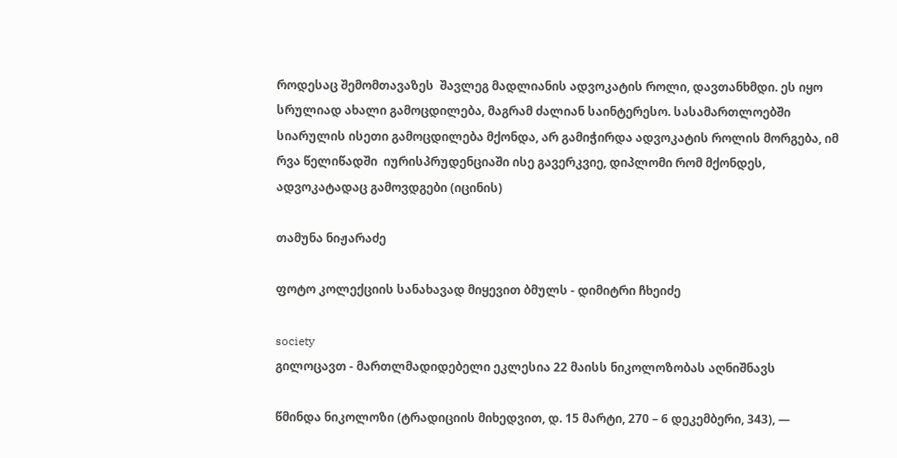როდესაც შემომთავაზეს  შავლეგ მადლიანის ადვოკატის როლი, დავთანხმდი. ეს იყო სრულიად ახალი გამოცდილება, მაგრამ ძალიან საინტერესო. სასამართლოებში სიარულის ისეთი გამოცდილება მქონდა, არ გამიჭირდა ადვოკატის როლის მორგება, იმ რვა წელიწადში  იურისპრუდენციაში ისე გავერკვიე, დიპლომი რომ მქონდეს, ადვოკატადაც გამოვდგები (იცინის)

თამუნა ნიჟარაძე

ფოტო კოლექციის სანახავად მიყევით ბმულს - დიმიტრი ჩხეიძე

society
გილოცავთ - მართლმადიდებელი ეკლესია 22 მაისს ნიკოლოზობას აღნიშნავს

წმინდა ნიკოლოზი (ტრადიციის მიხედვით, დ. 15 მარტი, 270 – 6 დეკემბერი, 343), —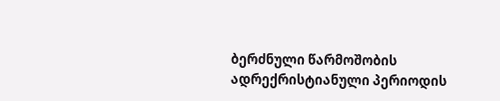ბერძნული წარმოშობის ადრექრისტიანული პერიოდის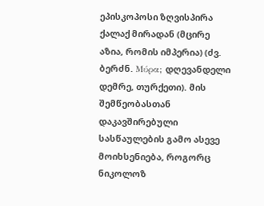ეპისკოპოსი ზღვისპირა ქალაქ მირადან (მცირე აზია, რომის იმპერია) (ძვ. ბერძნ. Μύρα; დღევანდელი დემრე, თურქეთი). მის შემწეობასთან დაკავშირებული სასწაულების გამო ასევე მოიხსენიება, როგორც ნიკოლოზ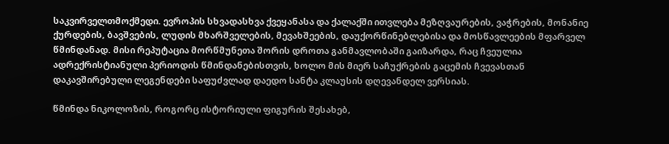საკვირველთმოქმედი. ევროპის სხვადასხვა ქვეყანასა და ქალაქში ითვლება მეზღვაურების, ვაჭრების, მონანიე ქურდების, ბავშვების, ლუდის მხარშველების, მევახშეების, დაუქორწინებლებისა და მოსწავლეების მფარველ წმინდანად. მისი რეპუტაცია მორწმუნეთა შორის დროთა განმავლობაში გაიზარდა, რაც ჩვეულია ადრექრისტიანული პერიოდის წმინდანებისთვის, ხოლო მის მიერ საჩუქრების გაცემის ჩვევასთან დაკავშირებული ლეგენდები საფუძვლად დაედო სანტა კლაუსის დღევანდელ ვერსიას.

წმინდა ნიკოლოზის, როგორც ისტორიული ფიგურის შესახებ,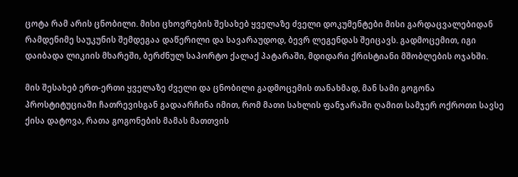ცოტა რამ არის ცნობილი. მისი ცხოვრების შესახებ ყველაზე ძველი დოკუმენტები მისი გარდაცვალებიდან რამდენიმე საუკუნის შემდეგაა დაწერილი და სავარაუდოდ, ბევრ ლეგენდას შეიცავს. გადმოცემით, იგი დაიბადა ლიკიის მხარეში, ბერძნულ საპორტო ქალაქ პატარაში, მდიდარი ქრისტიანი მშობლების ოჯახში.

მის შესახებ ერთ-ერთი ყველაზე ძველი და ცნობილი გადმოცემის თანახმად, მან სამი გოგონა პროსტიტუციაში ჩათრევისგან გადაარჩინა იმით, რომ მათი სახლის ფანჯარაში ღამით სამჯერ ოქროთი სავსე ქისა დატოვა, რათა გოგონების მამას მათთვის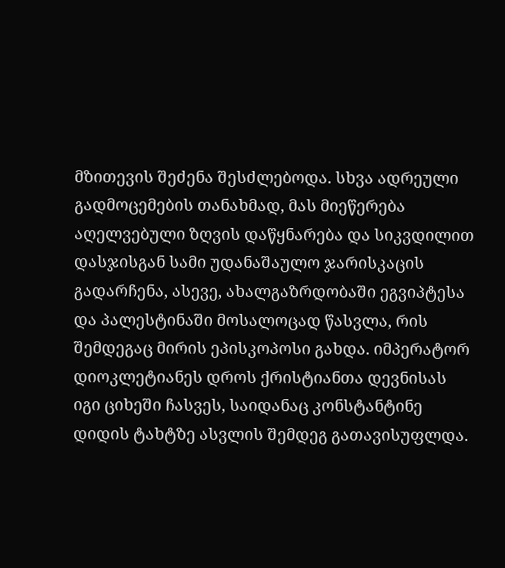მზითევის შეძენა შესძლებოდა. სხვა ადრეული გადმოცემების თანახმად, მას მიეწერება აღელვებული ზღვის დაწყნარება და სიკვდილით დასჯისგან სამი უდანაშაულო ჯარისკაცის გადარჩენა, ასევე, ახალგაზრდობაში ეგვიპტესა და პალესტინაში მოსალოცად წასვლა, რის შემდეგაც მირის ეპისკოპოსი გახდა. იმპერატორ დიოკლეტიანეს დროს ქრისტიანთა დევნისას იგი ციხეში ჩასვეს, საიდანაც კონსტანტინე დიდის ტახტზე ასვლის შემდეგ გათავისუფლდა.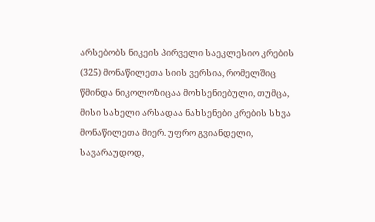არსებობს ნიკეის პირველი საეკლესიო კრების (325) მონაწილეთა სიის ვერსია, რომელშიც წმინდა ნიკოლოზიცაა მოხსენიებული, თუმცა, მისი სახელი არსადაა ნახსენები კრების სხვა მონაწილეთა მიერ. უფრო გვიანდელი, სავარაუდოდ,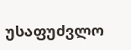უსაფუძვლო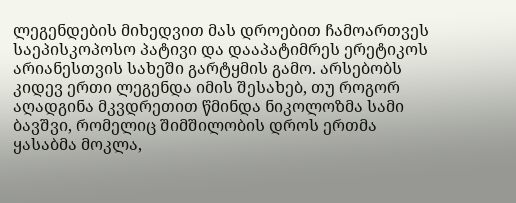ლეგენდების მიხედვით მას დროებით ჩამოართვეს საეპისკოპოსო პატივი და დააპატიმრეს ერეტიკოს არიანესთვის სახეში გარტყმის გამო. არსებობს კიდევ ერთი ლეგენდა იმის შესახებ, თუ როგორ აღადგინა მკვდრეთით წმინდა ნიკოლოზმა სამი ბავშვი, რომელიც შიმშილობის დროს ერთმა ყასაბმა მოკლა,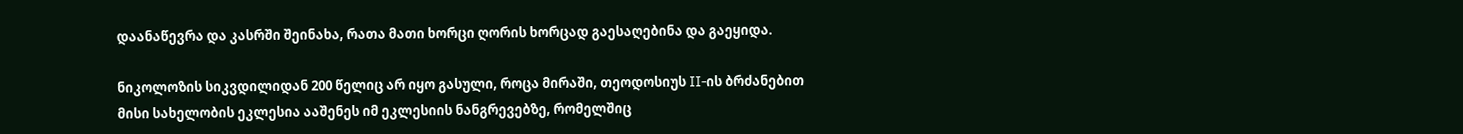დაანაწევრა და კასრში შეინახა, რათა მათი ხორცი ღორის ხორცად გაესაღებინა და გაეყიდა.

ნიკოლოზის სიკვდილიდან 200 წელიც არ იყო გასული, როცა მირაში, თეოდოსიუს II-ის ბრძანებით მისი სახელობის ეკლესია ააშენეს იმ ეკლესიის ნანგრევებზე, რომელშიც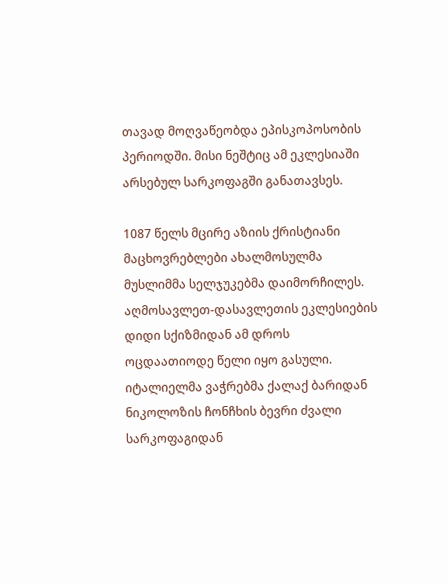თავად მოღვაწეობდა ეპისკოპოსობის პერიოდში. მისი ნეშტიც ამ ეკლესიაში არსებულ სარკოფაგში განათავსეს.

1087 წელს მცირე აზიის ქრისტიანი მაცხოვრებლები ახალმოსულმა მუსლიმმა სელჯუკებმა დაიმორჩილეს. აღმოსავლეთ-დასავლეთის ეკლესიების დიდი სქიზმიდან ამ დროს ოცდაათიოდე წელი იყო გასული. იტალიელმა ვაჭრებმა ქალაქ ბარიდან ნიკოლოზის ჩონჩხის ბევრი ძვალი სარკოფაგიდან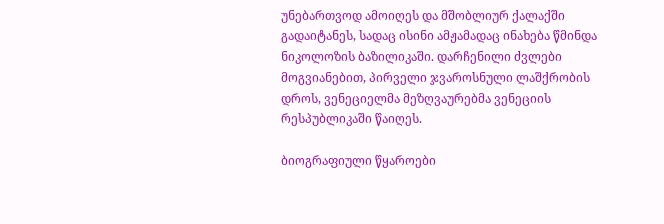უნებართვოდ ამოიღეს და მშობლიურ ქალაქში გადაიტანეს, სადაც ისინი ამჟამადაც ინახება წმინდა ნიკოლოზის ბაზილიკაში. დარჩენილი ძვლები მოგვიანებით, პირველი ჯვაროსნული ლაშქრობის დროს, ვენეციელმა მეზღვაურებმა ვენეციის რესპუბლიკაში წაიღეს.

ბიოგრაფიული წყაროები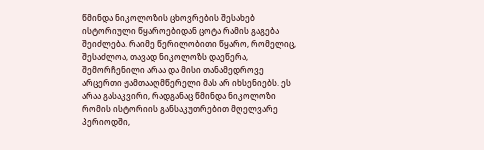წმინდა ნიკოლოზის ცხოვრების შესახებ ისტორიული წყაროებიდან ცოტა რამის გაგება შეიძლება. რაიმე წერილობითი წყარო, რომელიც, შესაძლოა, თავად ნიკოლოზს დაეწერა, შემორჩენილი არაა და მისი თანამედროვე არცერთი ჟამთააღმწერელი მას არ იხსენიებს. ეს არაა გასაკვირი, რადგანაც წმინდა ნიკოლოზი რომის ისტორიის განსაკუთრებით მღელვარე პერიოდში,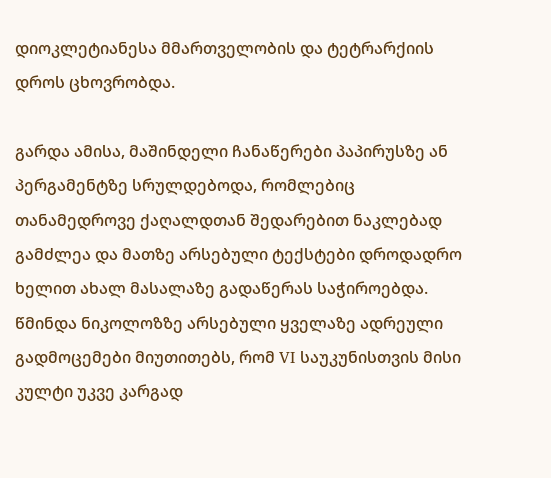დიოკლეტიანესა მმართველობის და ტეტრარქიის დროს ცხოვრობდა.

გარდა ამისა, მაშინდელი ჩანაწერები პაპირუსზე ან პერგამენტზე სრულდებოდა, რომლებიც თანამედროვე ქაღალდთან შედარებით ნაკლებად გამძლეა და მათზე არსებული ტექსტები დროდადრო ხელით ახალ მასალაზე გადაწერას საჭიროებდა. წმინდა ნიკოლოზზე არსებული ყველაზე ადრეული გადმოცემები მიუთითებს, რომ VI საუკუნისთვის მისი კულტი უკვე კარგად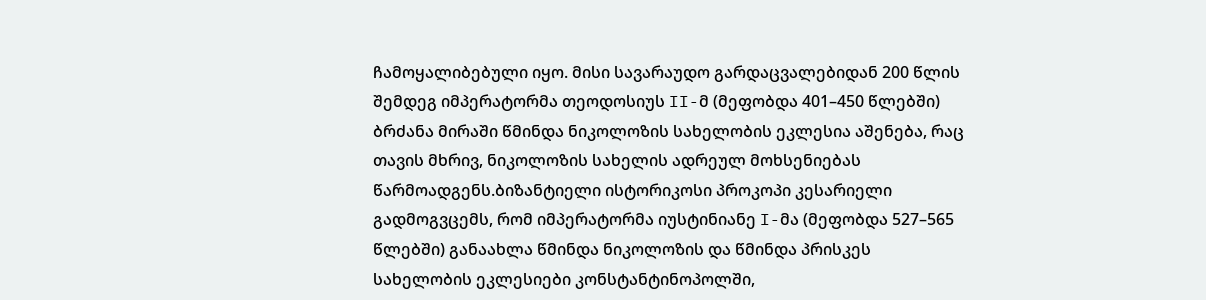ჩამოყალიბებული იყო. მისი სავარაუდო გარდაცვალებიდან 200 წლის შემდეგ იმპერატორმა თეოდოსიუს II-მ (მეფობდა 401–450 წლებში) ბრძანა მირაში წმინდა ნიკოლოზის სახელობის ეკლესია აშენება, რაც თავის მხრივ, ნიკოლოზის სახელის ადრეულ მოხსენიებას წარმოადგენს.ბიზანტიელი ისტორიკოსი პროკოპი კესარიელი გადმოგვცემს, რომ იმპერატორმა იუსტინიანე I-მა (მეფობდა 527–565 წლებში) განაახლა წმინდა ნიკოლოზის და წმინდა პრისკეს სახელობის ეკლესიები კონსტანტინოპოლში,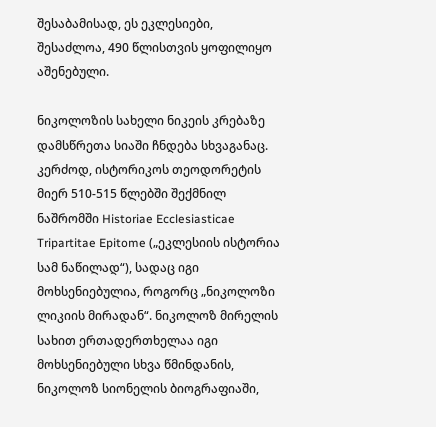შესაბამისად, ეს ეკლესიები, შესაძლოა, 490 წლისთვის ყოფილიყო აშენებული.

ნიკოლოზის სახელი ნიკეის კრებაზე დამსწრეთა სიაში ჩნდება სხვაგანაც. კერძოდ, ისტორიკოს თეოდორეტის მიერ 510-515 წლებში შექმნილ ნაშრომში Historiae Ecclesiasticae Tripartitae Epitome („ეკლესიის ისტორია სამ ნაწილად“), სადაც იგი მოხსენიებულია, როგორც „ნიკოლოზი ლიკიის მირადან“. ნიკოლოზ მირელის სახით ერთადერთხელაა იგი მოხსენიებული სხვა წმინდანის, ნიკოლოზ სიონელის ბიოგრაფიაში,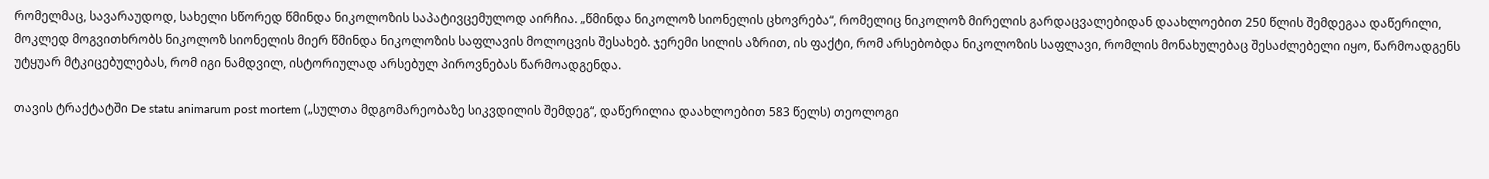რომელმაც, სავარაუდოდ, სახელი სწორედ წმინდა ნიკოლოზის საპატივცემულოდ აირჩია. „წმინდა ნიკოლოზ სიონელის ცხოვრება“, რომელიც ნიკოლოზ მირელის გარდაცვალებიდან დაახლოებით 250 წლის შემდეგაა დაწერილი, მოკლედ მოგვითხრობს ნიკოლოზ სიონელის მიერ წმინდა ნიკოლოზის საფლავის მოლოცვის შესახებ. ჯერემი სილის აზრით, ის ფაქტი, რომ არსებობდა ნიკოლოზის საფლავი, რომლის მონახულებაც შესაძლებელი იყო, წარმოადგენს უტყუარ მტკიცებულებას, რომ იგი ნამდვილ, ისტორიულად არსებულ პიროვნებას წარმოადგენდა.

თავის ტრაქტატში De statu animarum post mortem („სულთა მდგომარეობაზე სიკვდილის შემდეგ“, დაწერილია დაახლოებით 583 წელს) თეოლოგი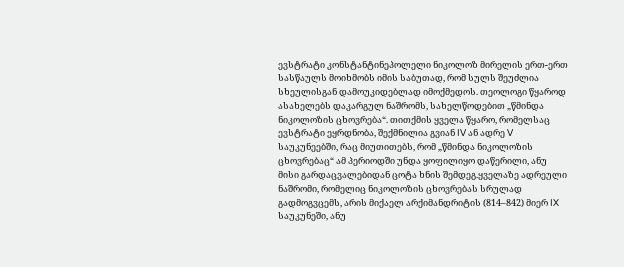ევსტრატი კონსტანტინეპოლელი ნიკოლოზ მირელის ერთ-ერთ სასწაულს მოიხმობს იმის საბუთად, რომ სულს შეუძლია სხეულისგან დამოუკიდებლად იმოქმედოს. თეოლოგი წყაროდ ასახელებს დაკარგულ ნაშრომს, სახელწოდებით „წმინდა ნიკოლოზის ცხოვრება“. თითქმის ყველა წყარო, რომელსაც ევსტრატი ეყრდნობა, შექმნილია გვიან IV ან ადრე V საუკუნეებში, რაც მიუთითებს, რომ „წმინდა ნიკოლოზის ცხოვრებაც“ ამ პერიოდში უნდა ყოფილიყო დაწერილი, ანუ მისი გარდაცვალებიდან ცოტა ხნის შემდეგ.ყველაზე ადრეული ნაშრომი, რომელიც ნიკოლოზის ცხოვრებას სრულად გადმოგვცემს, არის მიქაელ არქიმანდრიტის (814–842) მიერ IX საუკუნეში, ანუ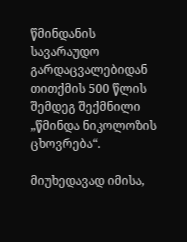წმინდანის სავარაუდო გარდაცვალებიდან თითქმის 500 წლის შემდეგ შექმნილი „წმინდა ნიკოლოზის ცხოვრება“.

მიუხედავად იმისა,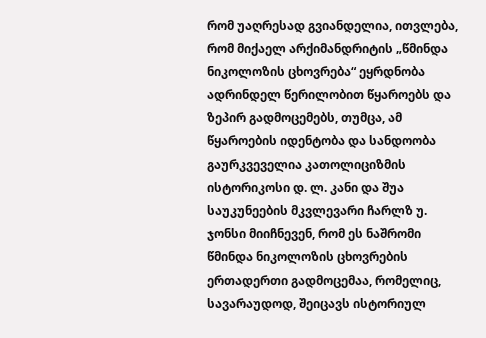რომ უაღრესად გვიანდელია, ითვლება, რომ მიქაელ არქიმანდრიტის „წმინდა ნიკოლოზის ცხოვრება“ ეყრდნობა ადრინდელ წერილობით წყაროებს და ზეპირ გადმოცემებს, თუმცა, ამ წყაროების იდენტობა და სანდოობა გაურკვეველია კათოლიციზმის ისტორიკოსი დ. ლ. კანი და შუა საუკუნეების მკვლევარი ჩარლზ უ. ჯონსი მიიჩნევენ, რომ ეს ნაშრომი წმინდა ნიკოლოზის ცხოვრების ერთადერთი გადმოცემაა, რომელიც, სავარაუდოდ, შეიცავს ისტორიულ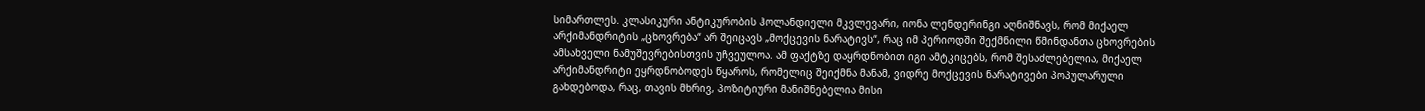სიმართლეს. კლასიკური ანტიკურობის ჰოლანდიელი მკვლევარი, იონა ლენდერინგი აღნიშნავს, რომ მიქაელ არქიმანდრიტის „ცხოვრება“ არ შეიცავს „მოქცევის ნარატივს“, რაც იმ პერიოდში შექმნილი წმინდანთა ცხოვრების ამსახველი ნამუშევრებისთვის უჩვეულოა. ამ ფაქტზე დაყრდნობით იგი ამტკიცებს, რომ შესაძლებელია, მიქაელ არქიმანდრიტი ეყრდნობოდეს წყაროს, რომელიც შეიქმნა მანამ, ვიდრე მოქცევის ნარატივები პოპულარული გახდებოდა, რაც, თავის მხრივ, პოზიტიური მანიშნებელია მისი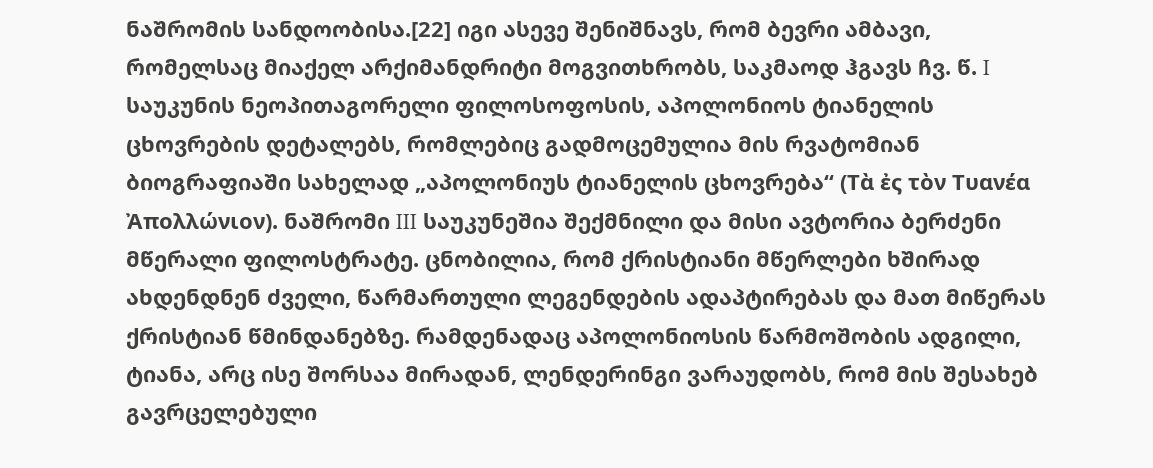ნაშრომის სანდოობისა.[22] იგი ასევე შენიშნავს, რომ ბევრი ამბავი, რომელსაც მიაქელ არქიმანდრიტი მოგვითხრობს, საკმაოდ ჰგავს ჩვ. წ. I საუკუნის ნეოპითაგორელი ფილოსოფოსის, აპოლონიოს ტიანელის ცხოვრების დეტალებს, რომლებიც გადმოცემულია მის რვატომიან ბიოგრაფიაში სახელად „აპოლონიუს ტიანელის ცხოვრება“ (Τὰ ἐς τὸν Τυανέα Ἀπολλώνιον). ნაშრომი III საუკუნეშია შექმნილი და მისი ავტორია ბერძენი მწერალი ფილოსტრატე. ცნობილია, რომ ქრისტიანი მწერლები ხშირად ახდენდნენ ძველი, წარმართული ლეგენდების ადაპტირებას და მათ მიწერას ქრისტიან წმინდანებზე. რამდენადაც აპოლონიოსის წარმოშობის ადგილი, ტიანა, არც ისე შორსაა მირადან, ლენდერინგი ვარაუდობს, რომ მის შესახებ გავრცელებული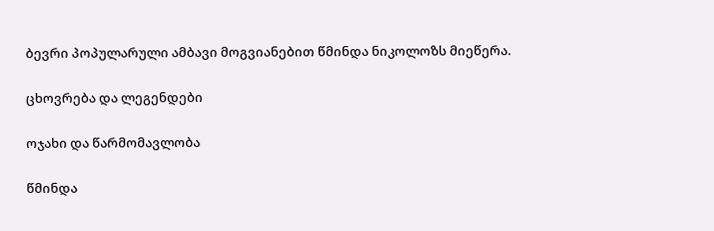ბევრი პოპულარული ამბავი მოგვიანებით წმინდა ნიკოლოზს მიეწერა.

ცხოვრება და ლეგენდები

ოჯახი და წარმომავლობა

წმინდა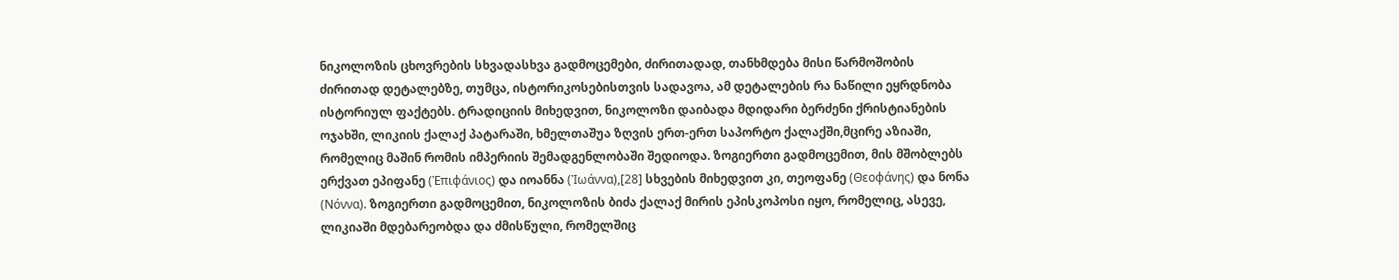ნიკოლოზის ცხოვრების სხვადასხვა გადმოცემები, ძირითადად, თანხმდება მისი წარმოშობის ძირითად დეტალებზე, თუმცა, ისტორიკოსებისთვის სადავოა, ამ დეტალების რა ნაწილი ეყრდნობა ისტორიულ ფაქტებს. ტრადიციის მიხედვით, ნიკოლოზი დაიბადა მდიდარი ბერძენი ქრისტიანების ოჯახში, ლიკიის ქალაქ პატარაში, ხმელთაშუა ზღვის ერთ-ერთ საპორტო ქალაქში,მცირე აზიაში, რომელიც მაშინ რომის იმპერიის შემადგენლობაში შედიოდა. ზოგიერთი გადმოცემით, მის მშობლებს ერქვათ ეპიფანე (Ἐπιφάνιος) და იოანნა (Ἰωάννα),[28] სხვების მიხედვით კი, თეოფანე (Θεοφάνης) და ნონა (Νόννα). ზოგიერთი გადმოცემით, ნიკოლოზის ბიძა ქალაქ მირის ეპისკოპოსი იყო, რომელიც, ასევე, ლიკიაში მდებარეობდა და ძმისწული, რომელშიც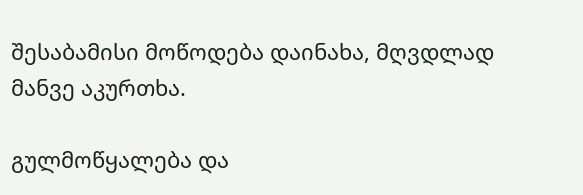შესაბამისი მოწოდება დაინახა, მღვდლად მანვე აკურთხა.

გულმოწყალება და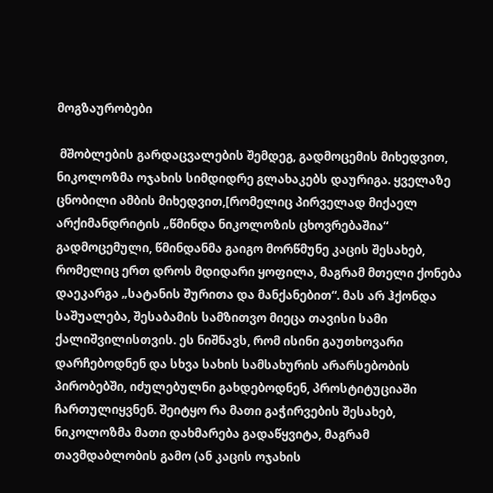მოგზაურობები

 მშობლების გარდაცვალების შემდეგ, გადმოცემის მიხედვით, ნიკოლოზმა ოჯახის სიმდიდრე გლახაკებს დაურიგა. ყველაზე ცნობილი ამბის მიხედვით,[რომელიც პირველად მიქაელ არქიმანდრიტის „წმინდა ნიკოლოზის ცხოვრებაშია“ გადმოცემული, წმინდანმა გაიგო მორწმუნე კაცის შესახებ, რომელიც ერთ დროს მდიდარი ყოფილა, მაგრამ მთელი ქონება დაეკარგა „სატანის შურითა და მანქანებით“. მას არ ჰქონდა საშუალება, შესაბამის სამზითვო მიეცა თავისი სამი ქალიშვილისთვის. ეს ნიშნავს, რომ ისინი გაუთხოვარი დარჩებოდნენ და სხვა სახის სამსახურის არარსებობის პირობებში, იძულებულნი გახდებოდნენ, პროსტიტუციაში ჩართულიყვნენ. შეიტყო რა მათი გაჭირვების შესახებ, ნიკოლოზმა მათი დახმარება გადაწყვიტა, მაგრამ თავმდაბლობის გამო (ან კაცის ოჯახის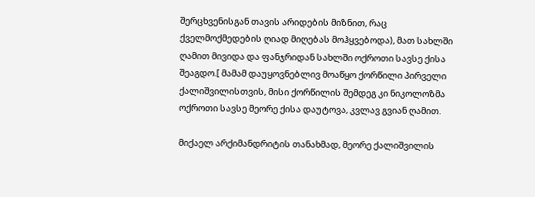შერცხვენისგან თავის არიდების მიზნით, რაც ქველმოქმედების ღიად მიღებას მოჰყვებოდა), მათ სახლში ღამით მივიდა და ფანჯრიდან სახლში ოქროთი სავსე ქისა შეაგდო.[ მამამ დაუყოვნებლივ მოაწყო ქორწილი პირველი ქალიშვილისთვის, მისი ქორწილის შემდეგ კი ნიკოლოზმა ოქროთი სავსე მეორე ქისა დაუტოვა, კვლავ გვიან ღამით.

მიქაელ არქიმანდრიტის თანახმად, მეორე ქალიშვილის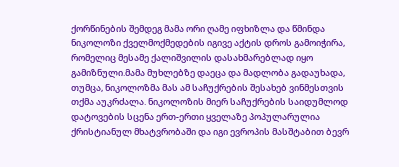ქორწინების შემდეგ მამა ორი ღამე იფხიზლა და წმინდა ნიკოლოზი ქველმოქმედების იგივე აქტის დროს გამოიჭირა, რომელიც მესამე ქალიშვილის დასახმარებლად იყო გამიზნული.მამა მუხლებზე დაეცა და მადლობა გადაუხადა, თუმცა, ნიკოლოზმა მას ამ საჩუქრების შესახებ ვინმესთვის თქმა აუკრძალა. ნიკოლოზის მიერ საჩუქრების საიდუმლოდ დატოვების სცენა ერთ-ერთი ყველაზე პოპულარულია ქრისტიანულ მხატვრობაში და იგი ევროპის მასშტაბით ბევრ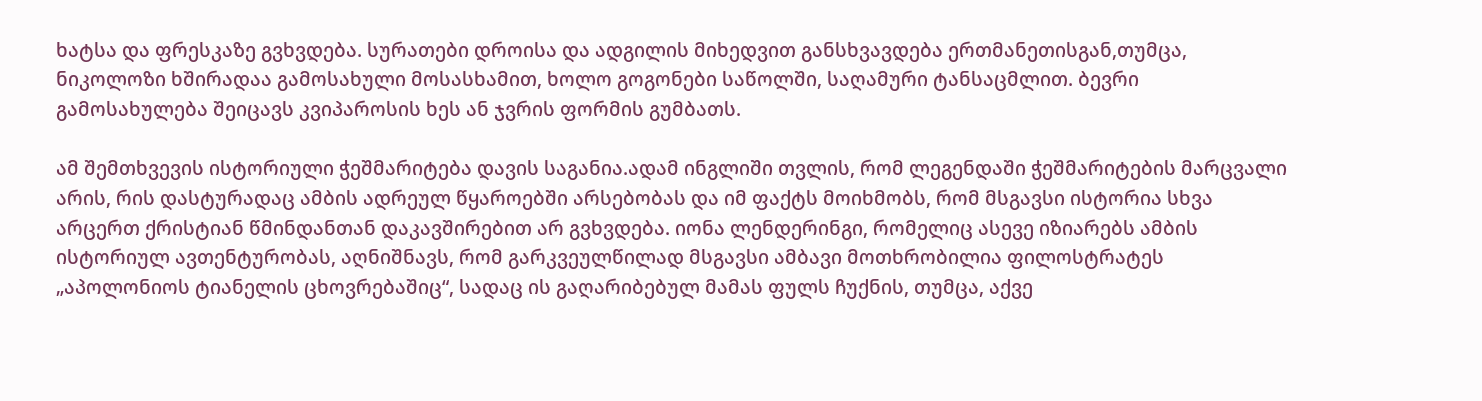ხატსა და ფრესკაზე გვხვდება. სურათები დროისა და ადგილის მიხედვით განსხვავდება ერთმანეთისგან,თუმცა, ნიკოლოზი ხშირადაა გამოსახული მოსასხამით, ხოლო გოგონები საწოლში, საღამური ტანსაცმლით. ბევრი გამოსახულება შეიცავს კვიპაროსის ხეს ან ჯვრის ფორმის გუმბათს.

ამ შემთხვევის ისტორიული ჭეშმარიტება დავის საგანია.ადამ ინგლიში თვლის, რომ ლეგენდაში ჭეშმარიტების მარცვალი არის, რის დასტურადაც ამბის ადრეულ წყაროებში არსებობას და იმ ფაქტს მოიხმობს, რომ მსგავსი ისტორია სხვა არცერთ ქრისტიან წმინდანთან დაკავშირებით არ გვხვდება. იონა ლენდერინგი, რომელიც ასევე იზიარებს ამბის ისტორიულ ავთენტურობას, აღნიშნავს, რომ გარკვეულწილად მსგავსი ამბავი მოთხრობილია ფილოსტრატეს „აპოლონიოს ტიანელის ცხოვრებაშიც“, სადაც ის გაღარიბებულ მამას ფულს ჩუქნის, თუმცა, აქვე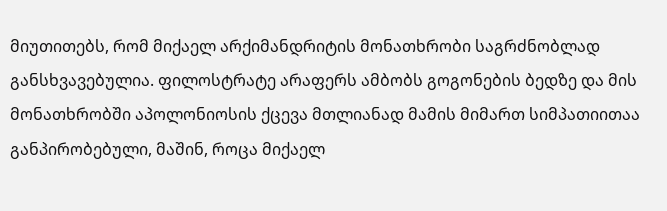მიუთითებს, რომ მიქაელ არქიმანდრიტის მონათხრობი საგრძნობლად განსხვავებულია. ფილოსტრატე არაფერს ამბობს გოგონების ბედზე და მის მონათხრობში აპოლონიოსის ქცევა მთლიანად მამის მიმართ სიმპათიითაა განპირობებული, მაშინ, როცა მიქაელ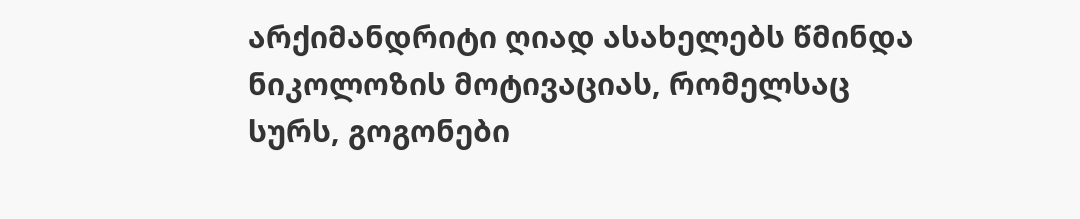არქიმანდრიტი ღიად ასახელებს წმინდა ნიკოლოზის მოტივაციას, რომელსაც სურს, გოგონები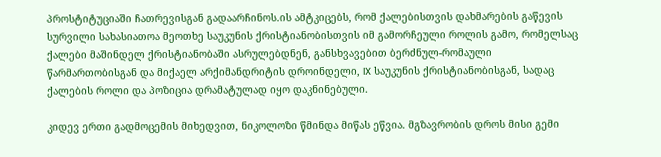პროსტიტუციაში ჩათრევისგან გადაარჩინოს.ის ამტკიცებს, რომ ქალებისთვის დახმარების გაწევის სურვილი სახასიათოა მეოთხე საუკუნის ქრისტიანობისთვის იმ გამორჩეული როლის გამო, რომელსაც ქალები მაშინდელ ქრისტიანობაში ასრულებდნენ, განსხვავებით ბერძნულ-რომაული წარმართობისგან და მიქაელ არქიმანდრიტის დროინდელი, IX საუკუნის ქრისტიანობისგან, სადაც ქალების როლი და პოზიცია დრამატულად იყო დაკნინებული.

კიდევ ერთი გადმოცემის მიხედვით, ნიკოლოზი წმინდა მიწას ეწვია. მგზავრობის დროს მისი გემი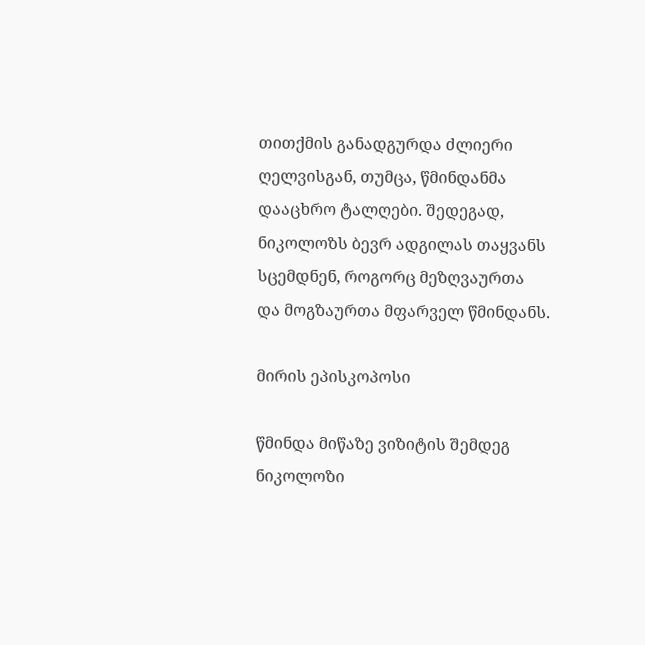თითქმის განადგურდა ძლიერი ღელვისგან, თუმცა, წმინდანმა დააცხრო ტალღები. შედეგად, ნიკოლოზს ბევრ ადგილას თაყვანს სცემდნენ, როგორც მეზღვაურთა და მოგზაურთა მფარველ წმინდანს.

მირის ეპისკოპოსი

წმინდა მიწაზე ვიზიტის შემდეგ ნიკოლოზი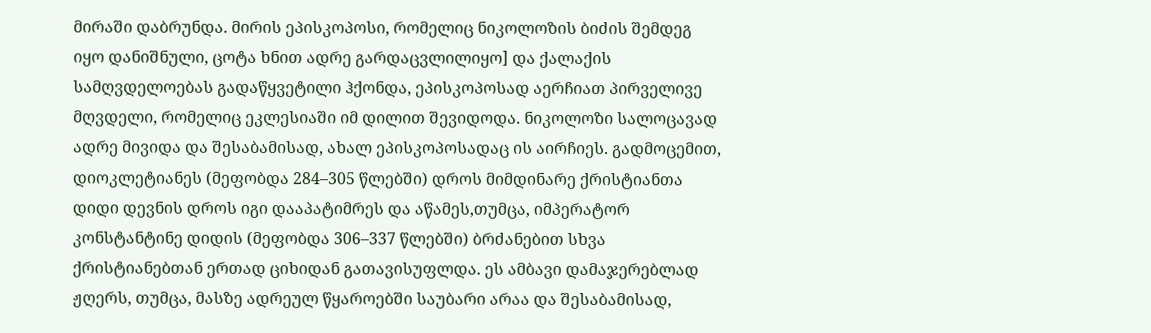მირაში დაბრუნდა. მირის ეპისკოპოსი, რომელიც ნიკოლოზის ბიძის შემდეგ იყო დანიშნული, ცოტა ხნით ადრე გარდაცვლილიყო] და ქალაქის სამღვდელოებას გადაწყვეტილი ჰქონდა, ეპისკოპოსად აერჩიათ პირველივე მღვდელი, რომელიც ეკლესიაში იმ დილით შევიდოდა. ნიკოლოზი სალოცავად ადრე მივიდა და შესაბამისად, ახალ ეპისკოპოსადაც ის აირჩიეს. გადმოცემით, დიოკლეტიანეს (მეფობდა 284–305 წლებში) დროს მიმდინარე ქრისტიანთა დიდი დევნის დროს იგი დააპატიმრეს და აწამეს,თუმცა, იმპერატორ კონსტანტინე დიდის (მეფობდა 306–337 წლებში) ბრძანებით სხვა ქრისტიანებთან ერთად ციხიდან გათავისუფლდა. ეს ამბავი დამაჯერებლად ჟღერს, თუმცა, მასზე ადრეულ წყაროებში საუბარი არაა და შესაბამისად,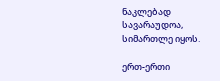ნაკლებად სავარაუდოა, სიმართლე იყოს.

ერთ-ერთი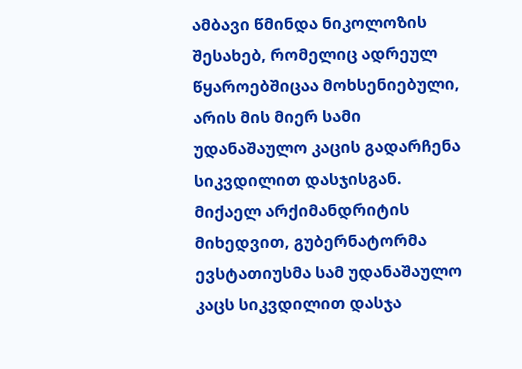ამბავი წმინდა ნიკოლოზის შესახებ, რომელიც ადრეულ წყაროებშიცაა მოხსენიებული, არის მის მიერ სამი უდანაშაულო კაცის გადარჩენა სიკვდილით დასჯისგან. მიქაელ არქიმანდრიტის მიხედვით, გუბერნატორმა ევსტათიუსმა სამ უდანაშაულო კაცს სიკვდილით დასჯა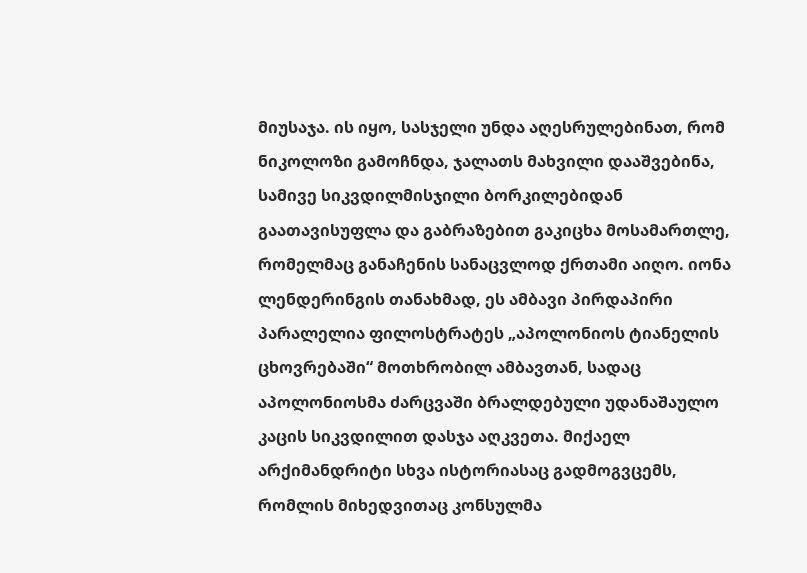მიუსაჯა. ის იყო, სასჯელი უნდა აღესრულებინათ, რომ ნიკოლოზი გამოჩნდა, ჯალათს მახვილი დააშვებინა, სამივე სიკვდილმისჯილი ბორკილებიდან გაათავისუფლა და გაბრაზებით გაკიცხა მოსამართლე, რომელმაც განაჩენის სანაცვლოდ ქრთამი აიღო. იონა ლენდერინგის თანახმად, ეს ამბავი პირდაპირი პარალელია ფილოსტრატეს „აპოლონიოს ტიანელის ცხოვრებაში“ მოთხრობილ ამბავთან, სადაც აპოლონიოსმა ძარცვაში ბრალდებული უდანაშაულო კაცის სიკვდილით დასჯა აღკვეთა. მიქაელ არქიმანდრიტი სხვა ისტორიასაც გადმოგვცემს, რომლის მიხედვითაც კონსულმა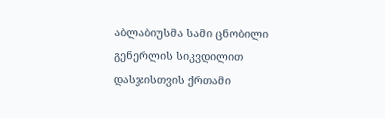აბლაბიუსმა სამი ცნობილი გენერლის სიკვდილით დასჯისთვის ქრთამი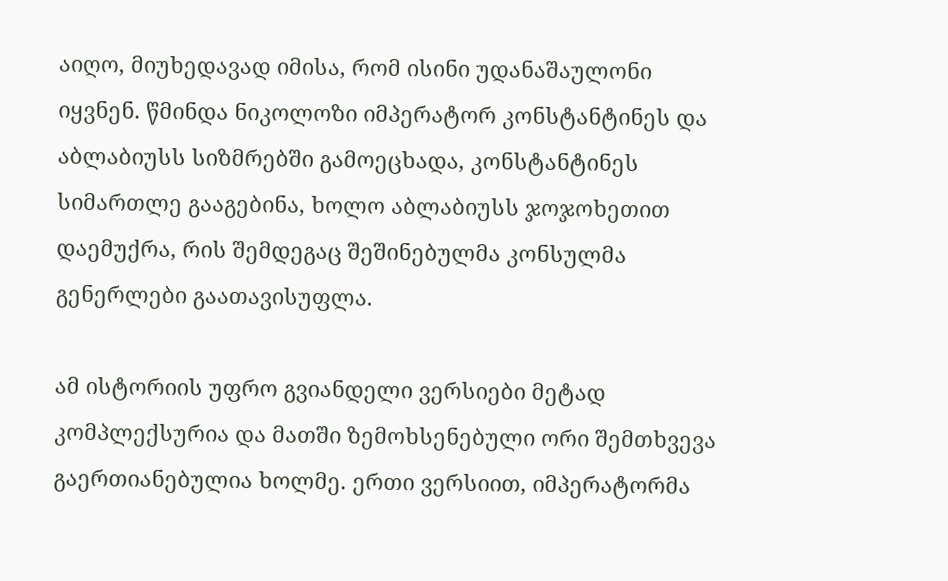აიღო, მიუხედავად იმისა, რომ ისინი უდანაშაულონი იყვნენ. წმინდა ნიკოლოზი იმპერატორ კონსტანტინეს და აბლაბიუსს სიზმრებში გამოეცხადა, კონსტანტინეს სიმართლე გააგებინა, ხოლო აბლაბიუსს ჯოჯოხეთით დაემუქრა, რის შემდეგაც შეშინებულმა კონსულმა გენერლები გაათავისუფლა.

ამ ისტორიის უფრო გვიანდელი ვერსიები მეტად კომპლექსურია და მათში ზემოხსენებული ორი შემთხვევა გაერთიანებულია ხოლმე. ერთი ვერსიით, იმპერატორმა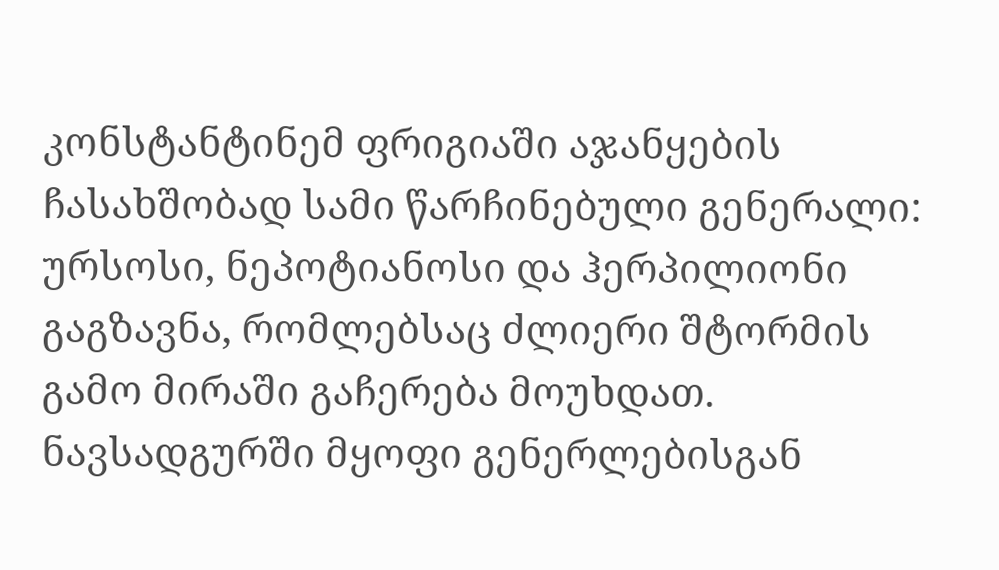კონსტანტინემ ფრიგიაში აჯანყების ჩასახშობად სამი წარჩინებული გენერალი: ურსოსი, ნეპოტიანოსი და ჰერპილიონი გაგზავნა, რომლებსაც ძლიერი შტორმის გამო მირაში გაჩერება მოუხდათ. ნავსადგურში მყოფი გენერლებისგან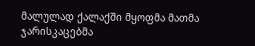მალულად ქალაქში მყოფმა მათმა ჯარისკაცებმა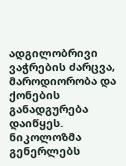ადგილობრივი ვაჭრების ძარცვა, მაროდიორობა და ქონების განადგურება დაიწყეს. ნიკოლოზმა გენერლებს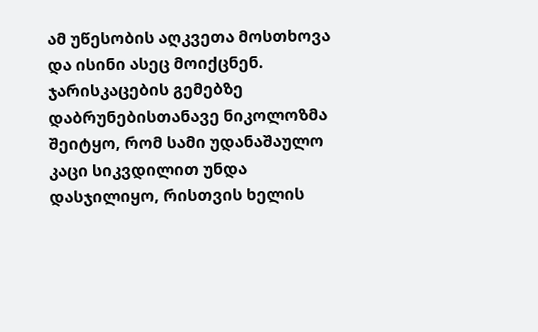ამ უწესობის აღკვეთა მოსთხოვა და ისინი ასეც მოიქცნენ. ჯარისკაცების გემებზე დაბრუნებისთანავე ნიკოლოზმა შეიტყო, რომ სამი უდანაშაულო კაცი სიკვდილით უნდა დასჯილიყო, რისთვის ხელის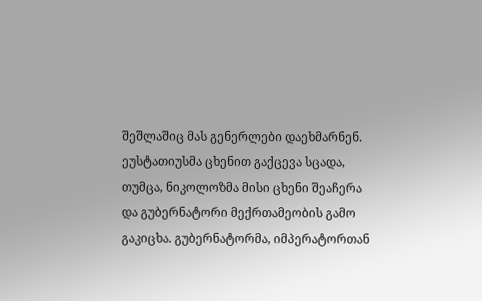შეშლაშიც მას გენერლები დაეხმარნენ. ეუსტათიუსმა ცხენით გაქცევა სცადა, თუმცა, ნიკოლოზმა მისი ცხენი შეაჩერა და გუბერნატორი მექრთამეობის გამო გაკიცხა. გუბერნატორმა, იმპერატორთან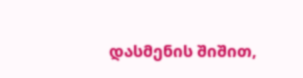დასმენის შიშით,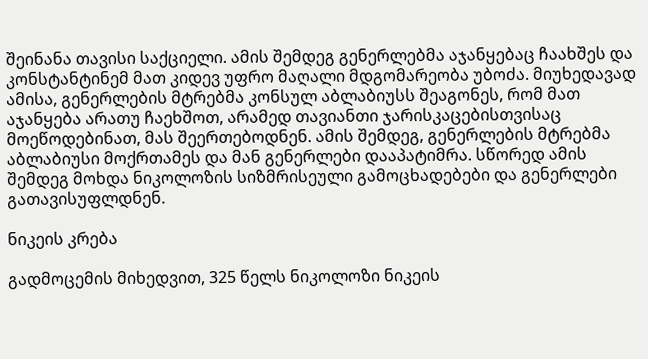შეინანა თავისი საქციელი. ამის შემდეგ გენერლებმა აჯანყებაც ჩაახშეს და კონსტანტინემ მათ კიდევ უფრო მაღალი მდგომარეობა უბოძა. მიუხედავად ამისა, გენერლების მტრებმა კონსულ აბლაბიუსს შეაგონეს, რომ მათ აჯანყება არათუ ჩაეხშოთ, არამედ თავიანთი ჯარისკაცებისთვისაც მოეწოდებინათ, მას შეერთებოდნენ. ამის შემდეგ, გენერლების მტრებმა აბლაბიუსი მოქრთამეს და მან გენერლები დააპატიმრა. სწორედ ამის შემდეგ მოხდა ნიკოლოზის სიზმრისეული გამოცხადებები და გენერლები გათავისუფლდნენ.

ნიკეის კრება

გადმოცემის მიხედვით, 325 წელს ნიკოლოზი ნიკეის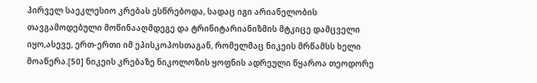პირველ საეკლესიო კრებას ესწრებოდა, სადაც იგი არიანელობის თავგამოდებული მოწინააღმდეგე და ტრინიტარიანიზმის მტკიცე დამცველი იყო,ასევე, ერთ-ერთი იმ ეპისკოპოსთაგან, რომელმაც ნიკეის მრწამსს ხელი მოაწერა.[50] ნიკეის კრებაზე ნიკოლოზის ყოფნის ადრეული წყაროა თეოდორე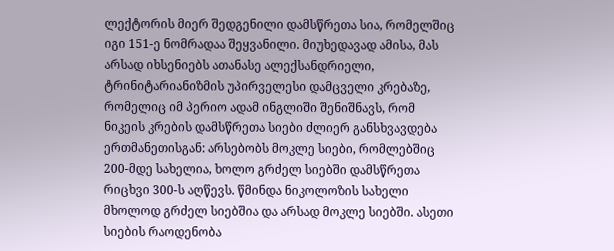ლექტორის მიერ შედგენილი დამსწრეთა სია, რომელშიც იგი 151-ე ნომრადაა შეყვანილი. მიუხედავად ამისა, მას არსად იხსენიებს ათანასე ალექსანდრიელი, ტრინიტარიანიზმის უპირველესი დამცველი კრებაზე, რომელიც იმ პერიო ადამ ინგლიში შენიშნავს, რომ ნიკეის კრების დამსწრეთა სიები ძლიერ განსხვავდება ერთმანეთისგან: არსებობს მოკლე სიები, რომლებშიც 200-მდე სახელია, ხოლო გრძელ სიებში დამსწრეთა რიცხვი 300-ს აღწევს. წმინდა ნიკოლოზის სახელი მხოლოდ გრძელ სიებშია და არსად მოკლე სიებში. ასეთი სიების რაოდენობა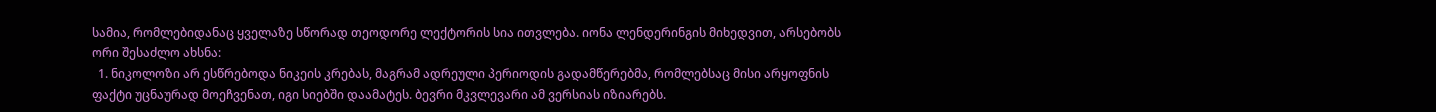სამია, რომლებიდანაც ყველაზე სწორად თეოდორე ლექტორის სია ითვლება. იონა ლენდერინგის მიხედვით, არსებობს ორი შესაძლო ახსნა:
  1. ნიკოლოზი არ ესწრებოდა ნიკეის კრებას, მაგრამ ადრეული პერიოდის გადამწერებმა, რომლებსაც მისი არყოფნის ფაქტი უცნაურად მოეჩვენათ, იგი სიებში დაამატეს. ბევრი მკვლევარი ამ ვერსიას იზიარებს.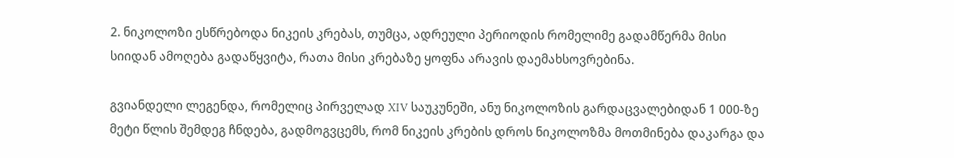2. ნიკოლოზი ესწრებოდა ნიკეის კრებას, თუმცა, ადრეული პერიოდის რომელიმე გადამწერმა მისი სიიდან ამოღება გადაწყვიტა, რათა მისი კრებაზე ყოფნა არავის დაემახსოვრებინა.

გვიანდელი ლეგენდა, რომელიც პირველად XIV საუკუნეში, ანუ ნიკოლოზის გარდაცვალებიდან 1 000-ზე მეტი წლის შემდეგ ჩნდება, გადმოგვცემს, რომ ნიკეის კრების დროს ნიკოლოზმა მოთმინება დაკარგა და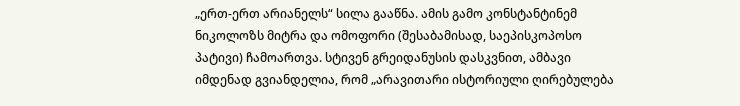„ერთ-ერთ არიანელს“ სილა გააწნა. ამის გამო კონსტანტინემ ნიკოლოზს მიტრა და ომოფორი (შესაბამისად, საეპისკოპოსო პატივი) ჩამოართვა. სტივენ გრეიდანუსის დასკვნით, ამბავი იმდენად გვიანდელია, რომ „არავითარი ისტორიული ღირებულება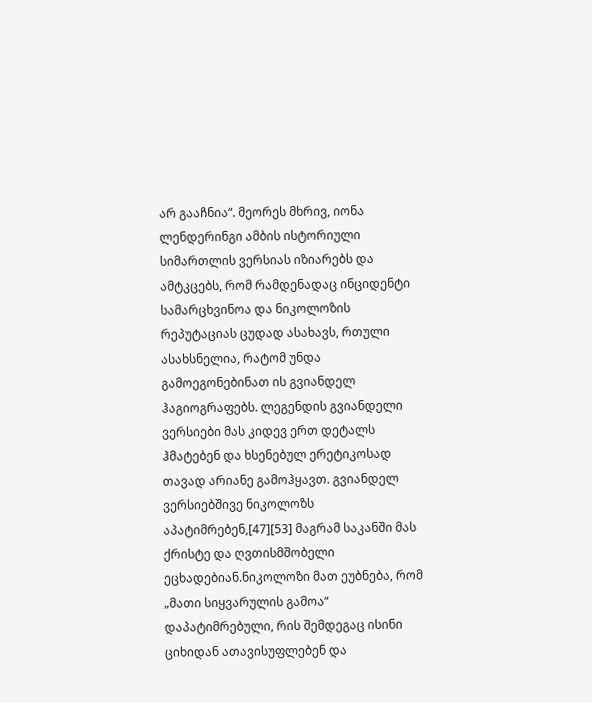არ გააჩნია“. მეორეს მხრივ, იონა ლენდერინგი ამბის ისტორიული სიმართლის ვერსიას იზიარებს და ამტკცებს, რომ რამდენადაც ინციდენტი სამარცხვინოა და ნიკოლოზის რეპუტაციას ცუდად ასახავს, რთული ასახსნელია, რატომ უნდა გამოეგონებინათ ის გვიანდელ ჰაგიოგრაფებს. ლეგენდის გვიანდელი ვერსიები მას კიდევ ერთ დეტალს ჰმატებენ და ხსენებულ ერეტიკოსად თავად არიანე გამოჰყავთ. გვიანდელ ვერსიებშივე ნიკოლოზს აპატიმრებენ,[47][53] მაგრამ საკანში მას ქრისტე და ღვთისმშობელი ეცხადებიან.ნიკოლოზი მათ ეუბნება, რომ „მათი სიყვარულის გამოა“ დაპატიმრებული, რის შემდეგაც ისინი ციხიდან ათავისუფლებენ და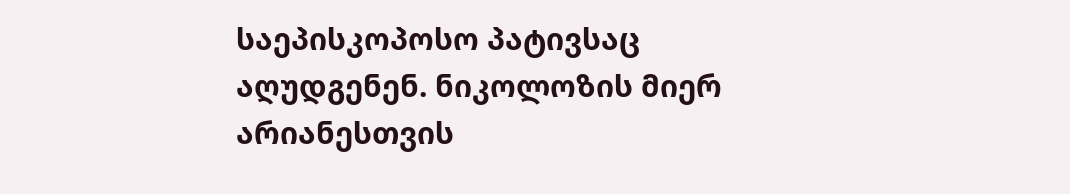საეპისკოპოსო პატივსაც აღუდგენენ. ნიკოლოზის მიერ არიანესთვის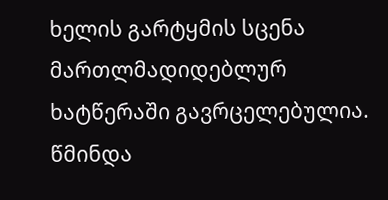ხელის გარტყმის სცენა მართლმადიდებლურ ხატწერაში გავრცელებულია. წმინდა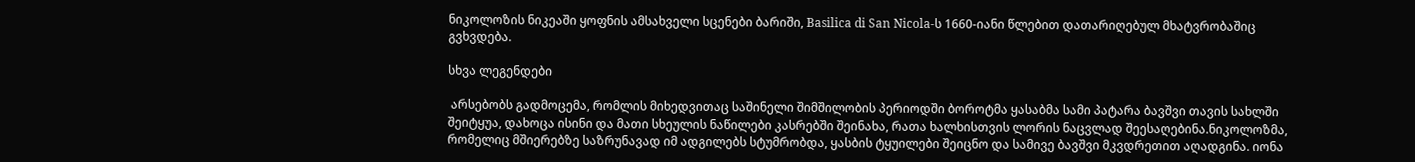ნიკოლოზის ნიკეაში ყოფნის ამსახველი სცენები ბარიში, Basilica di San Nicola-ს 1660-იანი წლებით დათარიღებულ მხატვრობაშიც გვხვდება.

სხვა ლეგენდები

 არსებობს გადმოცემა, რომლის მიხედვითაც საშინელი შიმშილობის პერიოდში ბოროტმა ყასაბმა სამი პატარა ბავშვი თავის სახლში შეიტყუა, დახოცა ისინი და მათი სხეულის ნაწილები კასრებში შეინახა, რათა ხალხისთვის ლორის ნაცვლად შეესაღებინა.ნიკოლოზმა, რომელიც მშიერებზე საზრუნავად იმ ადგილებს სტუმრობდა, ყასბის ტყუილები შეიცნო და სამივე ბავშვი მკვდრეთით აღადგინა. იონა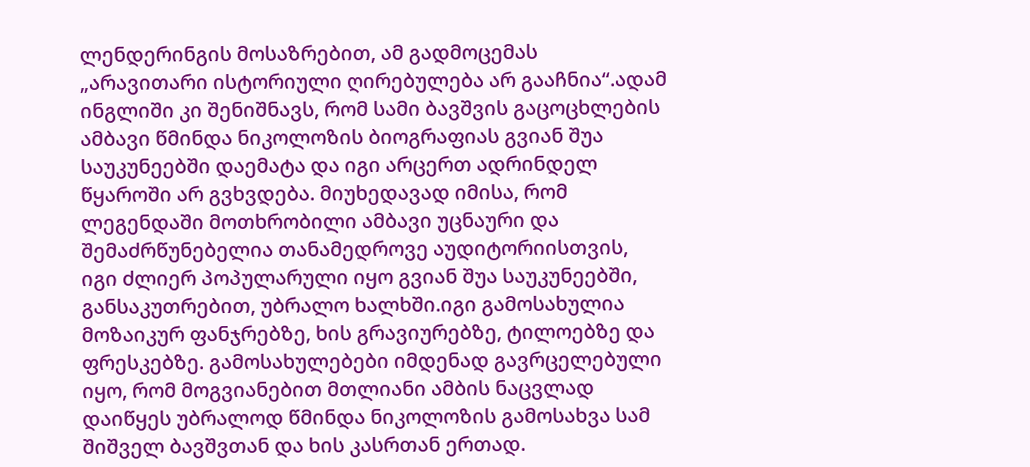ლენდერინგის მოსაზრებით, ამ გადმოცემას „არავითარი ისტორიული ღირებულება არ გააჩნია“.ადამ ინგლიში კი შენიშნავს, რომ სამი ბავშვის გაცოცხლების ამბავი წმინდა ნიკოლოზის ბიოგრაფიას გვიან შუა საუკუნეებში დაემატა და იგი არცერთ ადრინდელ წყაროში არ გვხვდება. მიუხედავად იმისა, რომ ლეგენდაში მოთხრობილი ამბავი უცნაური და შემაძრწუნებელია თანამედროვე აუდიტორიისთვის, იგი ძლიერ პოპულარული იყო გვიან შუა საუკუნეებში, განსაკუთრებით, უბრალო ხალხში.იგი გამოსახულია მოზაიკურ ფანჯრებზე, ხის გრავიურებზე, ტილოებზე და ფრესკებზე. გამოსახულებები იმდენად გავრცელებული იყო, რომ მოგვიანებით მთლიანი ამბის ნაცვლად დაიწყეს უბრალოდ წმინდა ნიკოლოზის გამოსახვა სამ შიშველ ბავშვთან და ხის კასრთან ერთად.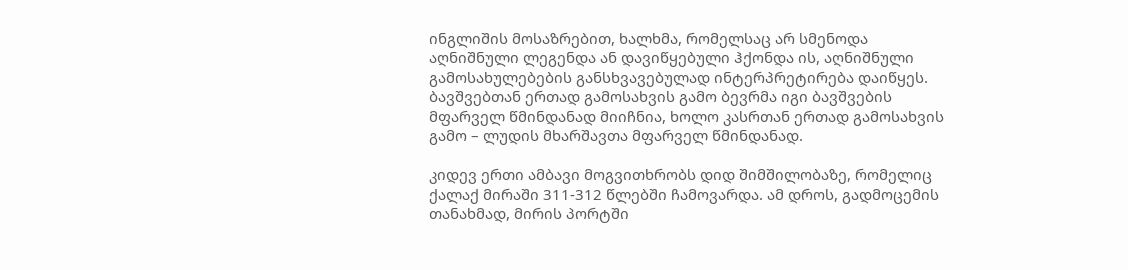ინგლიშის მოსაზრებით, ხალხმა, რომელსაც არ სმენოდა აღნიშნული ლეგენდა ან დავიწყებული ჰქონდა ის, აღნიშნული გამოსახულებების განსხვავებულად ინტერპრეტირება დაიწყეს. ბავშვებთან ერთად გამოსახვის გამო ბევრმა იგი ბავშვების მფარველ წმინდანად მიიჩნია, ხოლო კასრთან ერთად გამოსახვის გამო – ლუდის მხარშავთა მფარველ წმინდანად.

კიდევ ერთი ამბავი მოგვითხრობს დიდ შიმშილობაზე, რომელიც ქალაქ მირაში 311-312 წლებში ჩამოვარდა. ამ დროს, გადმოცემის თანახმად, მირის პორტში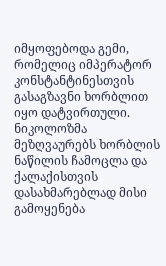იმყოფებოდა გემი, რომელიც იმპერატორ კონსტანტინესთვის გასაგზავნი ხორბლით იყო დატვირთული. ნიკოლოზმა მეზღვაურებს ხორბლის ნაწილის ჩამოცლა და ქალაქისთვის დასახმარებლად მისი გამოყენება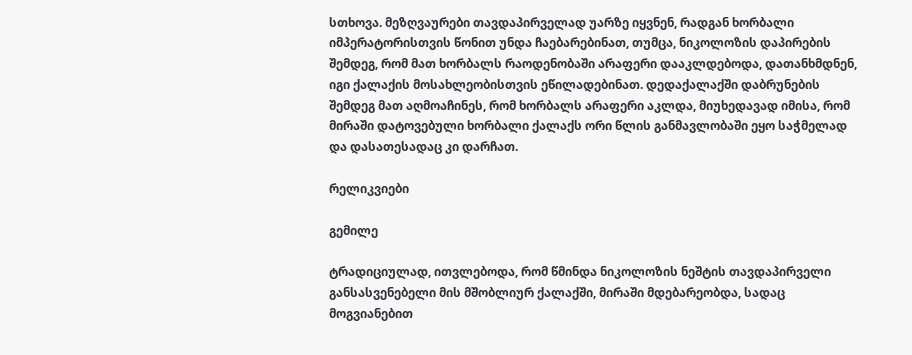სთხოვა. მეზღვაურები თავდაპირველად უარზე იყვნენ, რადგან ხორბალი იმპერატორისთვის წონით უნდა ჩაებარებინათ, თუმცა, ნიკოლოზის დაპირების შემდეგ, რომ მათ ხორბალს რაოდენობაში არაფერი დააკლდებოდა, დათანხმდნენ, იგი ქალაქის მოსახლეობისთვის ეწილადებინათ. დედაქალაქში დაბრუნების შემდეგ მათ აღმოაჩინეს, რომ ხორბალს არაფერი აკლდა, მიუხედავად იმისა, რომ მირაში დატოვებული ხორბალი ქალაქს ორი წლის განმავლობაში ეყო საჭმელად და დასათესადაც კი დარჩათ.

რელიკვიები

გემილე

ტრადიციულად, ითვლებოდა, რომ წმინდა ნიკოლოზის ნეშტის თავდაპირველი განსასვენებელი მის მშობლიურ ქალაქში, მირაში მდებარეობდა, სადაც მოგვიანებით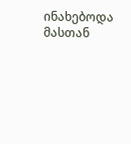ინახებოდა მასთან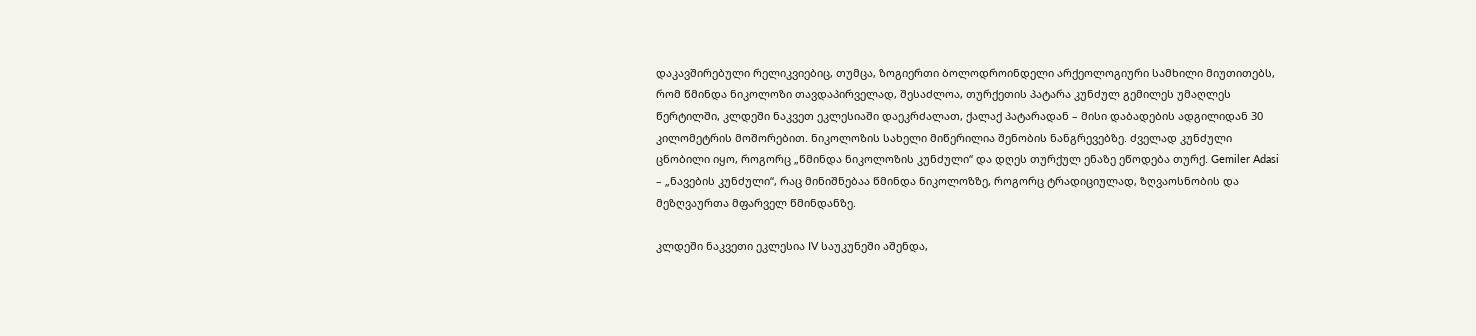დაკავშირებული რელიკვიებიც, თუმცა, ზოგიერთი ბოლოდროინდელი არქეოლოგიური სამხილი მიუთითებს, რომ წმინდა ნიკოლოზი თავდაპირველად, შესაძლოა, თურქეთის პატარა კუნძულ გემილეს უმაღლეს წერტილში, კლდეში ნაკვეთ ეკლესიაში დაეკრძალათ, ქალაქ პატარადან – მისი დაბადების ადგილიდან 30 კილომეტრის მოშორებით. ნიკოლოზის სახელი მიწერილია შენობის ნანგრევებზე. ძველად კუნძული ცნობილი იყო, როგორც „წმინდა ნიკოლოზის კუნძული“ და დღეს თურქულ ენაზე ეწოდება თურქ. Gemiler Adasi – „ნავების კუნძული“, რაც მინიშნებაა წმინდა ნიკოლოზზე, როგორც ტრადიციულად, ზღვაოსნობის და მეზღვაურთა მფარველ წმინდანზე.

კლდეში ნაკვეთი ეკლესია IV საუკუნეში აშენდა,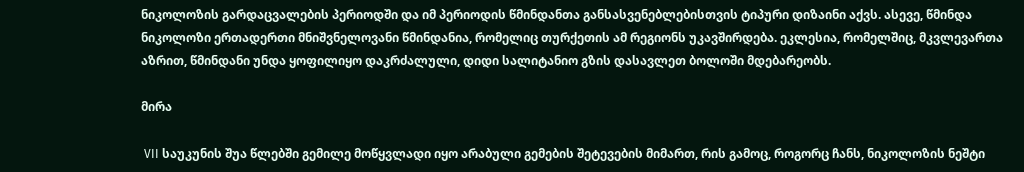ნიკოლოზის გარდაცვალების პერიოდში და იმ პერიოდის წმინდანთა განსასვენებლებისთვის ტიპური დიზაინი აქვს. ასევე, წმინდა ნიკოლოზი ერთადერთი მნიშვნელოვანი წმინდანია, რომელიც თურქეთის ამ რეგიონს უკავშირდება. ეკლესია, რომელშიც, მკვლევართა აზრით, წმინდანი უნდა ყოფილიყო დაკრძალული, დიდი სალიტანიო გზის დასავლეთ ბოლოში მდებარეობს.

მირა

 VII საუკუნის შუა წლებში გემილე მოწყვლადი იყო არაბული გემების შეტევების მიმართ, რის გამოც, როგორც ჩანს, ნიკოლოზის ნეშტი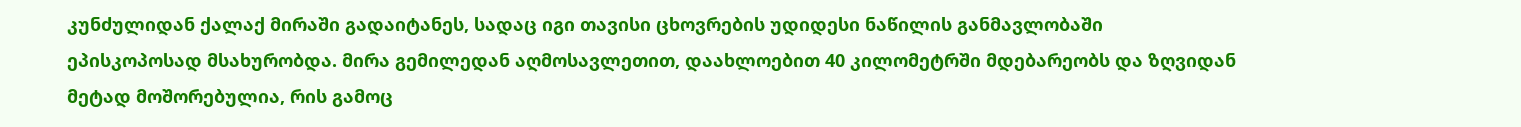კუნძულიდან ქალაქ მირაში გადაიტანეს, სადაც იგი თავისი ცხოვრების უდიდესი ნაწილის განმავლობაში ეპისკოპოსად მსახურობდა. მირა გემილედან აღმოსავლეთით, დაახლოებით 40 კილომეტრში მდებარეობს და ზღვიდან მეტად მოშორებულია, რის გამოც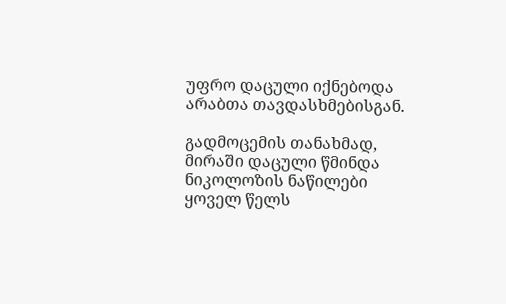უფრო დაცული იქნებოდა არაბთა თავდასხმებისგან.

გადმოცემის თანახმად, მირაში დაცული წმინდა ნიკოლოზის ნაწილები ყოველ წელს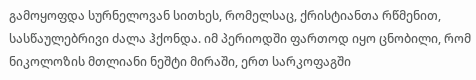გამოყოფდა სურნელოვან სითხეს, რომელსაც, ქრისტიანთა რწმენით, სასწაულებრივი ძალა ჰქონდა. იმ პერიოდში ფართოდ იყო ცნობილი, რომ ნიკოლოზის მთლიანი ნეშტი მირაში, ერთ სარკოფაგში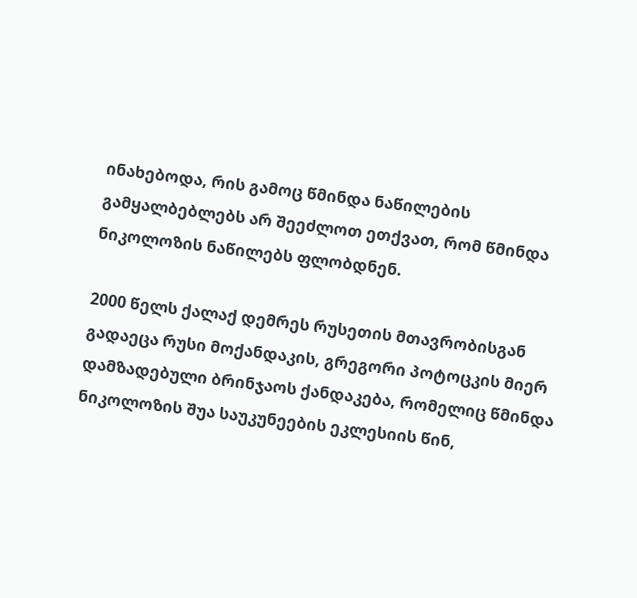ინახებოდა, რის გამოც წმინდა ნაწილების გამყალბებლებს არ შეეძლოთ ეთქვათ, რომ წმინდა ნიკოლოზის ნაწილებს ფლობდნენ.

2000 წელს ქალაქ დემრეს რუსეთის მთავრობისგან გადაეცა რუსი მოქანდაკის, გრეგორი პოტოცკის მიერ დამზადებული ბრინჯაოს ქანდაკება, რომელიც წმინდა ნიკოლოზის შუა საუკუნეების ეკლესიის წინ,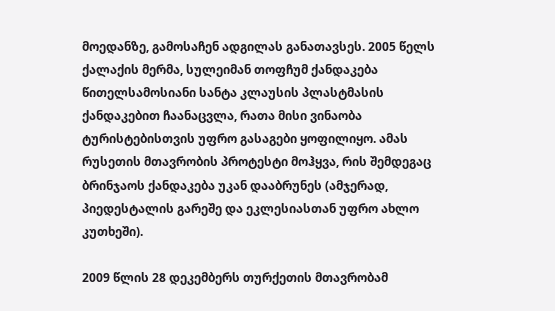მოედანზე, გამოსაჩენ ადგილას განათავსეს. 2005 წელს ქალაქის მერმა, სულეიმან თოფჩუმ ქანდაკება წითელსამოსიანი სანტა კლაუსის პლასტმასის ქანდაკებით ჩაანაცვლა, რათა მისი ვინაობა ტურისტებისთვის უფრო გასაგები ყოფილიყო. ამას რუსეთის მთავრობის პროტესტი მოჰყვა, რის შემდეგაც ბრინჯაოს ქანდაკება უკან დააბრუნეს (ამჯერად, პიედესტალის გარეშე და ეკლესიასთან უფრო ახლო კუთხეში).

2009 წლის 28 დეკემბერს თურქეთის მთავრობამ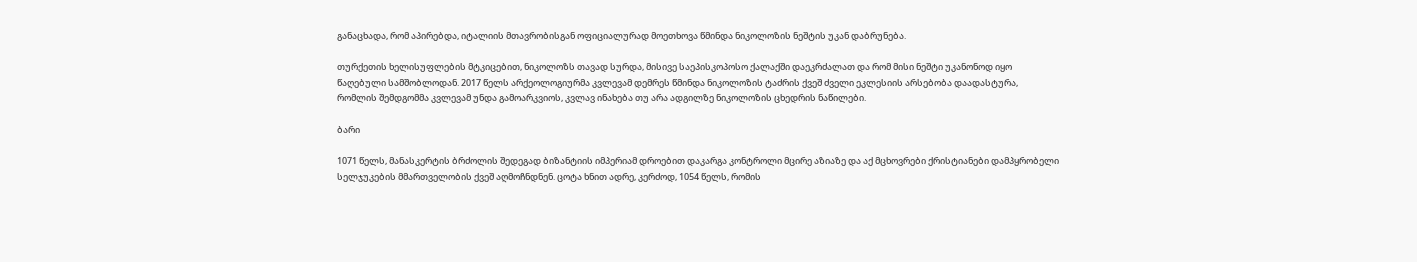განაცხადა, რომ აპირებდა, იტალიის მთავრობისგან ოფიციალურად მოეთხოვა წმინდა ნიკოლოზის ნეშტის უკან დაბრუნება.

თურქეთის ხელისუფლების მტკიცებით, ნიკოლოზს თავად სურდა, მისივე საეპისკოპოსო ქალაქში დაეკრძალათ და რომ მისი ნეშტი უკანონოდ იყო წაღებული სამშობლოდან. 2017 წელს არქეოლოგიურმა კვლევამ დემრეს წმინდა ნიკოლოზის ტაძრის ქვეშ ძველი ეკლესიის არსებობა დაადასტურა, რომლის შემდგომმა კვლევამ უნდა გამოარკვიოს, კვლავ ინახება თუ არა ადგილზე ნიკოლოზის ცხედრის ნაწილები.

ბარი

1071 წელს, მანასკერტის ბრძოლის შედეგად ბიზანტიის იმპერიამ დროებით დაკარგა კონტროლი მცირე აზიაზე და აქ მცხოვრები ქრისტიანები დამპყრობელი სელჯუკების მმართველობის ქვეშ აღმოჩნდნენ. ცოტა ხნით ადრე, კერძოდ, 1054 წელს, რომის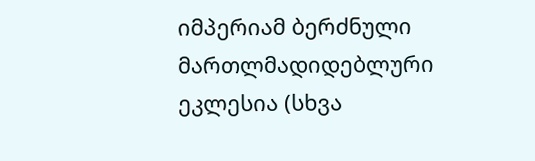იმპერიამ ბერძნული მართლმადიდებლური ეკლესია (სხვა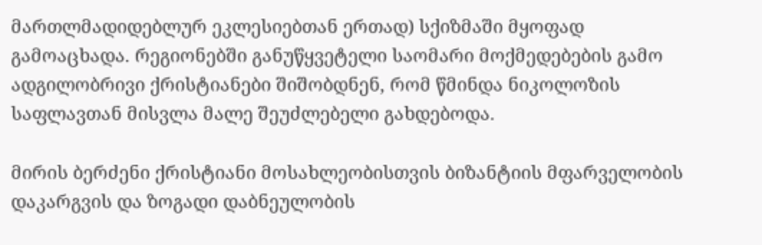მართლმადიდებლურ ეკლესიებთან ერთად) სქიზმაში მყოფად გამოაცხადა. რეგიონებში განუწყვეტელი საომარი მოქმედებების გამო ადგილობრივი ქრისტიანები შიშობდნენ, რომ წმინდა ნიკოლოზის საფლავთან მისვლა მალე შეუძლებელი გახდებოდა.

მირის ბერძენი ქრისტიანი მოსახლეობისთვის ბიზანტიის მფარველობის დაკარგვის და ზოგადი დაბნეულობის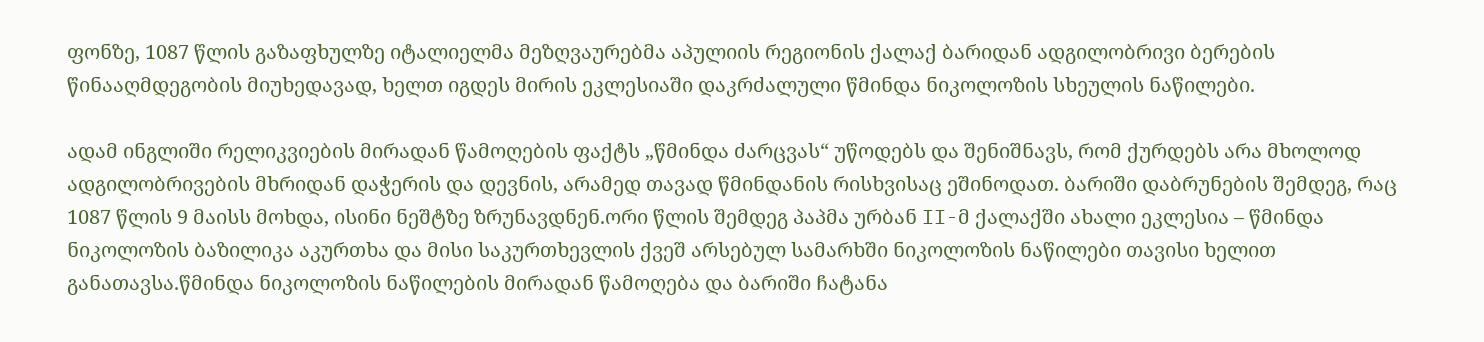ფონზე, 1087 წლის გაზაფხულზე იტალიელმა მეზღვაურებმა აპულიის რეგიონის ქალაქ ბარიდან ადგილობრივი ბერების წინააღმდეგობის მიუხედავად, ხელთ იგდეს მირის ეკლესიაში დაკრძალული წმინდა ნიკოლოზის სხეულის ნაწილები.

ადამ ინგლიში რელიკვიების მირადან წამოღების ფაქტს „წმინდა ძარცვას“ უწოდებს და შენიშნავს, რომ ქურდებს არა მხოლოდ ადგილობრივების მხრიდან დაჭერის და დევნის, არამედ თავად წმინდანის რისხვისაც ეშინოდათ. ბარიში დაბრუნების შემდეგ, რაც 1087 წლის 9 მაისს მოხდა, ისინი ნეშტზე ზრუნავდნენ.ორი წლის შემდეგ პაპმა ურბან II-მ ქალაქში ახალი ეკლესია – წმინდა ნიკოლოზის ბაზილიკა აკურთხა და მისი საკურთხევლის ქვეშ არსებულ სამარხში ნიკოლოზის ნაწილები თავისი ხელით განათავსა.წმინდა ნიკოლოზის ნაწილების მირადან წამოღება და ბარიში ჩატანა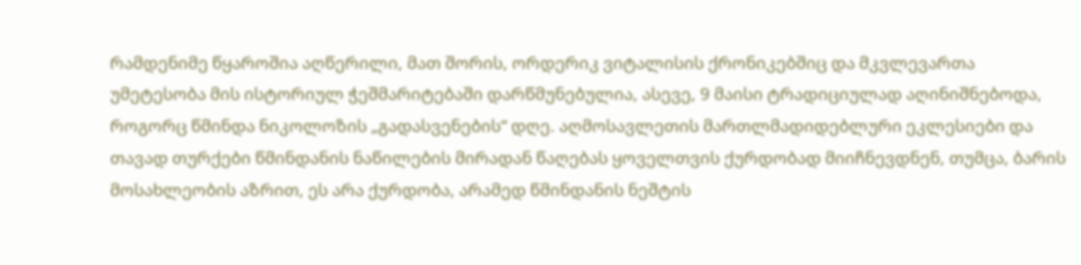რამდენიმე წყაროშია აღწერილი, მათ შორის, ორდერიკ ვიტალისის ქრონიკებშიც და მკვლევართა უმეტესობა მის ისტორიულ ჭეშმარიტებაში დარწმუნებულია, ასევე, 9 მაისი ტრადიციულად აღინიშნებოდა, როგორც წმინდა ნიკოლოზის „გადასვენების“ დღე. აღმოსავლეთის მართლმადიდებლური ეკლესიები და თავად თურქები წმინდანის ნაწილების მირადან წაღებას ყოველთვის ქურდობად მიიჩნევდნენ, თუმცა, ბარის მოსახლეობის აზრით, ეს არა ქურდობა, არამედ წმინდანის ნეშტის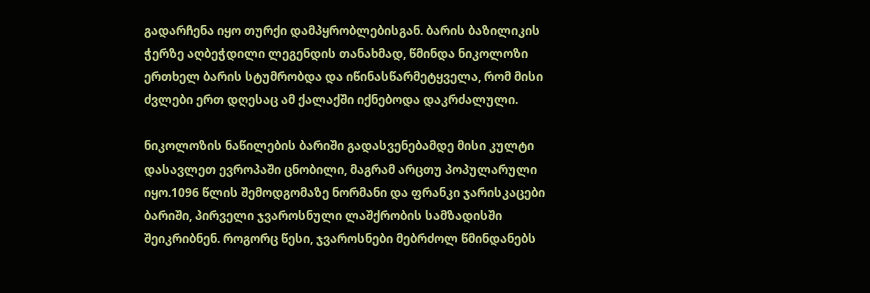გადარჩენა იყო თურქი დამპყრობლებისგან. ბარის ბაზილიკის ჭერზე აღბეჭდილი ლეგენდის თანახმად, წმინდა ნიკოლოზი ერთხელ ბარის სტუმრობდა და იწინასწარმეტყველა, რომ მისი ძვლები ერთ დღესაც ამ ქალაქში იქნებოდა დაკრძალული.

ნიკოლოზის ნაწილების ბარიში გადასვენებამდე მისი კულტი დასავლეთ ევროპაში ცნობილი, მაგრამ არცთუ პოპულარული იყო.1096 წლის შემოდგომაზე ნორმანი და ფრანკი ჯარისკაცები ბარიში, პირველი ჯვაროსნული ლაშქრობის სამზადისში შეიკრიბნენ. როგორც წესი, ჯვაროსნები მებრძოლ წმინდანებს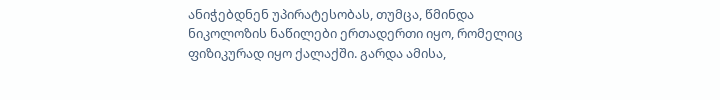ანიჭებდნენ უპირატესობას, თუმცა, წმინდა ნიკოლოზის ნაწილები ერთადერთი იყო, რომელიც ფიზიკურად იყო ქალაქში. გარდა ამისა,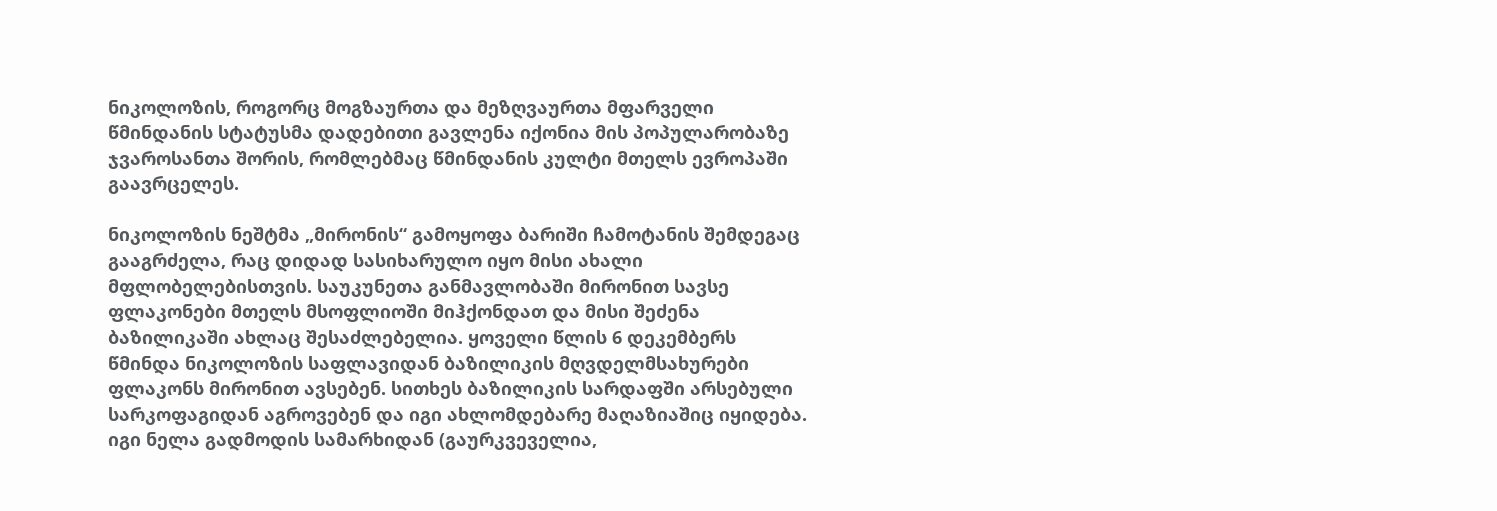ნიკოლოზის, როგორც მოგზაურთა და მეზღვაურთა მფარველი წმინდანის სტატუსმა დადებითი გავლენა იქონია მის პოპულარობაზე ჯვაროსანთა შორის, რომლებმაც წმინდანის კულტი მთელს ევროპაში გაავრცელეს.

ნიკოლოზის ნეშტმა „მირონის“ გამოყოფა ბარიში ჩამოტანის შემდეგაც გააგრძელა, რაც დიდად სასიხარულო იყო მისი ახალი მფლობელებისთვის. საუკუნეთა განმავლობაში მირონით სავსე ფლაკონები მთელს მსოფლიოში მიჰქონდათ და მისი შეძენა ბაზილიკაში ახლაც შესაძლებელია. ყოველი წლის 6 დეკემბერს წმინდა ნიკოლოზის საფლავიდან ბაზილიკის მღვდელმსახურები ფლაკონს მირონით ავსებენ. სითხეს ბაზილიკის სარდაფში არსებული სარკოფაგიდან აგროვებენ და იგი ახლომდებარე მაღაზიაშიც იყიდება. იგი ნელა გადმოდის სამარხიდან (გაურკვეველია,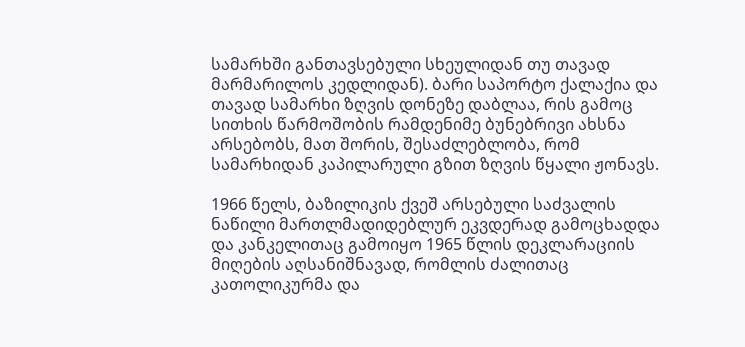სამარხში განთავსებული სხეულიდან თუ თავად მარმარილოს კედლიდან). ბარი საპორტო ქალაქია და თავად სამარხი ზღვის დონეზე დაბლაა, რის გამოც სითხის წარმოშობის რამდენიმე ბუნებრივი ახსნა არსებობს, მათ შორის, შესაძლებლობა, რომ სამარხიდან კაპილარული გზით ზღვის წყალი ჟონავს.

1966 წელს, ბაზილიკის ქვეშ არსებული საძვალის ნაწილი მართლმადიდებლურ ეკვდერად გამოცხადდა და კანკელითაც გამოიყო 1965 წლის დეკლარაციის მიღების აღსანიშნავად, რომლის ძალითაც კათოლიკურმა და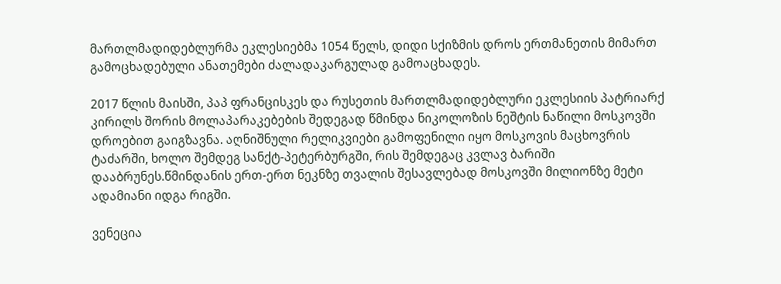მართლმადიდებლურმა ეკლესიებმა 1054 წელს, დიდი სქიზმის დროს ერთმანეთის მიმართ გამოცხადებული ანათემები ძალადაკარგულად გამოაცხადეს.

2017 წლის მაისში, პაპ ფრანცისკეს და რუსეთის მართლმადიდებლური ეკლესიის პატრიარქ კირილს შორის მოლაპარაკებების შედეგად წმინდა ნიკოლოზის ნეშტის ნაწილი მოსკოვში დროებით გაიგზავნა. აღნიშნული რელიკვიები გამოფენილი იყო მოსკოვის მაცხოვრის ტაძარში, ხოლო შემდეგ სანქტ-პეტერბურგში, რის შემდეგაც კვლავ ბარიში დააბრუნეს.წმინდანის ერთ-ერთ ნეკნზე თვალის შესავლებად მოსკოვში მილიონზე მეტი ადამიანი იდგა რიგში.

ვენეცია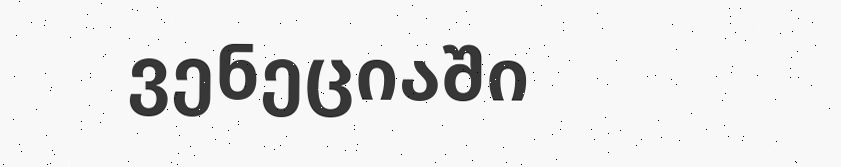ვენეციაში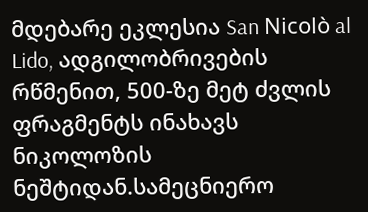მდებარე ეკლესია San Nicolò al Lido, ადგილობრივების რწმენით, 500-ზე მეტ ძვლის ფრაგმენტს ინახავს ნიკოლოზის ნეშტიდან.სამეცნიერო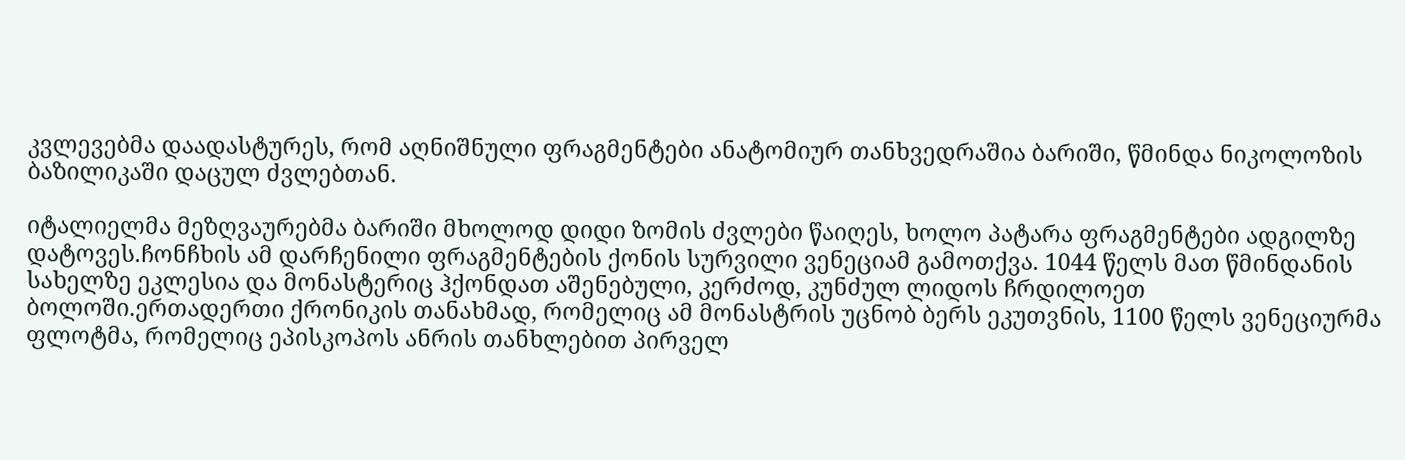კვლევებმა დაადასტურეს, რომ აღნიშნული ფრაგმენტები ანატომიურ თანხვედრაშია ბარიში, წმინდა ნიკოლოზის ბაზილიკაში დაცულ ძვლებთან.

იტალიელმა მეზღვაურებმა ბარიში მხოლოდ დიდი ზომის ძვლები წაიღეს, ხოლო პატარა ფრაგმენტები ადგილზე დატოვეს.ჩონჩხის ამ დარჩენილი ფრაგმენტების ქონის სურვილი ვენეციამ გამოთქვა. 1044 წელს მათ წმინდანის სახელზე ეკლესია და მონასტერიც ჰქონდათ აშენებული, კერძოდ, კუნძულ ლიდოს ჩრდილოეთ ბოლოში.ერთადერთი ქრონიკის თანახმად, რომელიც ამ მონასტრის უცნობ ბერს ეკუთვნის, 1100 წელს ვენეციურმა ფლოტმა, რომელიც ეპისკოპოს ანრის თანხლებით პირველ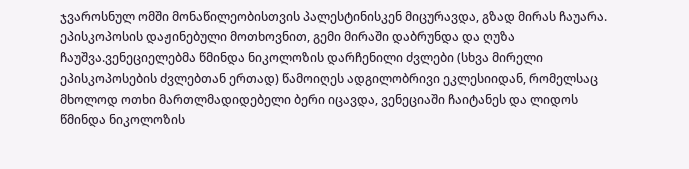ჯვაროსნულ ომში მონაწილეობისთვის პალესტინისკენ მიცურავდა, გზად მირას ჩაუარა. ეპისკოპოსის დაჟინებული მოთხოვნით, გემი მირაში დაბრუნდა და ღუზა ჩაუშვა.ვენეციელებმა წმინდა ნიკოლოზის დარჩენილი ძვლები (სხვა მირელი ეპისკოპოსების ძვლებთან ერთად) წამოიღეს ადგილობრივი ეკლესიიდან, რომელსაც მხოლოდ ოთხი მართლმადიდებელი ბერი იცავდა, ვენეციაში ჩაიტანეს და ლიდოს წმინდა ნიკოლოზის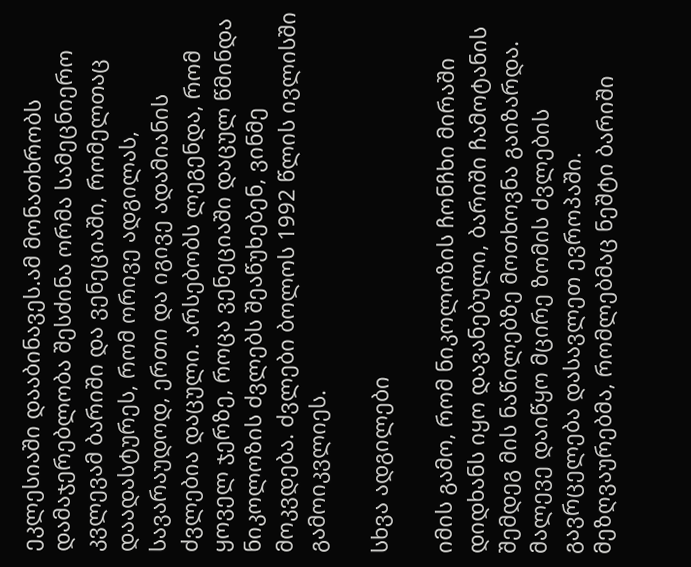ეკლესიაში დააბინავეს.ამ მონათხრობს დამაჯერებლობა შესძინა ორმა სამეცნიერო კვლევამ ბარიში და ვენეციაში, რომელთაც დაადასტურეს, რომ ორივე ადგილას, სავარაუდოდ, ერთი და იგივე ადამიანის ძვლებია დაცული. არსებობს ლეგენდა, რომ ყოველ ჯერზე, როცა ვენეციაში დაცულ წმინდა ნიკოლოზის ძვლებს შეაწუხებენ, ვინმე მოკვდება. ძვლები ბოლოს 1992 წლის ივლისში გამოიკვლიეს.

სხვა ადგილები

იმის გამო, რომ ნიკოლოზის ჩონჩხი მირაში დიდხანს იყო დავანებული, ბარიში ჩამოტანის შემდეგ მის ნაწილებზე მოთხოვნა გაიზარდა. მალევე დაიწყო მცირე ზომის ძვლების გავრცელება დასავლეთ ევროპაში. მეზღვაურებმა, რომლებმაც ნეშტი ბარიში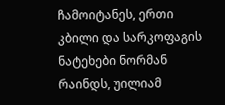ჩამოიტანეს, ერთი კბილი და სარკოფაგის ნატეხები ნორმან რაინდს, უილიამ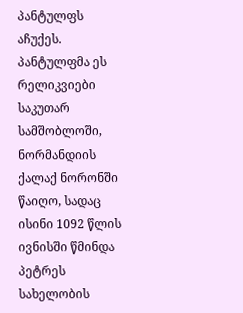პანტულფს აჩუქეს. პანტულფმა ეს რელიკვიები საკუთარ სამშობლოში, ნორმანდიის ქალაქ ნორონში წაიღო, სადაც ისინი 1092 წლის ივნისში წმინდა პეტრეს სახელობის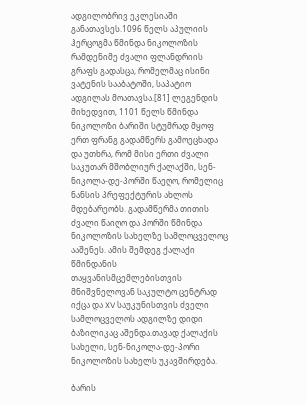ადგილობრივ ეკლესიაში განათავსეს.1096 წელს აპულიის ჰერცოგმა წმინდა ნიკოლოზის რამდენიმე ძვალი ფლანდრიის გრაფს გადასცა, რომელმაც ისინი ვატენის სააბატოში, საპატიო ადგილას მოათავსა.[81] ლეგენდის მიხედვით, 1101 წელს წმინდა ნიკოლოზი ბარიში სტუმრად მყოფ ერთ ფრანგ გადამწერს გამოეცხადა და უთხრა, რომ მისი ერთი ძვალი საკუთარ მშობლიურ ქალაქში, სენ-ნიკოლა-დე-პორში წაეღო, რომელიც ნანსის პრეფექტურის ახლოს მდებარეობს. გადამწერმა თითის ძვალი წაიღო და პორში წმინდა ნიკოლოზის სახელზე სამლოცველოც ააშენეს. ამის შემდეგ ქალაქი წმინდანის თაყვანისმცემლებისთვის მნიშვნელოვან საკულტო ცენტრად იქცა და XV საუკუნისთვის ძველი სამლოცველოს ადგილზე დიდი ბაზილიკაც აშენდა.თავად ქალაქის სახელი, სენ-ნიკოლა-დე-პორი ნიკოლოზის სახელს უკავშირდება.

ბარის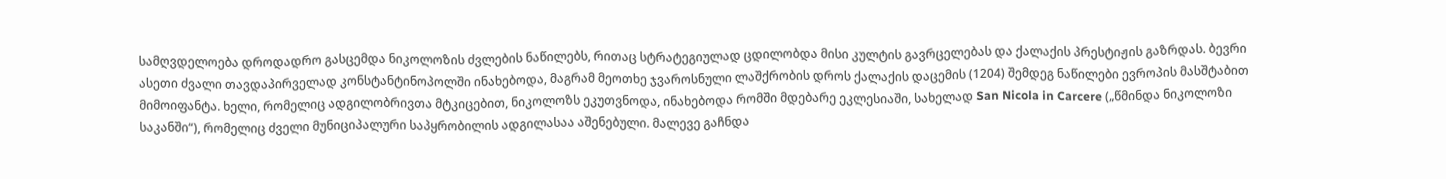სამღვდელოება დროდადრო გასცემდა ნიკოლოზის ძვლების ნაწილებს, რითაც სტრატეგიულად ცდილობდა მისი კულტის გავრცელებას და ქალაქის პრესტიჟის გაზრდას. ბევრი ასეთი ძვალი თავდაპირველად კონსტანტინოპოლში ინახებოდა, მაგრამ მეოთხე ჯვაროსნული ლაშქრობის დროს ქალაქის დაცემის (1204) შემდეგ ნაწილები ევროპის მასშტაბით მიმოიფანტა. ხელი, რომელიც ადგილობრივთა მტკიცებით, ნიკოლოზს ეკუთვნოდა, ინახებოდა რომში მდებარე ეკლესიაში, სახელად San Nicola in Carcere („წმინდა ნიკოლოზი საკანში“), რომელიც ძველი მუნიციპალური საპყრობილის ადგილასაა აშენებული. მალევე გაჩნდა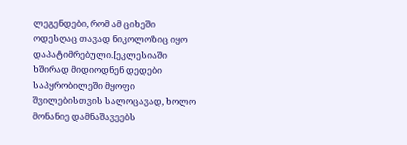ლეგენდები, რომ ამ ციხეში ოდესღაც თავად ნიკოლოზიც იყო დაპატიმრებული.[ეკლესიაში ხშირად მიდიოდნენ დედები საპყრობილეში მყოფი შვილებისთვის სალოცავად, ხოლო მონანიე დამნაშავეებს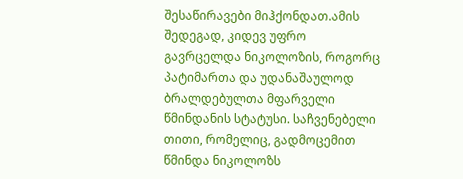შესაწირავები მიჰქონდათ.ამის შედეგად, კიდევ უფრო გავრცელდა ნიკოლოზის, როგორც პატიმართა და უდანაშაულოდ ბრალდებულთა მფარველი წმინდანის სტატუსი. საჩვენებელი თითი, რომელიც, გადმოცემით წმინდა ნიკოლოზს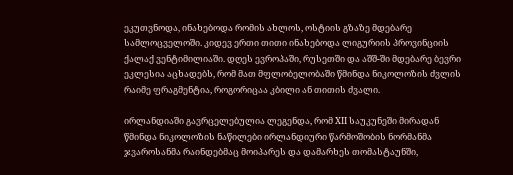ეკუთვნოდა, ინახებოდა რომის ახლოს, ოსტიის გზაზე მდებარე სამლოცველოში. კიდევ ერთი თითი ინახებოდა ლიგურიის პროვინციის ქალაქ ვენტიმილიაში. დღეს ევროპაში, რუსეთში და აშშ-ში მდებარე ბევრი ეკლესია აცხადებს, რომ მათ მფლობელობაში წმინდა ნიკოლოზის ძვლის რაიმე ფრაგმენტია, როგორიცაა კბილი ან თითის ძვალი.

ირლანდიაში გავრცელებულია ლეგენდა, რომ XII საუკუნეში მირადან წმინდა ნიკოლოზის ნაწილები ირლანდიური წარმოშობის ნორმანმა ჯვაროსანმა რაინდებმაც მოიპარეს და დამარხეს თომასტაუნში,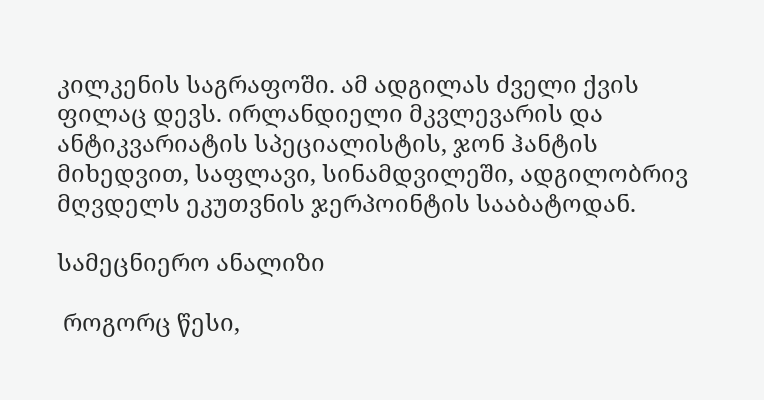კილკენის საგრაფოში. ამ ადგილას ძველი ქვის ფილაც დევს. ირლანდიელი მკვლევარის და ანტიკვარიატის სპეციალისტის, ჯონ ჰანტის მიხედვით, საფლავი, სინამდვილეში, ადგილობრივ მღვდელს ეკუთვნის ჯერპოინტის სააბატოდან.

სამეცნიერო ანალიზი

 როგორც წესი,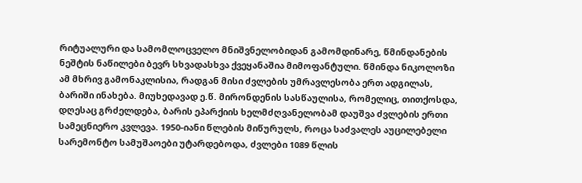რიტუალური და სამომლოცველო მნიშვნელობიდან გამომდინარე, წმინდანების ნეშტის ნაწილები ბევრ სხვადასხვა ქვეყანაშია მიმოფანტული. წმინდა ნიკოლოზი ამ მხრივ გამონაკლისია, რადგან მისი ძვლების უმრავლესობა ერთ ადგილას, ბარიში ინახება. მიუხედავად ე.წ. მირონდენის სასწაულისა, რომელიც, თითქოსდა, დღესაც გრძელდება, ბარის ეპარქიის ხელმძღვანელობამ დაუშვა ძვლების ერთი სამეცნიერო კვლევა. 1950-იანი წლების მიწურულს, როცა საძვალეს აუცილებელი სარემონტო სამუშაოები უტარდებოდა, ძვლები 1089 წლის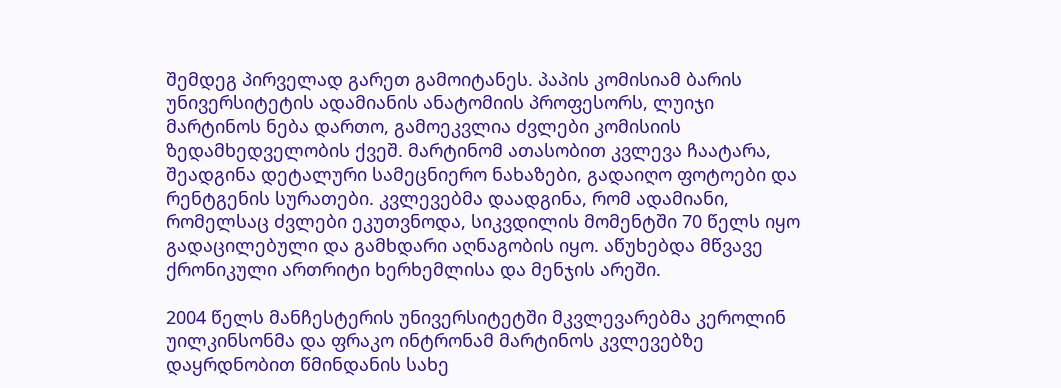შემდეგ პირველად გარეთ გამოიტანეს. პაპის კომისიამ ბარის უნივერსიტეტის ადამიანის ანატომიის პროფესორს, ლუიჯი მარტინოს ნება დართო, გამოეკვლია ძვლები კომისიის ზედამხედველობის ქვეშ. მარტინომ ათასობით კვლევა ჩაატარა, შეადგინა დეტალური სამეცნიერო ნახაზები, გადაიღო ფოტოები და რენტგენის სურათები. კვლევებმა დაადგინა, რომ ადამიანი, რომელსაც ძვლები ეკუთვნოდა, სიკვდილის მომენტში 70 წელს იყო გადაცილებული და გამხდარი აღნაგობის იყო. აწუხებდა მწვავე ქრონიკული ართრიტი ხერხემლისა და მენჯის არეში.

2004 წელს მანჩესტერის უნივერსიტეტში მკვლევარებმა კეროლინ უილკინსონმა და ფრაკო ინტრონამ მარტინოს კვლევებზე დაყრდნობით წმინდანის სახე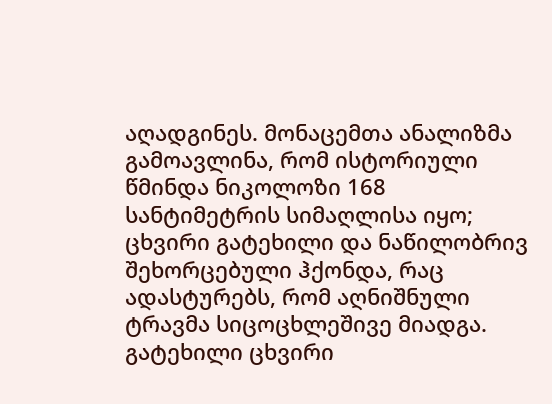აღადგინეს. მონაცემთა ანალიზმა გამოავლინა, რომ ისტორიული წმინდა ნიკოლოზი 168 სანტიმეტრის სიმაღლისა იყო; ცხვირი გატეხილი და ნაწილობრივ შეხორცებული ჰქონდა, რაც ადასტურებს, რომ აღნიშნული ტრავმა სიცოცხლეშივე მიადგა. გატეხილი ცხვირი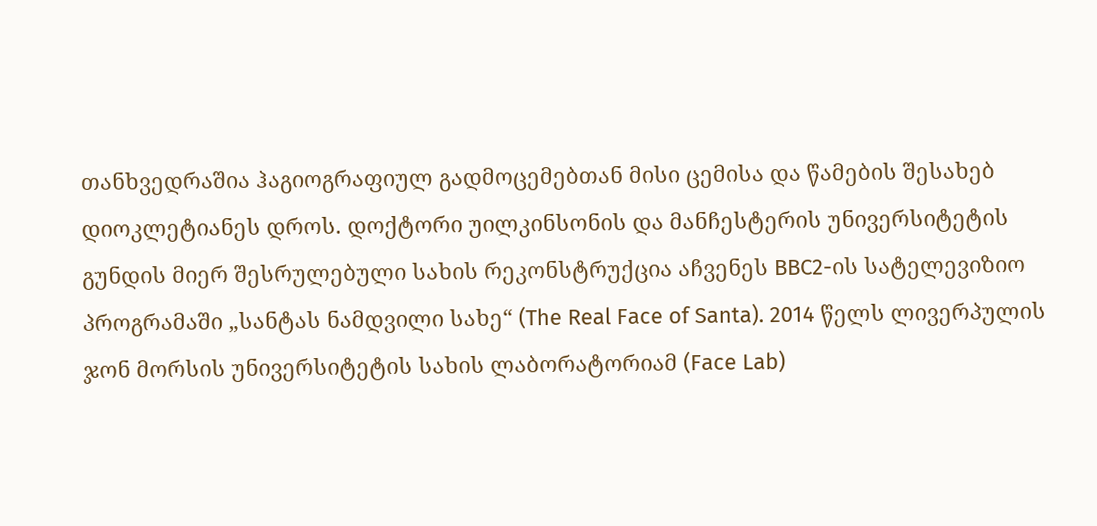თანხვედრაშია ჰაგიოგრაფიულ გადმოცემებთან მისი ცემისა და წამების შესახებ დიოკლეტიანეს დროს. დოქტორი უილკინსონის და მანჩესტერის უნივერსიტეტის გუნდის მიერ შესრულებული სახის რეკონსტრუქცია აჩვენეს BBC2-ის სატელევიზიო პროგრამაში „სანტას ნამდვილი სახე“ (The Real Face of Santa). 2014 წელს ლივერპულის ჯონ მორსის უნივერსიტეტის სახის ლაბორატორიამ (Face Lab)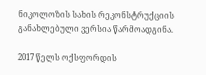ნიკოლოზის სახის რეკონსტრუქციის განახლებული ვერსია წარმოადგინა.

2017 წელს ოქსფორდის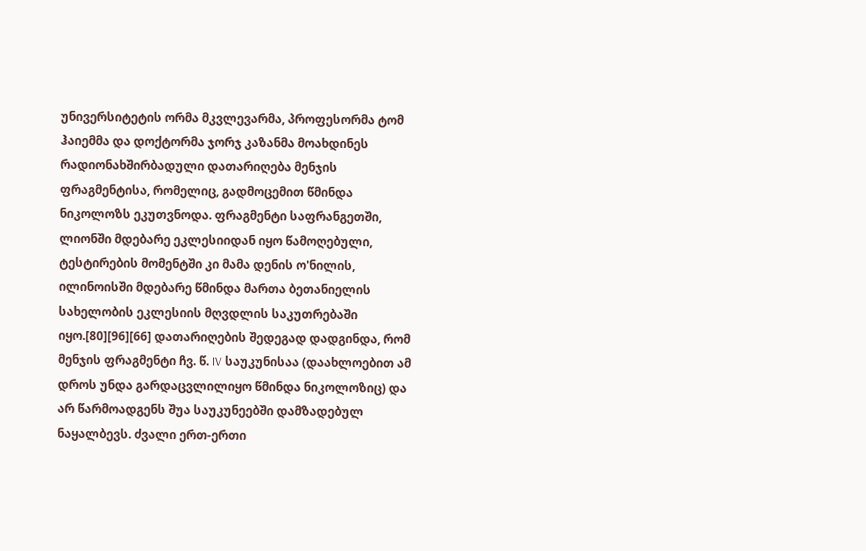უნივერსიტეტის ორმა მკვლევარმა, პროფესორმა ტომ ჰაიემმა და დოქტორმა ჯორჯ კაზანმა მოახდინეს რადიონახშირბადული დათარიღება მენჯის ფრაგმენტისა, რომელიც, გადმოცემით წმინდა ნიკოლოზს ეკუთვნოდა. ფრაგმენტი საფრანგეთში, ლიონში მდებარე ეკლესიიდან იყო წამოღებული, ტესტირების მომენტში კი მამა დენის ო'ნილის, ილინოისში მდებარე წმინდა მართა ბეთანიელის სახელობის ეკლესიის მღვდლის საკუთრებაში იყო.[80][96][66] დათარიღების შედეგად დადგინდა, რომ მენჯის ფრაგმენტი ჩვ. წ. IV საუკუნისაა (დაახლოებით ამ დროს უნდა გარდაცვლილიყო წმინდა ნიკოლოზიც) და არ წარმოადგენს შუა საუკუნეებში დამზადებულ ნაყალბევს. ძვალი ერთ-ერთი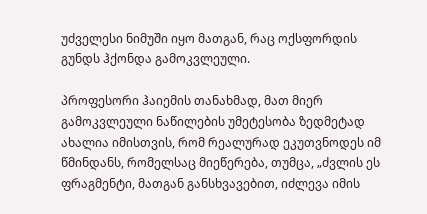უძველესი ნიმუში იყო მათგან, რაც ოქსფორდის გუნდს ჰქონდა გამოკვლეული.

პროფესორი ჰაიემის თანახმად, მათ მიერ გამოკვლეული ნაწილების უმეტესობა ზედმეტად ახალია იმისთვის, რომ რეალურად ეკუთვნოდეს იმ წმინდანს, რომელსაც მიეწერება, თუმცა, „ძვლის ეს ფრაგმენტი, მათგან განსხვავებით, იძლევა იმის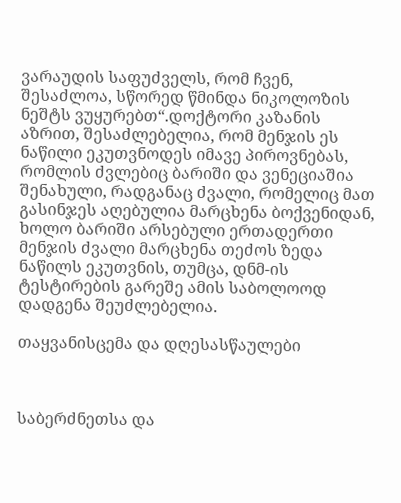ვარაუდის საფუძველს, რომ ჩვენ, შესაძლოა, სწორედ წმინდა ნიკოლოზის ნეშტს ვუყურებთ“.დოქტორი კაზანის აზრით, შესაძლებელია, რომ მენჯის ეს ნაწილი ეკუთვნოდეს იმავე პიროვნებას, რომლის ძვლებიც ბარიში და ვენეციაშია შენახული, რადგანაც ძვალი, რომელიც მათ გასინჯეს აღებულია მარცხენა ბოქვენიდან, ხოლო ბარიში არსებული ერთადერთი მენჯის ძვალი მარცხენა თეძოს ზედა ნაწილს ეკუთვნის, თუმცა, დნმ-ის ტესტირების გარეშე ამის საბოლოოდ დადგენა შეუძლებელია.

თაყვანისცემა და დღესასწაულები



საბერძნეთსა და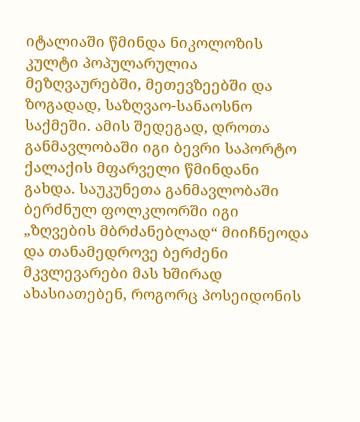იტალიაში წმინდა ნიკოლოზის კულტი პოპულარულია მეზღვაურებში, მეთევზეებში და ზოგადად, საზღვაო-სანაოსნო საქმეში. ამის შედეგად, დროთა განმავლობაში იგი ბევრი საპორტო ქალაქის მფარველი წმინდანი გახდა. საუკუნეთა განმავლობაში ბერძნულ ფოლკლორში იგი „ზღვების მბრძანებლად“ მიიჩნეოდა და თანამედროვე ბერძენი მკვლევარები მას ხშირად ახასიათებენ, როგორც პოსეიდონის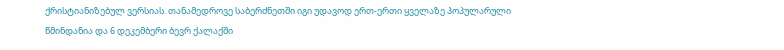ქრისტიანიზებულ ვერსიას. თანამედროვე საბერძნეთში იგი უდავოდ ერთ-ერთი ყველაზე პოპულარული წმინდანია და 6 დეკემბერი ბევრ ქალაქში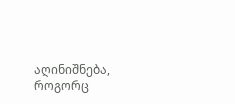აღინიშნება, როგორც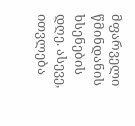მფარველი წმინდანის ხსენების დღე. ასევე, ითვლება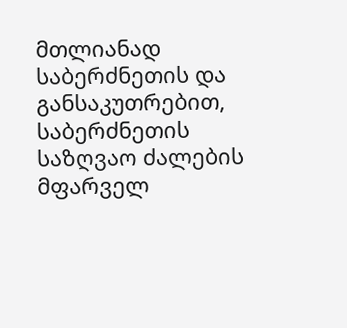მთლიანად საბერძნეთის და განსაკუთრებით, საბერძნეთის საზღვაო ძალების მფარველ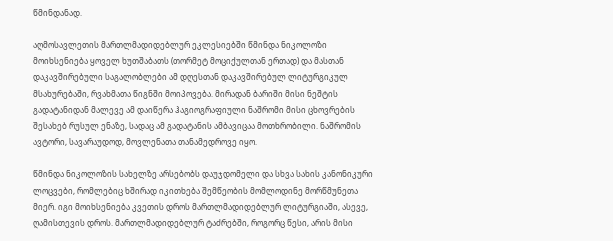წმინდანად.

აღმოსავლეთის მართლმადიდებლურ ეკლესიებში წმინდა ნიკოლოზი მოიხსენიება ყოველ ხუთშაბათს (თორმეტ მოციქულთან ერთად) და მასთან დაკავშირებული საგალობლები ამ დღესთან დაკავშირებულ ლიტურგიკულ მსახურებაში, რვახმათა წიგნში მოიპოვება. მირადან ბარიში მისი ნეშტის გადატანიდან მალევე ამ დაიწერა ჰაგიოგრაფიული ნაშრომი მისი ცხოვრების შესახებ რუსულ ენაზე, სადაც ამ გადატანის ამბავიცაა მოთხრობილი. ნაშრომის ავტორი, სავარაუდოდ, მოვლენათა თანამედროვე იყო.

წმინდა ნიკოლოზის სახელზე არსებობს დაუჯდომელი და სხვა სახის კანონიკური ლოცვები, რომლებიც ხშირად იკითხება შემწეობის მომლოდინე მორწმუნეთა მიერ. იგი მოიხსენიება კვეთის დროს მართლმადიდებლურ ლიტურგიაში, ასევე, ღამისთევის დროს. მართლმადიდებლურ ტაძრებში, როგორც წესი, არის მისი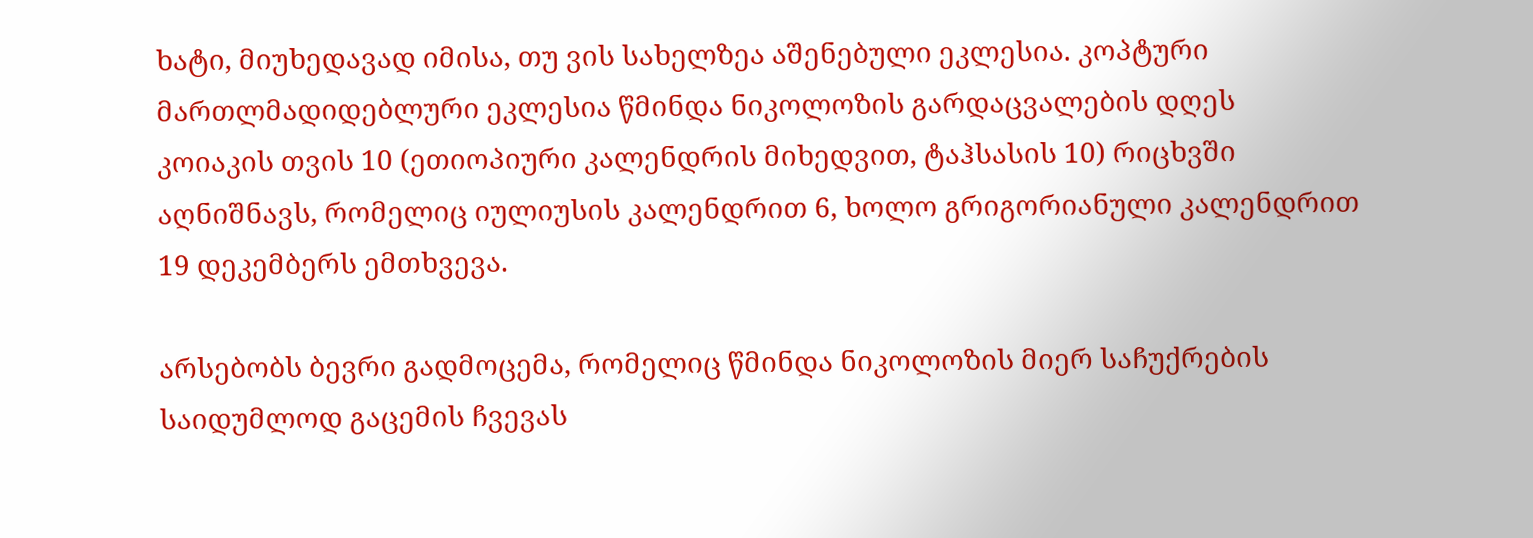ხატი, მიუხედავად იმისა, თუ ვის სახელზეა აშენებული ეკლესია. კოპტური მართლმადიდებლური ეკლესია წმინდა ნიკოლოზის გარდაცვალების დღეს კოიაკის თვის 10 (ეთიოპიური კალენდრის მიხედვით, ტაჰსასის 10) რიცხვში აღნიშნავს, რომელიც იულიუსის კალენდრით 6, ხოლო გრიგორიანული კალენდრით 19 დეკემბერს ემთხვევა.

არსებობს ბევრი გადმოცემა, რომელიც წმინდა ნიკოლოზის მიერ საჩუქრების საიდუმლოდ გაცემის ჩვევას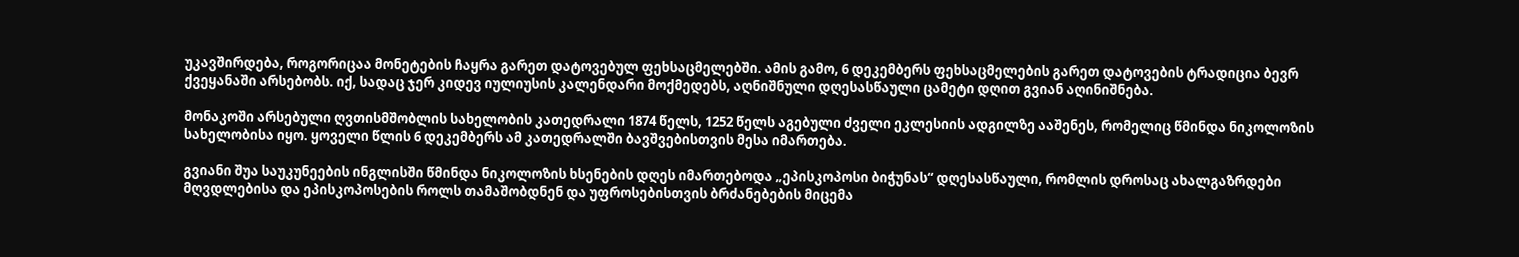უკავშირდება, როგორიცაა მონეტების ჩაყრა გარეთ დატოვებულ ფეხსაცმელებში. ამის გამო, 6 დეკემბერს ფეხსაცმელების გარეთ დატოვების ტრადიცია ბევრ ქვეყანაში არსებობს. იქ, სადაც ჯერ კიდევ იულიუსის კალენდარი მოქმედებს, აღნიშნული დღესასწაული ცამეტი დღით გვიან აღინიშნება.

მონაკოში არსებული ღვთისმშობლის სახელობის კათედრალი 1874 წელს, 1252 წელს აგებული ძველი ეკლესიის ადგილზე ააშენეს, რომელიც წმინდა ნიკოლოზის სახელობისა იყო. ყოველი წლის 6 დეკემბერს ამ კათედრალში ბავშვებისთვის მესა იმართება.

გვიანი შუა საუკუნეების ინგლისში წმინდა ნიკოლოზის ხსენების დღეს იმართებოდა „ეპისკოპოსი ბიჭუნას“ დღესასწაული, რომლის დროსაც ახალგაზრდები მღვდლებისა და ეპისკოპოსების როლს თამაშობდნენ და უფროსებისთვის ბრძანებების მიცემა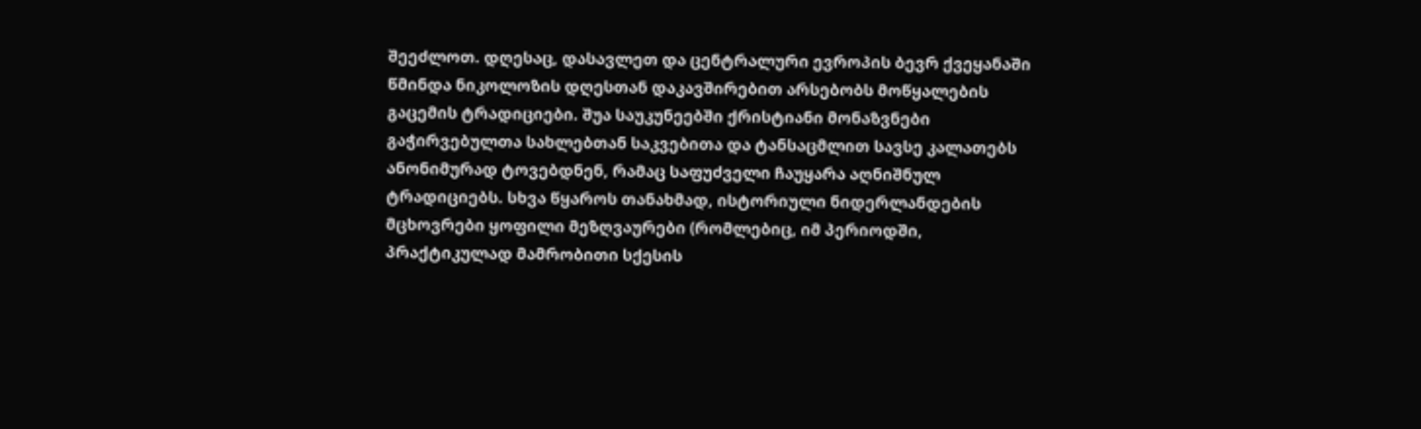შეეძლოთ. დღესაც, დასავლეთ და ცენტრალური ევროპის ბევრ ქვეყანაში წმინდა ნიკოლოზის დღესთან დაკავშირებით არსებობს მოწყალების გაცემის ტრადიციები. შუა საუკუნეებში ქრისტიანი მონაზვნები გაჭირვებულთა სახლებთან საკვებითა და ტანსაცმლით სავსე კალათებს ანონიმურად ტოვებდნენ, რამაც საფუძველი ჩაუყარა აღნიშნულ ტრადიციებს. სხვა წყაროს თანახმად, ისტორიული ნიდერლანდების მცხოვრები ყოფილი მეზღვაურები (რომლებიც, იმ პერიოდში, პრაქტიკულად მამრობითი სქესის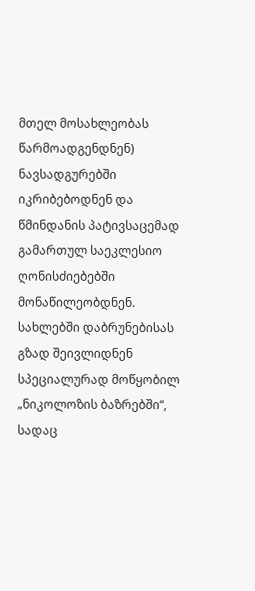მთელ მოსახლეობას წარმოადგენდნენ) ნავსადგურებში იკრიბებოდნენ და წმინდანის პატივსაცემად გამართულ საეკლესიო ღონისძიებებში მონაწილეობდნენ. სახლებში დაბრუნებისას გზად შეივლიდნენ სპეციალურად მოწყობილ „ნიკოლოზის ბაზრებში“, სადაც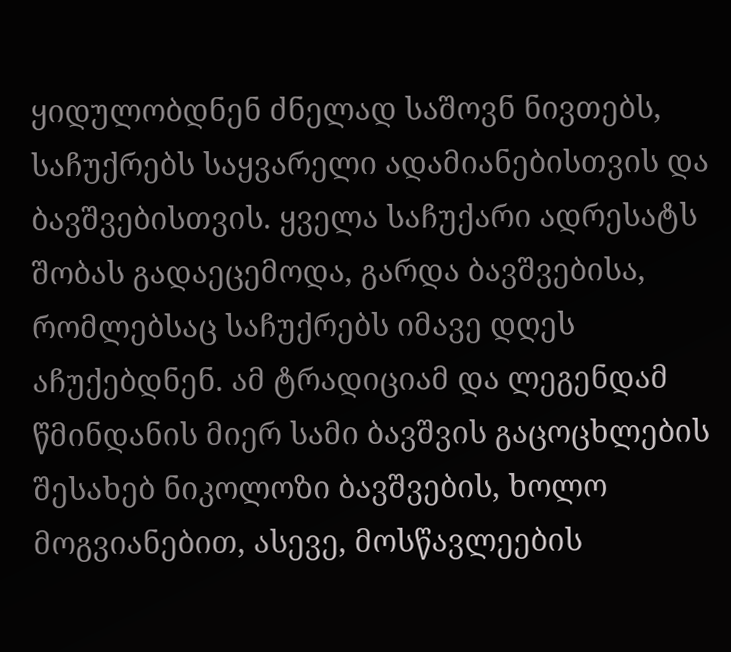ყიდულობდნენ ძნელად საშოვნ ნივთებს, საჩუქრებს საყვარელი ადამიანებისთვის და ბავშვებისთვის. ყველა საჩუქარი ადრესატს შობას გადაეცემოდა, გარდა ბავშვებისა, რომლებსაც საჩუქრებს იმავე დღეს აჩუქებდნენ. ამ ტრადიციამ და ლეგენდამ წმინდანის მიერ სამი ბავშვის გაცოცხლების შესახებ ნიკოლოზი ბავშვების, ხოლო მოგვიანებით, ასევე, მოსწავლეების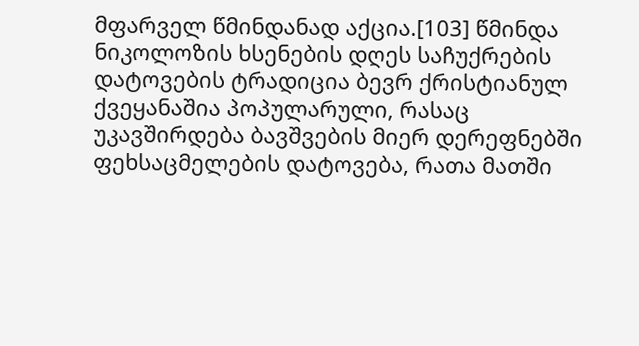მფარველ წმინდანად აქცია.[103] წმინდა ნიკოლოზის ხსენების დღეს საჩუქრების დატოვების ტრადიცია ბევრ ქრისტიანულ ქვეყანაშია პოპულარული, რასაც უკავშირდება ბავშვების მიერ დერეფნებში ფეხსაცმელების დატოვება, რათა მათში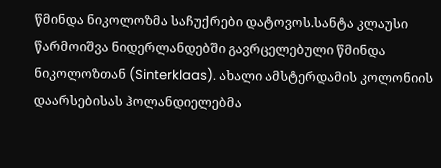წმინდა ნიკოლოზმა საჩუქრები დატოვოს.სანტა კლაუსი წარმოიშვა ნიდერლანდებში გავრცელებული წმინდა ნიკოლოზთან (Sinterklaas). ახალი ამსტერდამის კოლონიის დაარსებისას ჰოლანდიელებმა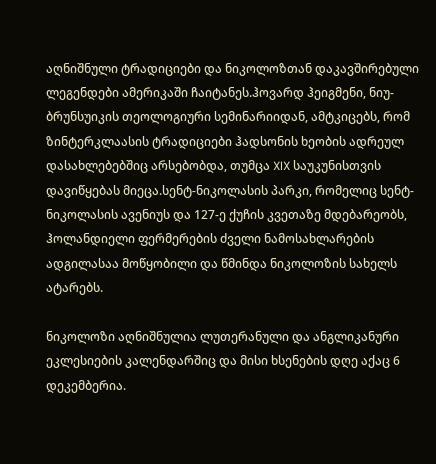აღნიშნული ტრადიციები და ნიკოლოზთან დაკავშირებული ლეგენდები ამერიკაში ჩაიტანეს.ჰოვარდ ჰეიგმენი, ნიუ-ბრუნსუიკის თეოლოგიური სემინარიიდან, ამტკიცებს, რომ ზინტერკლაასის ტრადიციები ჰადსონის ხეობის ადრეულ დასახლებებშიც არსებობდა, თუმცა XIX საუკუნისთვის დავიწყებას მიეცა.სენტ-ნიკოლასის პარკი, რომელიც სენტ-ნიკოლასის ავენიუს და 127-ე ქუჩის კვეთაზე მდებარეობს, ჰოლანდიელი ფერმერების ძველი ნამოსახლარების ადგილასაა მოწყობილი და წმინდა ნიკოლოზის სახელს ატარებს.

ნიკოლოზი აღნიშნულია ლუთერანული და ანგლიკანური ეკლესიების კალენდარშიც და მისი ხსენების დღე აქაც 6 დეკემბერია.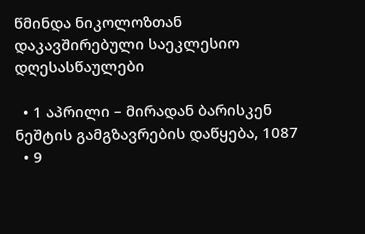წმინდა ნიკოლოზთან დაკავშირებული საეკლესიო დღესასწაულები

  • 1 აპრილი – მირადან ბარისკენ ნეშტის გამგზავრების დაწყება, 1087
  • 9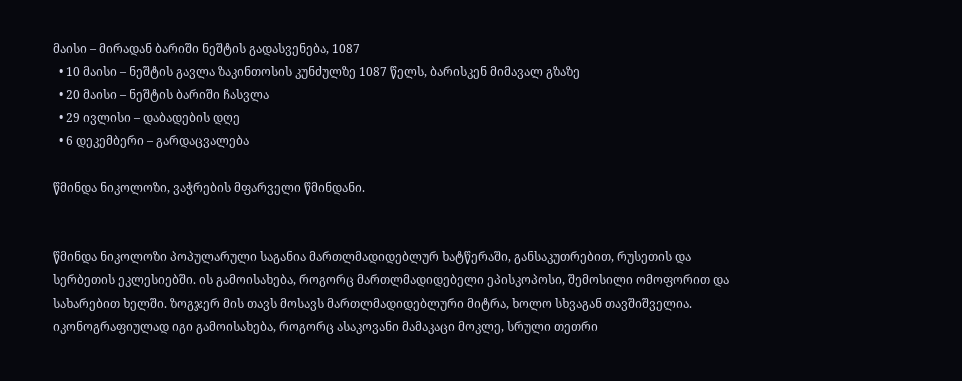მაისი – მირადან ბარიში ნეშტის გადასვენება, 1087
  • 10 მაისი – ნეშტის გავლა ზაკინთოსის კუნძულზე 1087 წელს, ბარისკენ მიმავალ გზაზე
  • 20 მაისი – ნეშტის ბარიში ჩასვლა
  • 29 ივლისი – დაბადების დღე
  • 6 დეკემბერი – გარდაცვალება

წმინდა ნიკოლოზი, ვაჭრების მფარველი წმინდანი.


წმინდა ნიკოლოზი პოპულარული საგანია მართლმადიდებლურ ხატწერაში, განსაკუთრებით, რუსეთის და სერბეთის ეკლესიებში. ის გამოისახება, როგორც მართლმადიდებელი ეპისკოპოსი, შემოსილი ომოფორით და სახარებით ხელში. ზოგჯერ მის თავს მოსავს მართლმადიდებლური მიტრა, ხოლო სხვაგან თავშიშველია. იკონოგრაფიულად იგი გამოისახება, როგორც ასაკოვანი მამაკაცი მოკლე, სრული თეთრი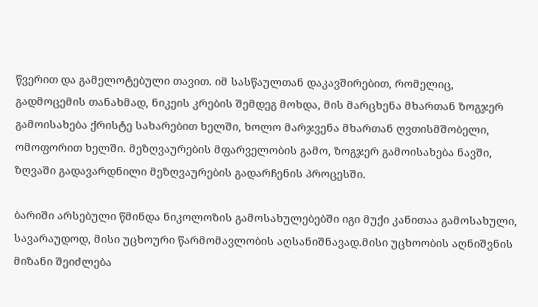წვერით და გამელოტებული თავით. იმ სასწაულთან დაკავშირებით, რომელიც, გადმოცემის თანახმად, ნიკეის კრების შემდეგ მოხდა, მის მარცხენა მხართან ზოგჯერ გამოისახება ქრისტე სახარებით ხელში, ხოლო მარჯვენა მხართან ღვთისმშობელი, ომოფორით ხელში. მეზღვაურების მფარველობის გამო, ზოგჯერ გამოისახება ნავში, ზღვაში გადავარდნილი მეზღვაურების გადარჩენის პროცესში.

ბარიში არსებული წმინდა ნიკოლოზის გამოსახულებებში იგი მუქი კანითაა გამოსახული, სავარაუდოდ, მისი უცხოური წარმომავლობის აღსანიშნავად.მისი უცხოობის აღნიშვნის მიზანი შეიძლება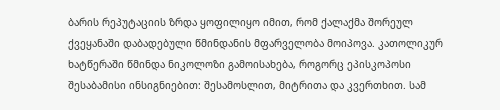ბარის რეპუტაციის ზრდა ყოფილიყო იმით, რომ ქალაქმა შორეულ ქვეყანაში დაბადებული წმინდანის მფარველობა მოიპოვა. კათოლიკურ ხატწერაში წმინდა ნიკოლოზი გამოისახება, როგორც ეპისკოპოსი შესაბამისი ინსიგნიებით: შესამოსლით, მიტრითა და კვერთხით. სამ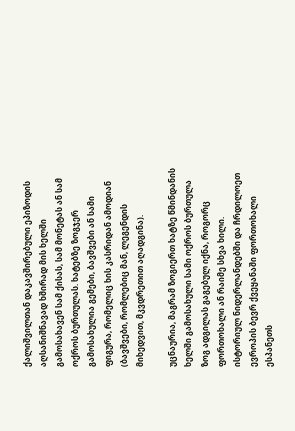ქალიშვილთან დაკავშირებული ეპიზოდის აღსანიშნავად ხშირად მის ხელში გამოსახავენ სამ ქისას, სამ მონეტას ან სამ ოქროს ბურთულას. ხატებზე ზოგჯერ გამოსახულია გემები, ბავშვები ან სამი ფიგურა, რომელიც ხის კასრიდან ამოდიან (ბავშვები, რომლებიც მან, ლეგენდის მიხედვით, მკვდრეთით აღადგინა).

უცნაურია, მაგრამ ზოგიერთ ხატზე წმინდანის ხელში გამოსახული სამი ოქროს ბურთულა ზოგ ადგილას გაგებულ იქნა, როგორც ფორთოხალი ან რაიმე სხვა ხილი. ისტორიულ ნიდერლანდებში და ჩრდილოეთ ევროპის ბევრ ქვეყანაში ფორთოხალი ესპანეთს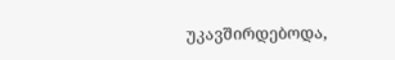უკავშირდებოდა,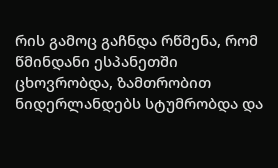რის გამოც გაჩნდა რწმენა, რომ წმინდანი ესპანეთში ცხოვრობდა, ზამთრობით ნიდერლანდებს სტუმრობდა და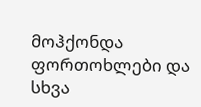მოჰქონდა ფორთოხლები და სხვა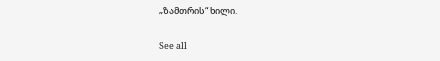„ზამთრის“ ხილი.

See all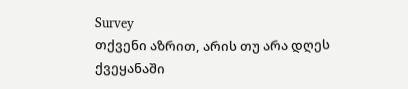Survey
თქვენი აზრით, არის თუ არა დღეს ქვეყანაში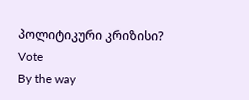პოლიტიკური კრიზისი?
Vote
By the way